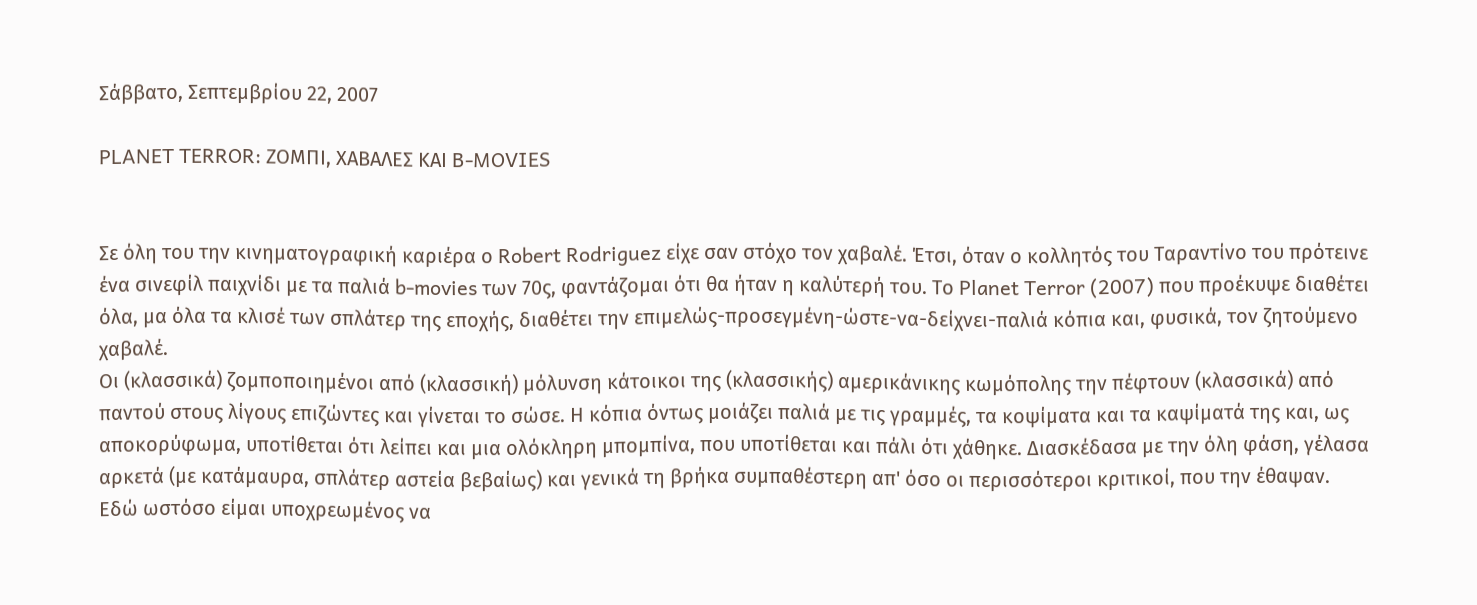Σάββατο, Σεπτεμβρίου 22, 2007

PLANET TERROR: ΖΟΜΠΙ, ΧΑΒΑΛΕΣ ΚΑΙ B-MOVIES


Σε όλη του την κινηματογραφική καριέρα ο Robert Rodriguez είχε σαν στόχο τον χαβαλέ. Έτσι, όταν ο κολλητός του Ταραντίνο του πρότεινε ένα σινεφίλ παιχνίδι με τα παλιά b-movies των 70ς, φαντάζομαι ότι θα ήταν η καλύτερή του. Το Planet Terror (2007) που προέκυψε διαθέτει όλα, μα όλα τα κλισέ των σπλάτερ της εποχής, διαθέτει την επιμελώς-προσεγμένη-ώστε-να-δείχνει-παλιά κόπια και, φυσικά, τον ζητούμενο χαβαλέ.
Οι (κλασσικά) ζομποποιημένοι από (κλασσική) μόλυνση κάτοικοι της (κλασσικής) αμερικάνικης κωμόπολης την πέφτουν (κλασσικά) από παντού στους λίγους επιζώντες και γίνεται το σώσε. Η κόπια όντως μοιάζει παλιά με τις γραμμές, τα κοψίματα και τα καψίματά της και, ως αποκορύφωμα, υποτίθεται ότι λείπει και μια ολόκληρη μπομπίνα, που υποτίθεται και πάλι ότι χάθηκε. Διασκέδασα με την όλη φάση, γέλασα αρκετά (με κατάμαυρα, σπλάτερ αστεία βεβαίως) και γενικά τη βρήκα συμπαθέστερη απ' όσο οι περισσότεροι κριτικοί, που την έθαψαν.
Εδώ ωστόσο είμαι υποχρεωμένος να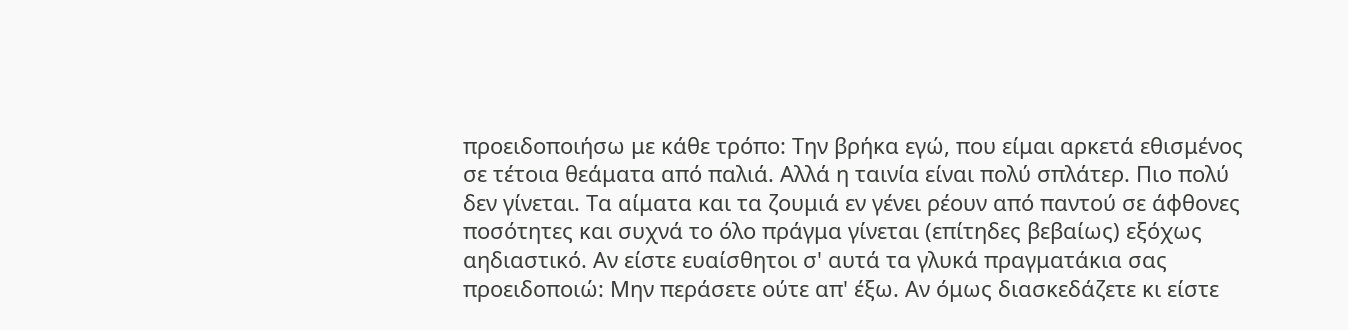προειδοποιήσω με κάθε τρόπο: Την βρήκα εγώ, που είμαι αρκετά εθισμένος σε τέτοια θεάματα από παλιά. Αλλά η ταινία είναι πολύ σπλάτερ. Πιο πολύ δεν γίνεται. Τα αίματα και τα ζουμιά εν γένει ρέουν από παντού σε άφθονες ποσότητες και συχνά το όλο πράγμα γίνεται (επίτηδες βεβαίως) εξόχως αηδιαστικό. Αν είστε ευαίσθητοι σ' αυτά τα γλυκά πραγματάκια σας προειδοποιώ: Μην περάσετε ούτε απ' έξω. Αν όμως διασκεδάζετε κι είστε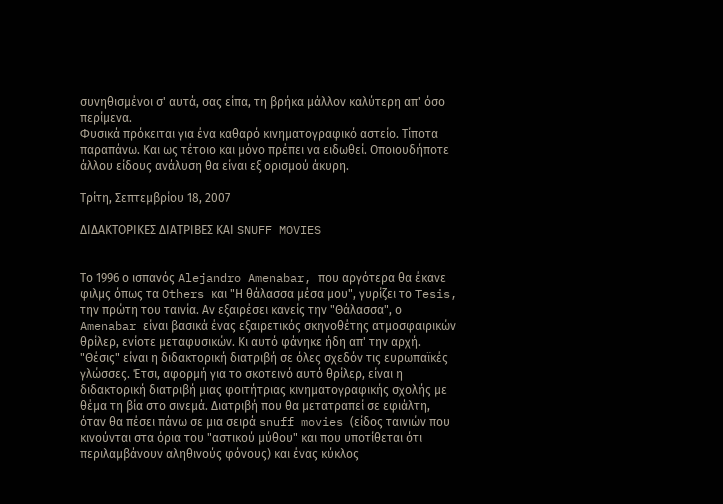συνηθισμένοι σ' αυτά, σας είπα, τη βρήκα μάλλον καλύτερη απ' όσο περίμενα.
Φυσικά πρόκειται για ένα καθαρό κινηματογραφικό αστείο. Τίποτα παραπάνω. Και ως τέτοιο και μόνο πρέπει να ειδωθεί. Οποιουδήποτε άλλου είδους ανάλυση θα είναι εξ ορισμού άκυρη.

Τρίτη, Σεπτεμβρίου 18, 2007

ΔΙΔΑΚΤΟΡΙΚΕΣ ΔΙΑΤΡΙΒΕΣ ΚΑΙ SNUFF MOVIES


Το 1996 ο ισπανός Alejandro Amenabar, που αργότερα θα έκανε φιλμς όπως τα Others και "Η θάλασσα μέσα μου", γυρίζει το Tesis, την πρώτη του ταινία. Αν εξαιρέσει κανείς την "Θάλασσα", ο Amenabar είναι βασικά ένας εξαιρετικός σκηνοθέτης ατμοσφαιρικών θρίλερ, ενίοτε μεταφυσικών. Κι αυτό φάνηκε ήδη απ' την αρχή.
"Θέσις" είναι η διδακτορική διατριβή σε όλες σχεδόν τις ευρωπαϊκές γλώσσες. Έτσι, αφορμή για το σκοτεινό αυτό θρίλερ, είναι η διδακτορική διατριβή μιας φοιτήτριας κινηματογραφικής σχολής με θέμα τη βία στο σινεμά. Διατριβή που θα μετατραπεί σε εφιάλτη, όταν θα πέσει πάνω σε μια σειρά snuff movies (είδος ταινιών που κινούνται στα όρια του "αστικού μύθου" και που υποτίθεται ότι περιλαμβάνουν αληθινούς φόνους) και ένας κύκλος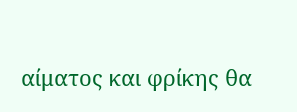αίματος και φρίκης θα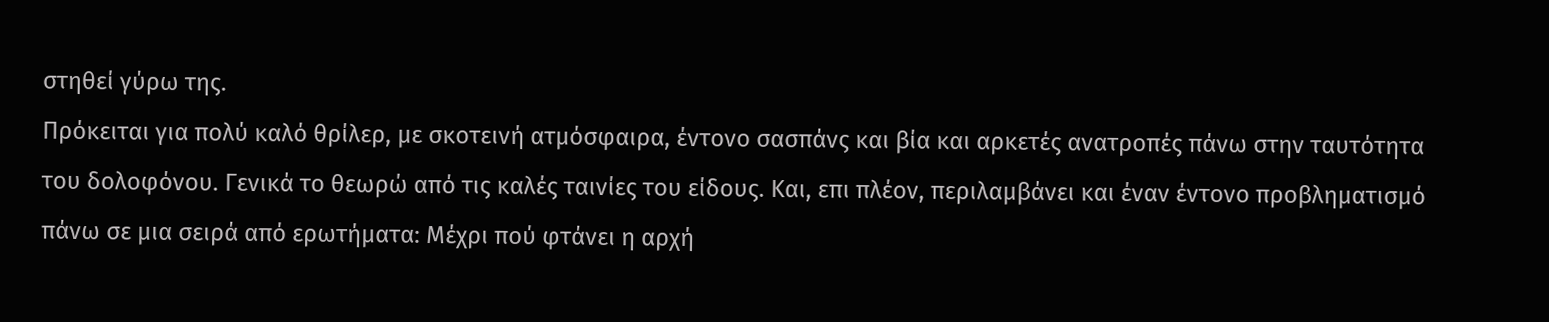στηθεί γύρω της.
Πρόκειται για πολύ καλό θρίλερ, με σκοτεινή ατμόσφαιρα, έντονο σασπάνς και βία και αρκετές ανατροπές πάνω στην ταυτότητα του δολοφόνου. Γενικά το θεωρώ από τις καλές ταινίες του είδους. Και, επι πλέον, περιλαμβάνει και έναν έντονο προβληματισμό πάνω σε μια σειρά από ερωτήματα: Μέχρι πού φτάνει η αρχή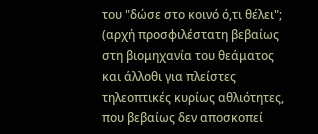του "δώσε στο κοινό ό,τι θέλει"; (αρχή προσφιλέστατη βεβαίως στη βιομηχανία του θεάματος και άλλοθι για πλείστες τηλεοπτικές κυρίως αθλιότητες, που βεβαίως δεν αποσκοπεί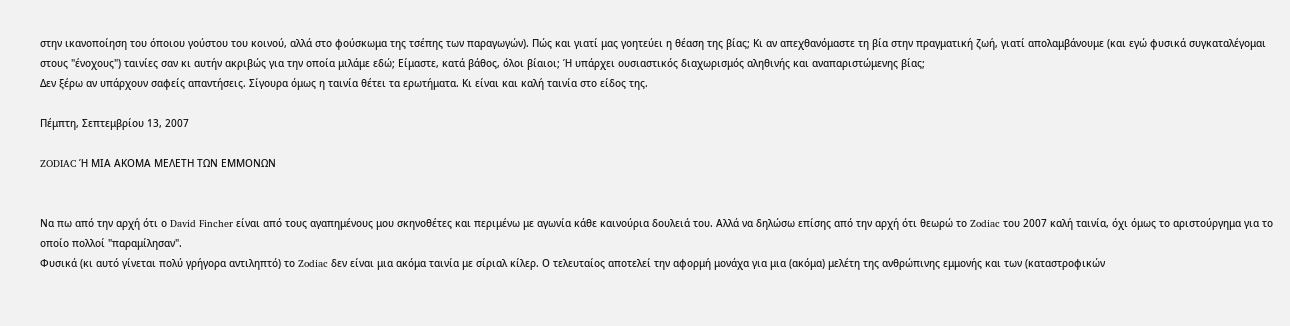στην ικανοποίηση του όποιου γούστου του κοινού, αλλά στο φούσκωμα της τσέπης των παραγωγών). Πώς και γιατί μας γοητεύει η θέαση της βίας; Κι αν απεχθανόμαστε τη βία στην πραγματική ζωή, γιατί απολαμβάνουμε (και εγώ φυσικά συγκαταλέγομαι στους "ένοχους") ταινίες σαν κι αυτήν ακριβώς για την οποία μιλάμε εδώ; Είμαστε, κατά βάθος, όλοι βίαιοι; Ή υπάρχει ουσιαστικός διαχωρισμός αληθινής και αναπαριστώμενης βίας;
Δεν ξέρω αν υπάρχουν σαφείς απαντήσεις. Σίγουρα όμως η ταινία θέτει τα ερωτήματα. Κι είναι και καλή ταινία στο είδος της.

Πέμπτη, Σεπτεμβρίου 13, 2007

ZODIAC Ή ΜΙΑ ΑΚΟΜΑ ΜΕΛΕΤΗ ΤΩΝ ΕΜΜΟΝΩΝ


Να πω από την αρχή ότι ο David Fincher είναι από τους αγαπημένους μου σκηνοθέτες και περιμένω με αγωνία κάθε καινούρια δουλειά του. Αλλά να δηλώσω επίσης από την αρχή ότι θεωρώ το Zodiac του 2007 καλή ταινία, όχι όμως το αριστούργημα για το οποίο πολλοί "παραμίλησαν".
Φυσικά (κι αυτό γίνεται πολύ γρήγορα αντιληπτό) το Zodiac δεν είναι μια ακόμα ταινία με σίριαλ κίλερ. Ο τελευταίος αποτελεί την αφορμή μονάχα για μια (ακόμα) μελέτη της ανθρώπινης εμμονής και των (καταστροφικών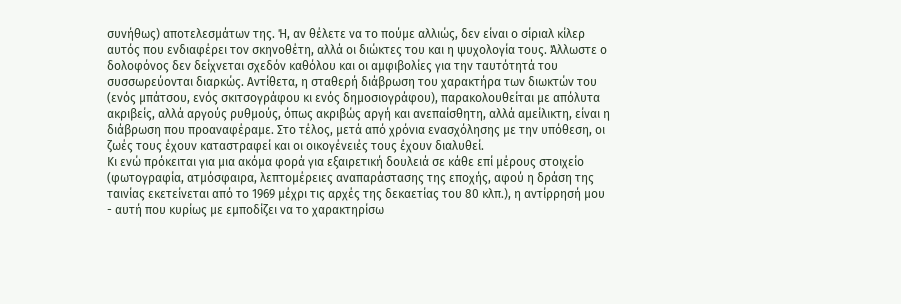συνήθως) αποτελεσμάτων της. Ή, αν θέλετε να το πούμε αλλιώς, δεν είναι ο σίριαλ κίλερ αυτός που ενδιαφέρει τον σκηνοθέτη, αλλά οι διώκτες του και η ψυχολογία τους. Άλλωστε ο δολοφόνος δεν δείχνεται σχεδόν καθόλου και οι αμφιβολίες για την ταυτότητά του συσσωρεύονται διαρκώς. Αντίθετα, η σταθερή διάβρωση του χαρακτήρα των διωκτών του (ενός μπάτσου, ενός σκιτσογράφου κι ενός δημοσιογράφου), παρακολουθείται με απόλυτα ακριβείς, αλλά αργούς ρυθμούς, όπως ακριβώς αργή και ανεπαίσθητη, αλλά αμείλικτη, είναι η διάβρωση που προαναφέραμε. Στο τέλος, μετά από χρόνια ενασχόλησης με την υπόθεση, οι ζωές τους έχουν καταστραφεί και οι οικογένειές τους έχουν διαλυθεί.
Κι ενώ πρόκειται για μια ακόμα φορά για εξαιρετική δουλειά σε κάθε επί μέρους στοιχείο (φωτογραφία, ατμόσφαιρα, λεπτομέρειες αναπαράστασης της εποχής, αφού η δράση της ταινίας εκετείνεται από το 1969 μέχρι τις αρχές της δεκαετίας του 80 κλπ.), η αντίρρησή μου - αυτή που κυρίως με εμποδίζει να το χαρακτηρίσω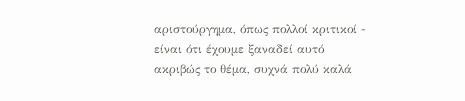αριστούργημα, όπως πολλοί κριτικοί - είναι ότι έχουμε ξαναδεί αυτό ακριβώς το θέμα, συχνά πολύ καλά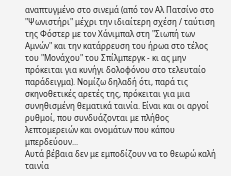αναπτυγμένο στο σινεμά (από τον Αλ Πατσίνο στο "Ψωνιστήρι" μέχρι την ιδιαίτερη σχέση / ταύτιση της Φόστερ με τον Χάνιμπαλ στη "Σιωπή των Αμνών" και την κατάρρευση του ήρωα στο τέλος του "Μονάχου" του Σπίλμπεργκ - κι ας μην πρόκειται για κυνήγι δολοφόνου στο τελευταίο παράδειγμα). Νομίζω δηλαδή ότι, παρά τις σκηνοθετικές αρετές της, πρόκειται για μια συνηθισμένη θεματικά ταινία. Είναι και οι αργοί ρυθμοί, που συνδυάζονται με πλήθος λεπτομερειών και ονομάτων που κάπου μπερδεύουν...
Αυτά βέβαια δεν με εμποδίζουν να το θεωρώ καλή ταινία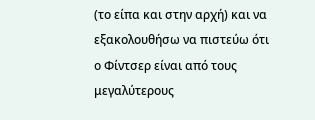(το είπα και στην αρχή) και να εξακολουθήσω να πιστεύω ότι ο Φίντσερ είναι από τους μεγαλύτερους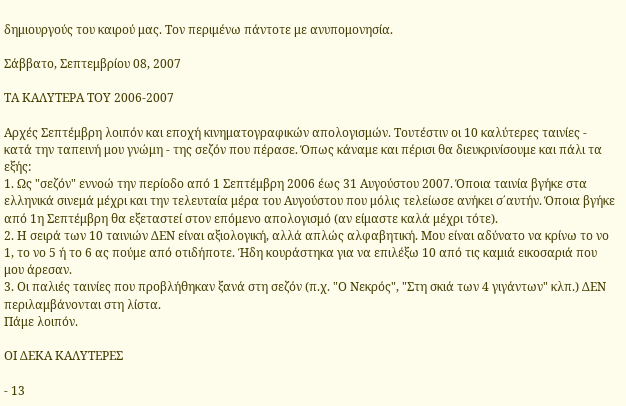δημιουργούς του καιρού μας. Τον περιμένω πάντοτε με ανυπομονησία.

Σάββατο, Σεπτεμβρίου 08, 2007

ΤΑ ΚΑΛΥΤΕΡΑ ΤΟΥ 2006-2007

Αρχές Σεπτέμβρη λοιπόν και εποχή κινηματογραφικών απολογισμών. Τουτέστιν οι 10 καλύτερες ταινίες - κατά την ταπεινή μου γνώμη - της σεζόν που πέρασε. Όπως κάναμε και πέρισι θα διευκρινίσουμε και πάλι τα εξής:
1. Ως "σεζόν" εννοώ την περίοδο από 1 Σεπτέμβρη 2006 έως 31 Αυγούστου 2007. Όποια ταινία βγήκε στα ελληνικά σινεμά μέχρι και την τελευταία μέρα του Αυγούστου που μόλις τελείωσε ανήκει σ΄αυτήν. Όποια βγήκε από 1η Σεπτέμβρη θα εξεταστεί στον επόμενο απολογισμό (αν είμαστε καλά μέχρι τότε).
2. Η σειρά των 10 ταινιών ΔΕΝ είναι αξιολογική, αλλά απλώς αλφαβητική. Μου είναι αδύνατο να κρίνω το νο 1, το νο 5 ή το 6 ας πούμε από οτιδήποτε. Ήδη κουράστηκα για να επιλέξω 10 από τις καμιά εικοσαριά που μου άρεσαν.
3. Οι παλιές ταινίες που προβλήθηκαν ξανά στη σεζόν (π.χ. "Ο Νεκρός", "Στη σκιά των 4 γιγάντων" κλπ.) ΔΕΝ περιλαμβάνονται στη λίστα.
Πάμε λοιπόν.

ΟΙ ΔΕΚΑ ΚΑΛΥΤΕΡΕΣ

- 13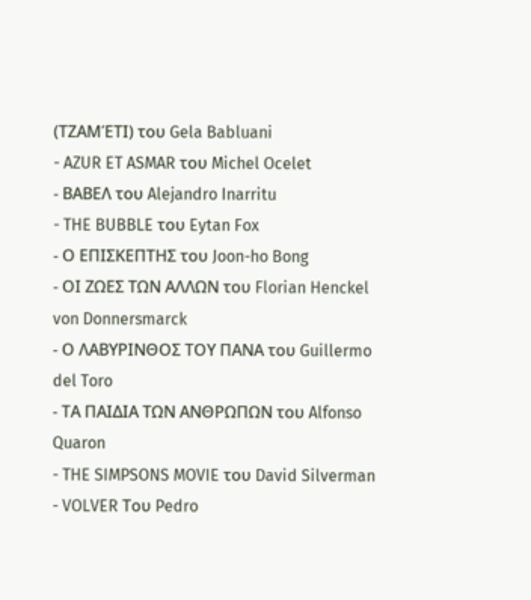(ΤΖΑΜΈΤΙ) του Gela Babluani
- AZUR ET ASMAR του Michel Ocelet
- ΒΑΒΕΛ του Alejandro Inarritu
- THE BUBBLE του Eytan Fox
- Ο ΕΠΙΣΚΕΠΤΗΣ του Joon-ho Bong
- ΟΙ ΖΩΕΣ ΤΩΝ ΑΛΛΩΝ του Florian Henckel von Donnersmarck
- Ο ΛΑΒΥΡΙΝΘΟΣ ΤΟΥ ΠΑΝΑ του Guillermo del Toro
- ΤΑ ΠΑΙΔΙΑ ΤΩΝ ΑΝΘΡΩΠΩΝ του Alfonso Quaron
- THE SIMPSONS MOVIE του David Silverman
- VOLVER Του Pedro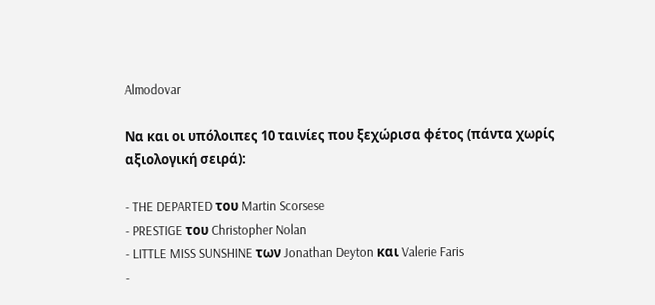Almodovar

Να και οι υπόλοιπες 10 ταινίες που ξεχώρισα φέτος (πάντα χωρίς αξιολογική σειρά):

- THE DEPARTED του Martin Scorsese
- PRESTIGE του Christopher Nolan
- LITTLE MISS SUNSHINE των Jonathan Deyton και Valerie Faris
-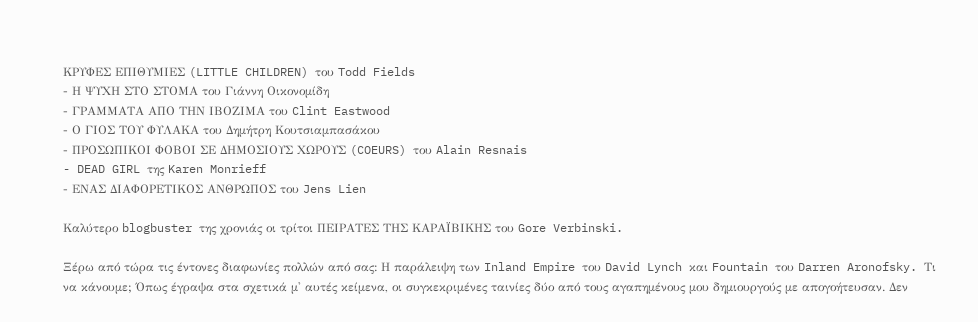ΚΡΥΦΕΣ ΕΠΙΘΥΜΙΕΣ (LITTLE CHILDREN) του Todd Fields
- Η ΨΥΧΗ ΣΤΟ ΣΤΟΜΑ του Γιάννη Οικονομίδη
- ΓΡΑΜΜΑΤΑ ΑΠΟ ΤΗΝ ΙΒΟΖΙΜΑ του Clint Eastwood
- Ο ΓΙΟΣ ΤΟΥ ΦΥΛΑΚΑ του Δημήτρη Κουτσιαμπασάκου
- ΠΡΟΣΩΠΙΚΟΙ ΦΟΒΟΙ ΣΕ ΔΗΜΟΣΙΟΥΣ ΧΩΡΟΥΣ (COEURS) του Alain Resnais
- DEAD GIRL της Karen Monrieff
- ΕΝΑΣ ΔΙΑΦΟΡΕΤΙΚΟΣ ΑΝΘΡΩΠΟΣ του Jens Lien

Καλύτερο blogbuster της χρονιάς οι τρίτοι ΠΕΙΡΑΤΕΣ ΤΗΣ ΚΑΡΑΪΒΙΚΗΣ του Gore Verbinski.

Ξέρω από τώρα τις έντονες διαφωνίες πολλών από σας: Η παράλειψη των Inland Empire του David Lynch και Fountain του Darren Aronofsky. Τι να κάνουμε; Όπως έγραψα στα σχετικά μ' αυτές κείμενα, οι συγκεκριμένες ταινίες δύο από τους αγαπημένους μου δημιουργούς με απογοήτευσαν. Δεν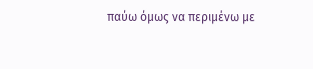παύω όμως να περιμένω με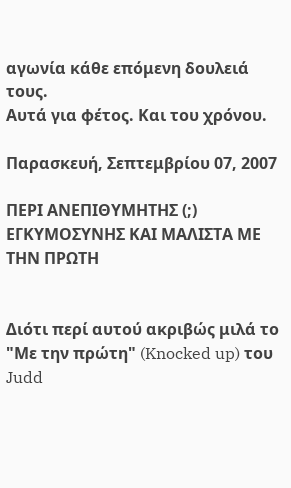αγωνία κάθε επόμενη δουλειά τους.
Αυτά για φέτος. Και του χρόνου.

Παρασκευή, Σεπτεμβρίου 07, 2007

ΠΕΡΙ ΑΝΕΠΙΘΥΜΗΤΗΣ (;) ΕΓΚΥΜΟΣΥΝΗΣ ΚΑΙ ΜΑΛΙΣΤΑ ΜΕ ΤΗΝ ΠΡΩΤΗ


Διότι περί αυτού ακριβώς μιλά το "Με την πρώτη" (Knocked up) του Judd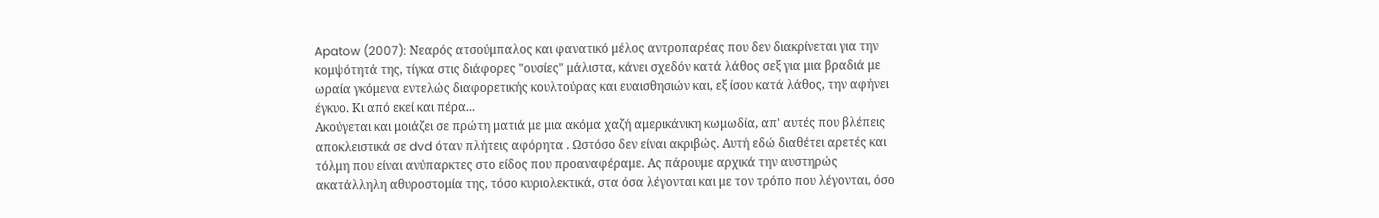Apatow (2007): Νεαρός ατσούμπαλος και φανατικό μέλος αντροπαρέας που δεν διακρίνεται για την κομψότητά της, τίγκα στις διάφορες "ουσίες" μάλιστα, κάνει σχεδόν κατά λάθος σεξ για μια βραδιά με ωραία γκόμενα εντελώς διαφορετικής κουλτούρας και ευαισθησιών και, εξ ίσου κατά λάθος, την αφήνει έγκυο. Κι από εκεί και πέρα...
Ακούγεται και μοιάζει σε πρώτη ματιά με μια ακόμα χαζή αμερικάνικη κωμωδία, απ' αυτές που βλέπεις αποκλειστικά σε dvd όταν πλήτεις αφόρητα . Ωστόσο δεν είναι ακριβώς. Αυτή εδώ διαθέτει αρετές και τόλμη που είναι ανύπαρκτες στο είδος που προαναφέραμε. Ας πάρουμε αρχικά την αυστηρώς ακατάλληλη αθυροστομία της, τόσο κυριολεκτικά, στα όσα λέγονται και με τον τρόπο που λέγονται, όσο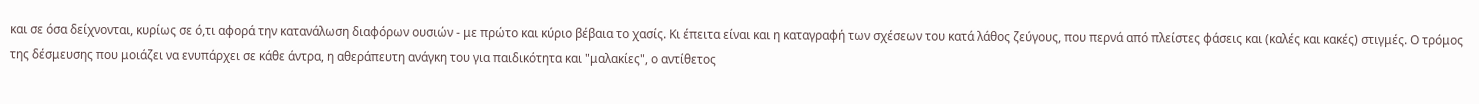και σε όσα δείχνονται, κυρίως σε ό,τι αφορά την κατανάλωση διαφόρων ουσιών - με πρώτο και κύριο βέβαια το χασίς. Κι έπειτα είναι και η καταγραφή των σχέσεων του κατά λάθος ζεύγους, που περνά από πλείστες φάσεις και (καλές και κακές) στιγμές. Ο τρόμος της δέσμευσης που μοιάζει να ενυπάρχει σε κάθε άντρα, η αθεράπευτη ανάγκη του για παιδικότητα και "μαλακίες", ο αντίθετος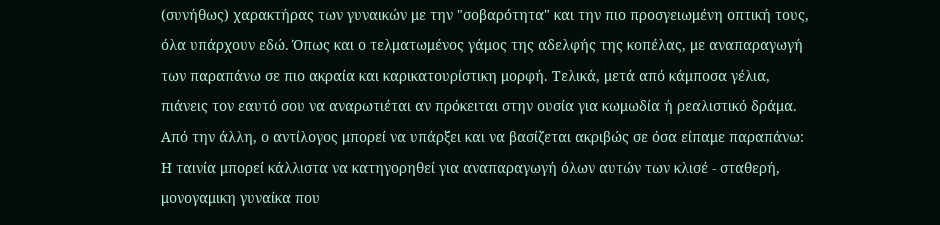(συνήθως) χαρακτήρας των γυναικών με την "σοβαρότητα" και την πιο προσγειωμένη οπτική τους, όλα υπάρχουν εδώ. Όπως και ο τελματωμένος γάμος της αδελφής της κοπέλας, με αναπαραγωγή των παραπάνω σε πιο ακραία και καρικατουρίστικη μορφή. Τελικά, μετά από κάμποσα γέλια, πιάνεις τον εαυτό σου να αναρωτιέται αν πρόκειται στην ουσία για κωμωδία ή ρεαλιστικό δράμα.
Από την άλλη, ο αντίλογος μπορεί να υπάρξει και να βασίζεται ακριβώς σε όσα είπαμε παραπάνω: Η ταινία μπορεί κάλλιστα να κατηγορηθεί για αναπαραγωγή όλων αυτών των κλισέ - σταθερή, μονογαμικη γυναίκα που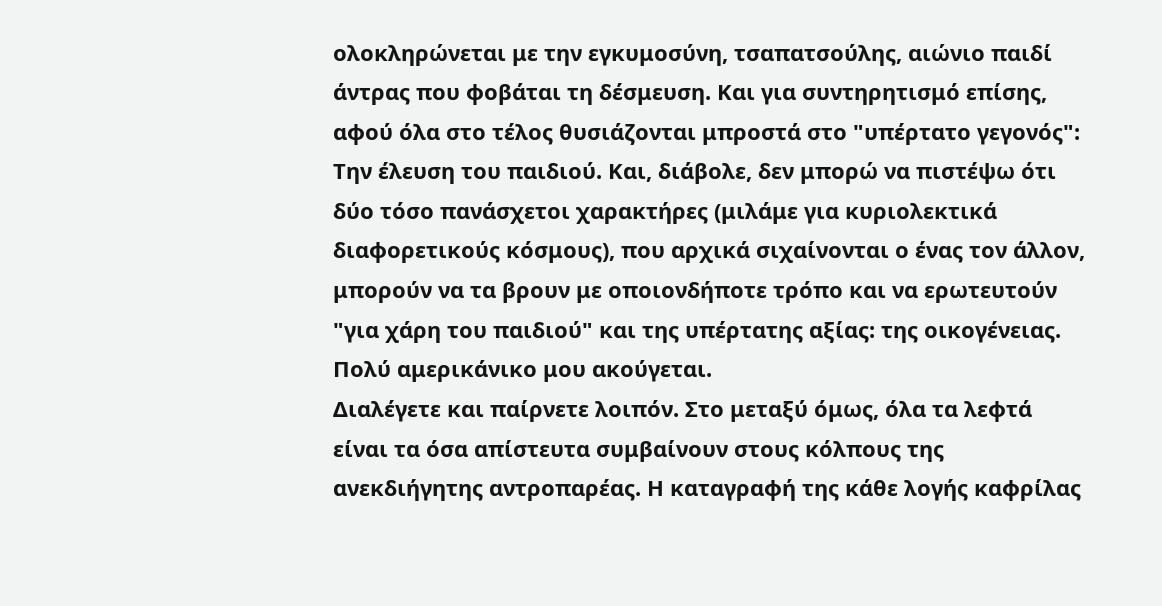ολοκληρώνεται με την εγκυμοσύνη, τσαπατσούλης, αιώνιο παιδί άντρας που φοβάται τη δέσμευση. Και για συντηρητισμό επίσης, αφού όλα στο τέλος θυσιάζονται μπροστά στο "υπέρτατο γεγονός": Την έλευση του παιδιού. Και, διάβολε, δεν μπορώ να πιστέψω ότι δύο τόσο πανάσχετοι χαρακτήρες (μιλάμε για κυριολεκτικά διαφορετικούς κόσμους), που αρχικά σιχαίνονται ο ένας τον άλλον, μπορούν να τα βρουν με οποιονδήποτε τρόπο και να ερωτευτούν "για χάρη του παιδιού" και της υπέρτατης αξίας: της οικογένειας. Πολύ αμερικάνικο μου ακούγεται.
Διαλέγετε και παίρνετε λοιπόν. Στο μεταξύ όμως, όλα τα λεφτά είναι τα όσα απίστευτα συμβαίνουν στους κόλπους της ανεκδιήγητης αντροπαρέας. Η καταγραφή της κάθε λογής καφρίλας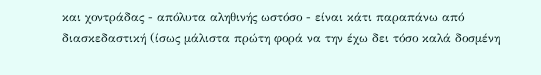και χοντράδας - απόλυτα αληθινής ωστόσο - είναι κάτι παραπάνω από διασκεδαστική (ίσως μάλιστα πρώτη φορά να την έχω δει τόσο καλά δοσμένη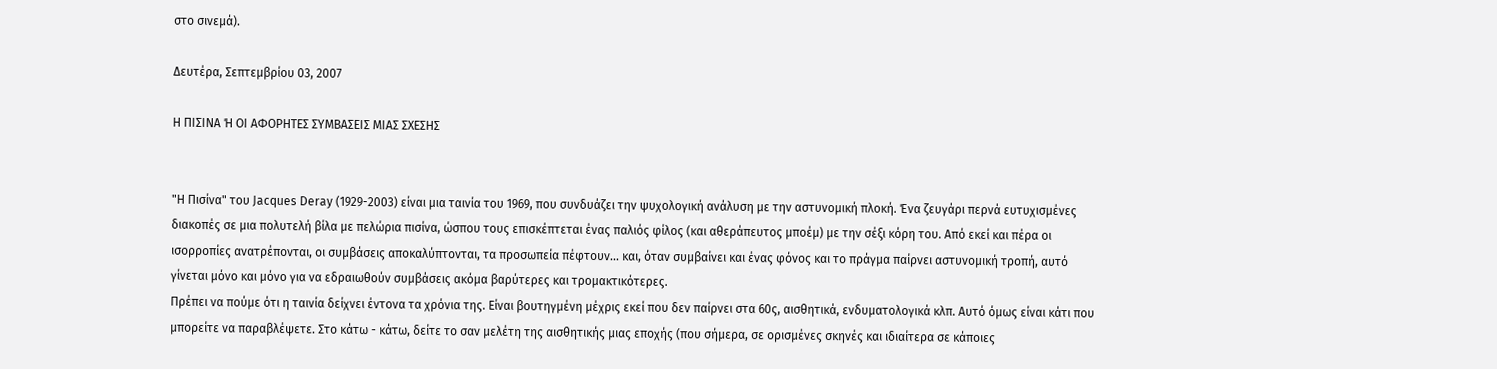στο σινεμά).

Δευτέρα, Σεπτεμβρίου 03, 2007

Η ΠΙΣΙΝΑ Ή ΟΙ ΑΦΟΡΗΤΕΣ ΣΥΜΒΑΣΕΙΣ ΜΙΑΣ ΣΧΕΣΗΣ


"Η Πισίνα" του Jacques Deray (1929-2003) είναι μια ταινία του 1969, που συνδυάζει την ψυχολογική ανάλυση με την αστυνομική πλοκή. Ένα ζευγάρι περνά ευτυχισμένες διακοπές σε μια πολυτελή βίλα με πελώρια πισίνα, ώσπου τους επισκέπτεται ένας παλιός φίλος (και αθεράπευτος μποέμ) με την σέξι κόρη του. Από εκεί και πέρα οι ισορροπίες ανατρέπονται, οι συμβάσεις αποκαλύπτονται, τα προσωπεία πέφτουν... και, όταν συμβαίνει και ένας φόνος και το πράγμα παίρνει αστυνομική τροπή, αυτό γίνεται μόνο και μόνο για να εδραιωθούν συμβάσεις ακόμα βαρύτερες και τρομακτικότερες.
Πρέπει να πούμε ότι η ταινία δείχνει έντονα τα χρόνια της. Είναι βουτηγμένη μέχρις εκεί που δεν παίρνει στα 60ς, αισθητικά, ενδυματολογικά κλπ. Αυτό όμως είναι κάτι που μπορείτε να παραβλέψετε. Στο κάτω - κάτω, δείτε το σαν μελέτη της αισθητικής μιας εποχής (που σήμερα, σε ορισμένες σκηνές και ιδιαίτερα σε κάποιες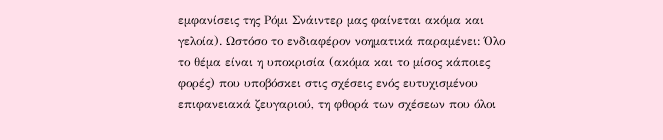εμφανίσεις της Ρόμι Σνάιντερ μας φαίνεται ακόμα και γελοία). Ωστόσο το ενδιαφέρον νοηματικά παραμένει: Όλο το θέμα είναι η υποκρισία (ακόμα και το μίσος κάποιες φορές) που υποβόσκει στις σχέσεις ενός ευτυχισμένου επιφανειακά ζευγαριού, τη φθορά των σχέσεων που όλοι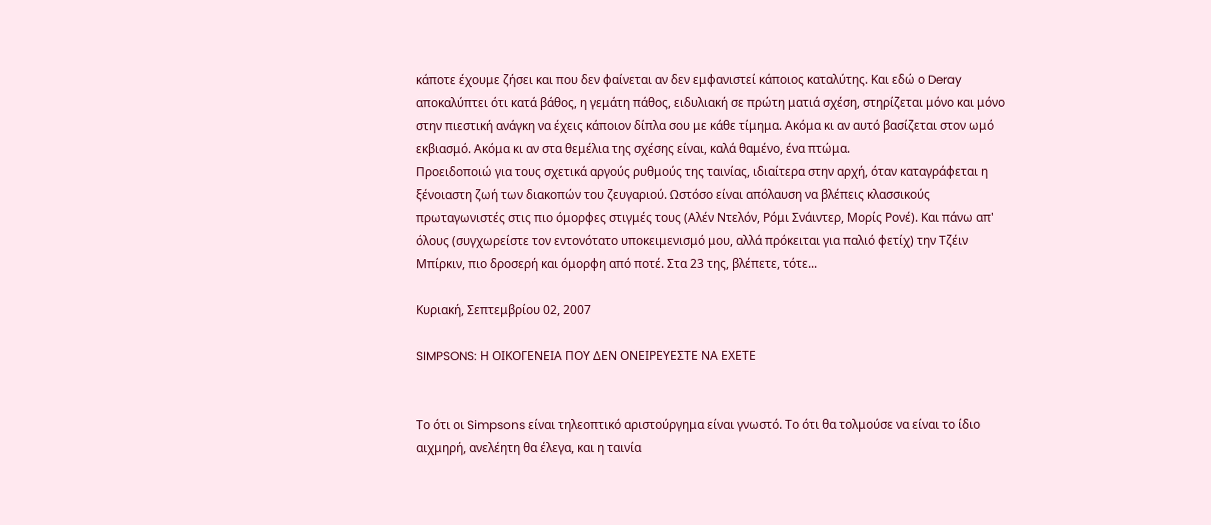κάποτε έχουμε ζήσει και που δεν φαίνεται αν δεν εμφανιστεί κάποιος καταλύτης. Και εδώ ο Deray αποκαλύπτει ότι κατά βάθος, η γεμάτη πάθος, ειδυλιακή σε πρώτη ματιά σχέση, στηρίζεται μόνο και μόνο στην πιεστική ανάγκη να έχεις κάποιον δίπλα σου με κάθε τίμημα. Ακόμα κι αν αυτό βασίζεται στον ωμό εκβιασμό. Ακόμα κι αν στα θεμέλια της σχέσης είναι, καλά θαμένο, ένα πτώμα.
Προειδοποιώ για τους σχετικά αργούς ρυθμούς της ταινίας, ιδιαίτερα στην αρχή, όταν καταγράφεται η ξένοιαστη ζωή των διακοπών του ζευγαριού. Ωστόσο είναι απόλαυση να βλέπεις κλασσικούς πρωταγωνιστές στις πιο όμορφες στιγμές τους (Αλέν Ντελόν, Ρόμι Σνάιντερ, Μορίς Ρονέ). Και πάνω απ' όλους (συγχωρείστε τον εντονότατο υποκειμενισμό μου, αλλά πρόκειται για παλιό φετίχ) την Τζέιν Μπίρκιν, πιο δροσερή και όμορφη από ποτέ. Στα 23 της, βλέπετε, τότε...

Κυριακή, Σεπτεμβρίου 02, 2007

SIMPSONS: Η ΟΙΚΟΓΕΝΕΙΑ ΠΟΥ ΔΕΝ ΟΝΕΙΡΕΥΕΣΤΕ ΝΑ ΕΧΕΤΕ


Το ότι οι Simpsons είναι τηλεοπτικό αριστούργημα είναι γνωστό. Το ότι θα τολμούσε να είναι το ίδιο αιχμηρή, ανελέητη θα έλεγα, και η ταινία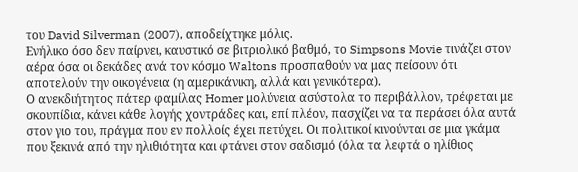του David Silverman (2007), αποδείχτηκε μόλις.
Ενήλικο όσο δεν παίρνει, καυστικό σε βιτριολικό βαθμό, το Simpsons Movie τινάζει στον αέρα όσα οι δεκάδες ανά τον κόσμο Waltons προσπαθούν να μας πείσουν ότι αποτελούν την οικογένεια (η αμερικάνικη, αλλά και γενικότερα).
Ο ανεκδιήτητος πάτερ φαμίλας Homer μολύνεια ασύστολα το περιβάλλον, τρέφεται με σκουπίδια, κάνει κάθε λογής χοντράδες και, επί πλέον, πασχίζει να τα περάσει όλα αυτά στον γιο του, πράγμα που εν πολλοίς έχει πετύχει. Οι πολιτικοί κινούνται σε μια γκάμα που ξεκινά από την ηλιθιότητα και φτάνει στον σαδισμό (όλα τα λεφτά ο ηλίθιος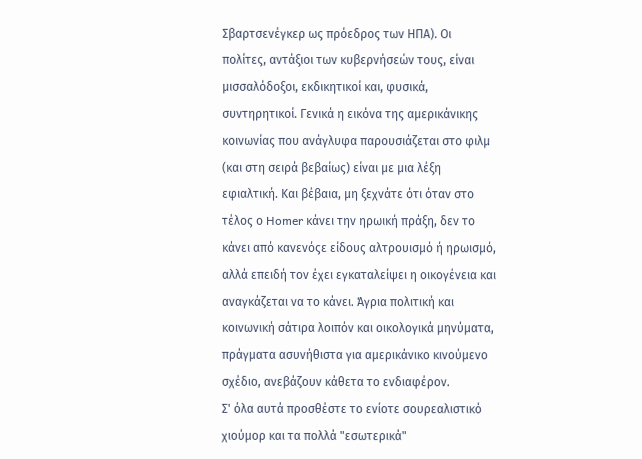Σβαρτσενέγκερ ως πρόεδρος των ΗΠΑ). Οι πολίτες, αντάξιοι των κυβερνήσεών τους, είναι μισσαλόδοξοι, εκδικητικοί και, φυσικά, συντηρητικοί. Γενικά η εικόνα της αμερικάνικης κοινωνίας που ανάγλυφα παρουσιάζεται στο φιλμ (και στη σειρά βεβαίως) είναι με μια λέξη εφιαλτική. Και βέβαια, μη ξεχνάτε ότι όταν στο τέλος ο Homer κάνει την ηρωική πράξη, δεν το κάνει από κανενόςε είδους αλτρουισμό ή ηρωισμό, αλλά επειδή τον έχει εγκαταλείψει η οικογένεια και αναγκάζεται να το κάνει. Άγρια πολιτική και κοινωνική σάτιρα λοιπόν και οικολογικά μηνύματα, πράγματα ασυνήθιστα για αμερικάνικο κινούμενο σχέδιο, ανεβάζουν κάθετα το ενδιαφέρον.
Σ' όλα αυτά προσθέστε το ενίοτε σουρεαλιστικό χιούμορ και τα πολλά "εσωτερικά"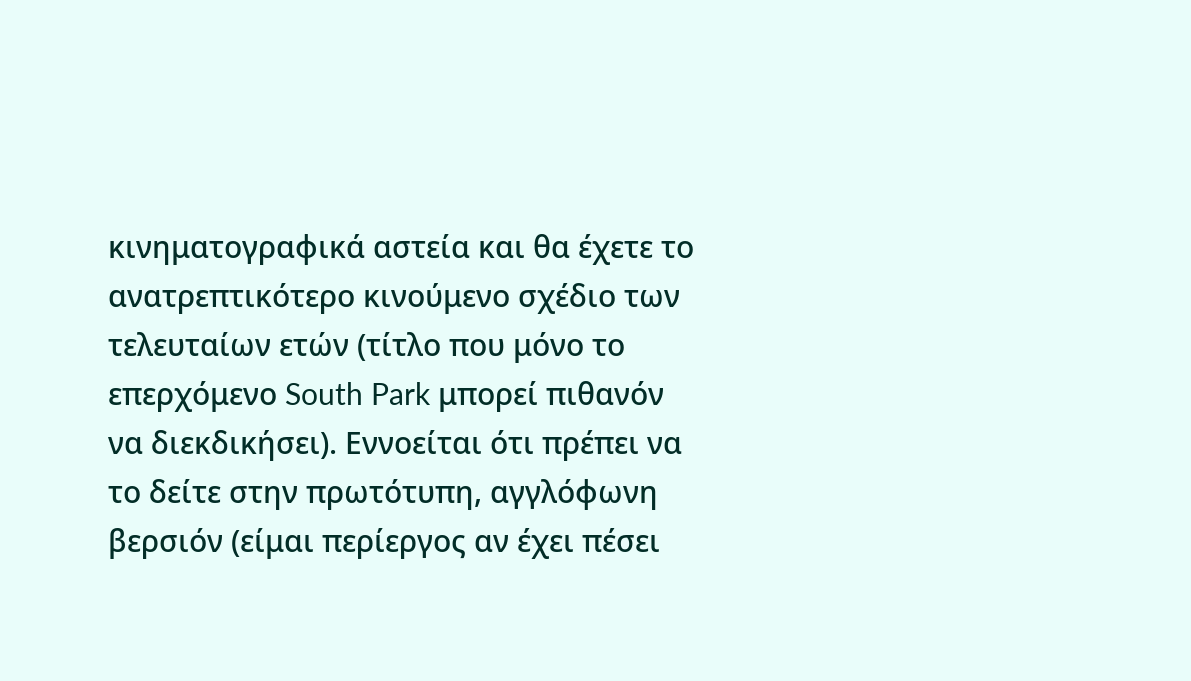κινηματογραφικά αστεία και θα έχετε το ανατρεπτικότερο κινούμενο σχέδιο των τελευταίων ετών (τίτλο που μόνο το επερχόμενο South Park μπορεί πιθανόν να διεκδικήσει). Εννοείται ότι πρέπει να το δείτε στην πρωτότυπη, αγγλόφωνη βερσιόν (είμαι περίεργος αν έχει πέσει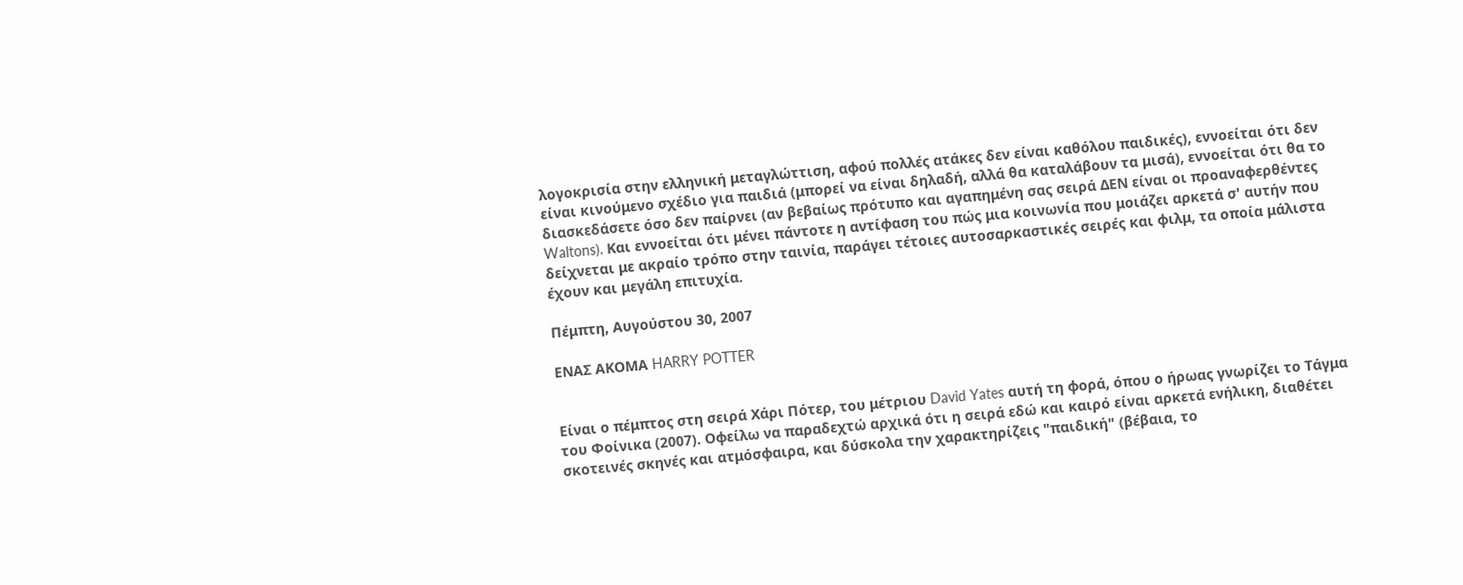λογοκρισία στην ελληνική μεταγλώττιση, αφού πολλές ατάκες δεν είναι καθόλου παιδικές), εννοείται ότι δεν είναι κινούμενο σχέδιο για παιδιά (μπορεί να είναι δηλαδή, αλλά θα καταλάβουν τα μισά), εννοείται ότι θα το διασκεδάσετε όσο δεν παίρνει (αν βεβαίως πρότυπο και αγαπημένη σας σειρά ΔΕΝ είναι οι προαναφερθέντες Waltons). Και εννοείται ότι μένει πάντοτε η αντίφαση του πώς μια κοινωνία που μοιάζει αρκετά σ' αυτήν που δείχνεται με ακραίο τρόπο στην ταινία, παράγει τέτοιες αυτοσαρκαστικές σειρές και φιλμ, τα οποία μάλιστα έχουν και μεγάλη επιτυχία.

Πέμπτη, Αυγούστου 30, 2007

ΕΝΑΣ ΑΚΟΜΑ HARRY POTTER


Είναι ο πέμπτος στη σειρά Χάρι Πότερ, του μέτριου David Yates αυτή τη φορά, όπου ο ήρωας γνωρίζει το Τάγμα του Φοίνικα (2007). Οφείλω να παραδεχτώ αρχικά ότι η σειρά εδώ και καιρό είναι αρκετά ενήλικη, διαθέτει σκοτεινές σκηνές και ατμόσφαιρα, και δύσκολα την χαρακτηρίζεις "παιδική" (βέβαια, το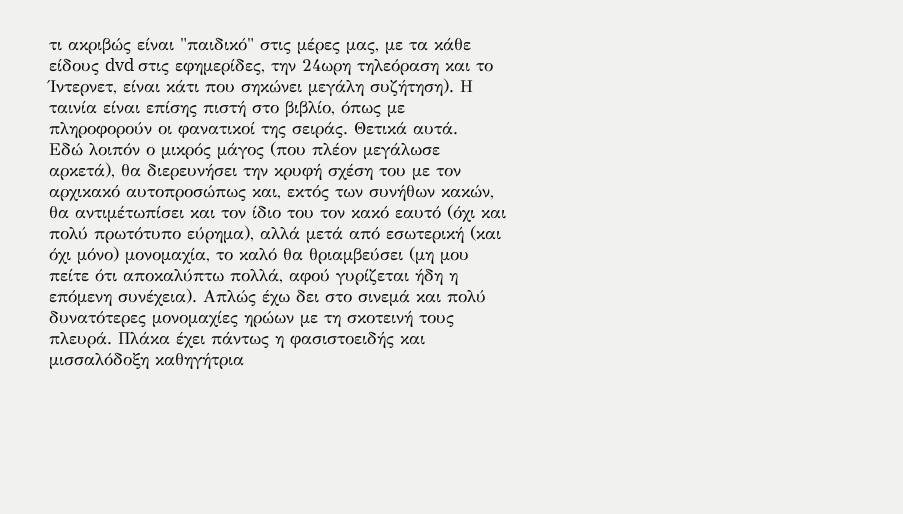τι ακριβώς είναι "παιδικό" στις μέρες μας, με τα κάθε είδους dvd στις εφημερίδες, την 24ωρη τηλεόραση και το Ίντερνετ, είναι κάτι που σηκώνει μεγάλη συζήτηση). Η ταινία είναι επίσης πιστή στο βιβλίο, όπως με πληροφορούν οι φανατικοί της σειράς. Θετικά αυτά.
Εδώ λοιπόν ο μικρός μάγος (που πλέον μεγάλωσε αρκετά), θα διερευνήσει την κρυφή σχέση του με τον αρχικακό αυτοπροσώπως και, εκτός των συνήθων κακών, θα αντιμέτωπίσει και τον ίδιο του τον κακό εαυτό (όχι και πολύ πρωτότυπο εύρημα), αλλά μετά από εσωτερική (και όχι μόνο) μονομαχία, το καλό θα θριαμβεύσει (μη μου πείτε ότι αποκαλύπτω πολλά, αφού γυρίζεται ήδη η επόμενη συνέχεια). Απλώς έχω δει στο σινεμά και πολύ δυνατότερες μονομαχίες ηρώων με τη σκοτεινή τους πλευρά. Πλάκα έχει πάντως η φασιστοειδής και μισσαλόδοξη καθηγήτρια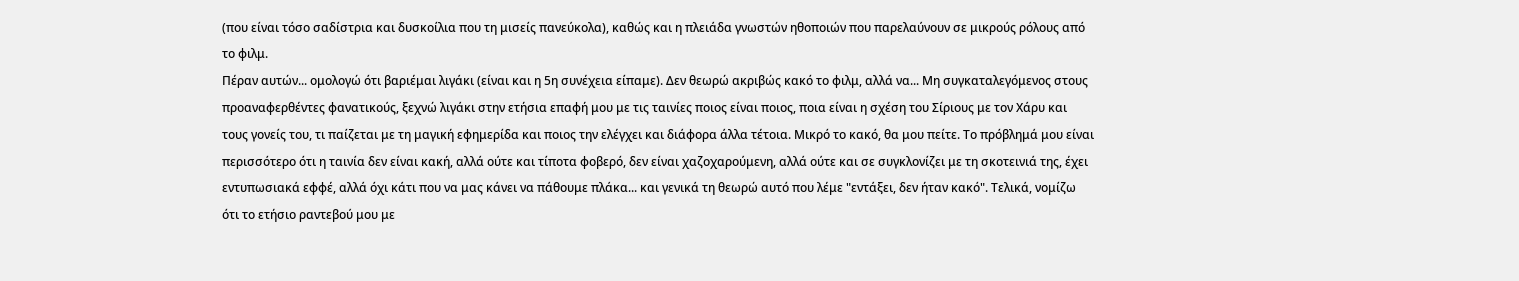(που είναι τόσο σαδίστρια και δυσκοίλια που τη μισείς πανεύκολα), καθώς και η πλειάδα γνωστών ηθοποιών που παρελαύνουν σε μικρούς ρόλους από το φιλμ.
Πέραν αυτών... ομολογώ ότι βαριέμαι λιγάκι (είναι και η 5η συνέχεια είπαμε). Δεν θεωρώ ακριβώς κακό το φιλμ, αλλά να... Μη συγκαταλεγόμενος στους προαναφερθέντες φανατικούς, ξεχνώ λιγάκι στην ετήσια επαφή μου με τις ταινίες ποιος είναι ποιος, ποια είναι η σχέση του Σίριους με τον Χάρυ και τους γονείς του, τι παίζεται με τη μαγική εφημερίδα και ποιος την ελέγχει και διάφορα άλλα τέτοια. Μικρό το κακό, θα μου πείτε. Το πρόβλημά μου είναι περισσότερο ότι η ταινία δεν είναι κακή, αλλά ούτε και τίποτα φοβερό, δεν είναι χαζοχαρούμενη, αλλά ούτε και σε συγκλονίζει με τη σκοτεινιά της, έχει εντυπωσιακά εφφέ, αλλά όχι κάτι που να μας κάνει να πάθουμε πλάκα... και γενικά τη θεωρώ αυτό που λέμε "εντάξει, δεν ήταν κακό". Τελικά, νομίζω ότι το ετήσιο ραντεβού μου με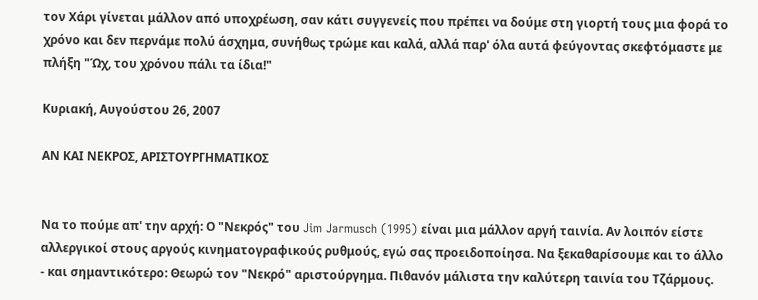τον Χάρι γίνεται μάλλον από υποχρέωση, σαν κάτι συγγενείς που πρέπει να δούμε στη γιορτή τους μια φορά το χρόνο και δεν περνάμε πολύ άσχημα, συνήθως τρώμε και καλά, αλλά παρ' όλα αυτά φεύγοντας σκεφτόμαστε με πλήξη "Ώχ, του χρόνου πάλι τα ίδια!"

Κυριακή, Αυγούστου 26, 2007

ΑΝ ΚΑΙ ΝΕΚΡΟΣ, ΑΡΙΣΤΟΥΡΓΗΜΑΤΙΚΟΣ


Να το πούμε απ' την αρχή: Ο "Νεκρός" του Jim Jarmusch (1995) είναι μια μάλλον αργή ταινία. Αν λοιπόν είστε αλλεργικοί στους αργούς κινηματογραφικούς ρυθμούς, εγώ σας προειδοποίησα. Να ξεκαθαρίσουμε και το άλλο - και σημαντικότερο: Θεωρώ τον "Νεκρό" αριστούργημα. Πιθανόν μάλιστα την καλύτερη ταινία του Τζάρμους.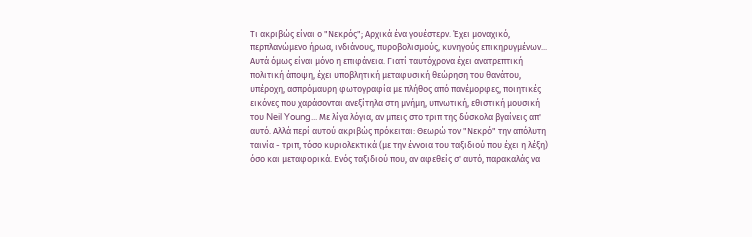Τι ακριβώς είναι ο "Νεκρός"; Αρχικά ένα γουέστερν. Έχει μοναχικό, περπλανώμενο ήρωα, ινδιάνους, πυροβολισμούς, κυνηγούς επικηρυγμένων... Αυτά όμως είναι μόνο η επιφάνεια. Γιατί ταυτόχρονα έχει ανατρεπτική πολιτική άποψη, έχει υποβλητική μεταφυσική θεώρηση του θανάτου, υπέροχη, ασπρόμαυρη φωτογραφία με πλήθος από πανέμορφες, ποιητικές εικόνες που χαράσονται ανεξίτηλα στη μνήμη, υπνωτική, εθιστική μουσική του Neil Young... Με λίγα λόγια, αν μπεις στο τριπ της δύσκολα βγαίνεις απ' αυτό. Αλλά περί αυτού ακριβώς πρόκειται: Θεωρώ τον "Νεκρό" την απόλυτη ταινία - τριπ, τόσο κυριολεκτικά (με την έννοια του ταξιδιού που έχει η λέξη) όσο και μεταφορικά. Ενός ταξιδιού που, αν αφεθείς σ' αυτό, παρακαλάς να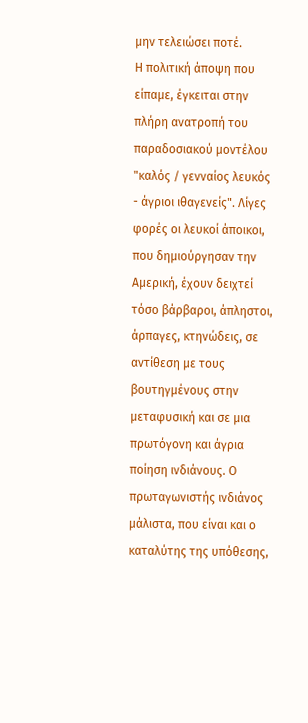μην τελειώσει ποτέ.
Η πολιτική άποψη που είπαμε, έγκειται στην πλήρη ανατροπή του παραδοσιακού μοντέλου "καλός / γενναίος λευκός - άγριοι ιθαγενείς". Λίγες φορές οι λευκοί άποικοι, που δημιούργησαν την Αμερική, έχουν δειχτεί τόσο βάρβαροι, άπληστοι, άρπαγες, κτηνώδεις, σε αντίθεση με τους βουτηγμένους στην μεταφυσική και σε μια πρωτόγονη και άγρια ποίηση ινδιάνους. Ο πρωταγωνιστής ινδιάνος μάλιστα, που είναι και ο καταλύτης της υπόθεσης,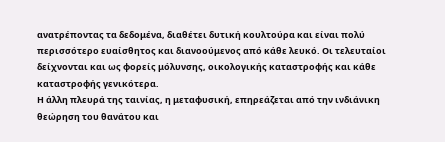ανατρέποντας τα δεδομένα, διαθέτει δυτική κουλτούρα και είναι πολύ περισσότερο ευαίσθητος και διανοούμενος από κάθε λευκό. Οι τελευταίοι δείχνονται και ως φορείς μόλυνσης, οικολογικής καταστροφής και κάθε καταστροφής γενικότερα.
Η άλλη πλευρά της ταινίας, η μεταφυσική, επηρεάζεται από την ινδιάνικη θεώρηση του θανάτου και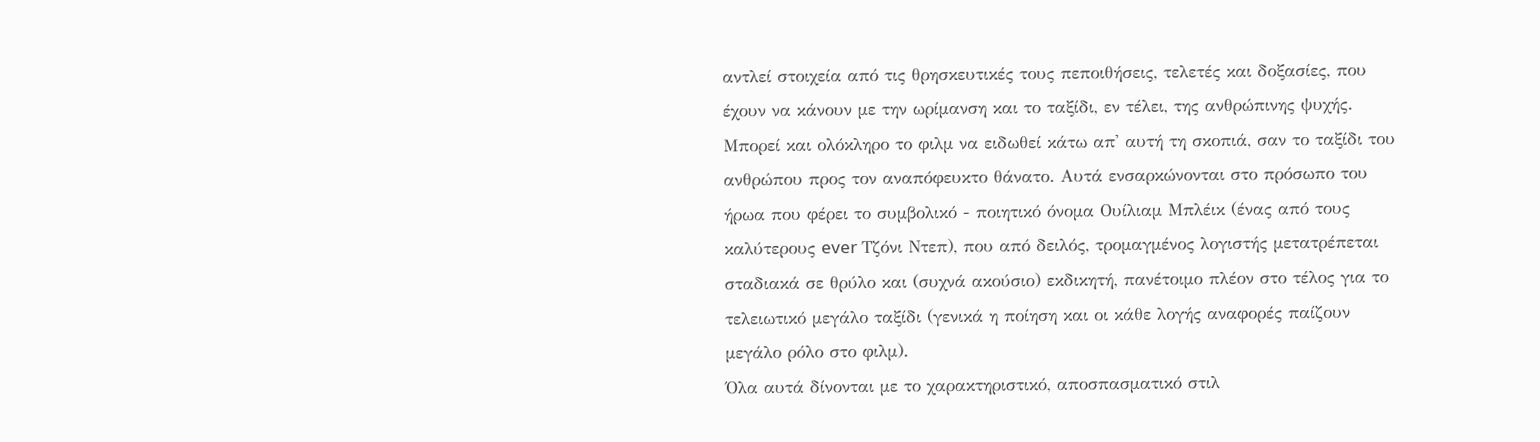αντλεί στοιχεία από τις θρησκευτικές τους πεποιθήσεις, τελετές και δοξασίες, που έχουν να κάνουν με την ωρίμανση και το ταξίδι, εν τέλει, της ανθρώπινης ψυχής. Μπορεί και ολόκληρο το φιλμ να ειδωθεί κάτω απ' αυτή τη σκοπιά, σαν το ταξίδι του ανθρώπου προς τον αναπόφευκτο θάνατο. Αυτά ενσαρκώνονται στο πρόσωπο του ήρωα που φέρει το συμβολικό - ποιητικό όνομα Ουίλιαμ Μπλέικ (ένας από τους καλύτερους ever Τζόνι Ντεπ), που από δειλός, τρομαγμένος λογιστής μετατρέπεται σταδιακά σε θρύλο και (συχνά ακούσιο) εκδικητή, πανέτοιμο πλέον στο τέλος για το τελειωτικό μεγάλο ταξίδι (γενικά η ποίηση και οι κάθε λογής αναφορές παίζουν μεγάλο ρόλο στο φιλμ).
Όλα αυτά δίνονται με το χαρακτηριστικό, αποσπασματικό στιλ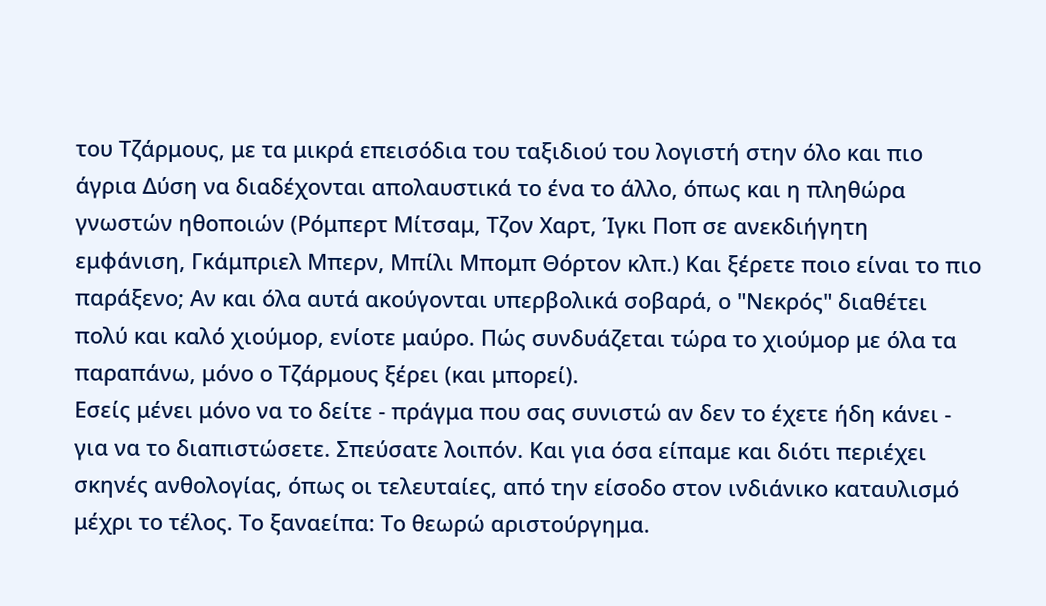του Τζάρμους, με τα μικρά επεισόδια του ταξιδιού του λογιστή στην όλο και πιο άγρια Δύση να διαδέχονται απολαυστικά το ένα το άλλο, όπως και η πληθώρα γνωστών ηθοποιών (Ρόμπερτ Μίτσαμ, Τζον Χαρτ, Ίγκι Ποπ σε ανεκδιήγητη εμφάνιση, Γκάμπριελ Μπερν, Μπίλι Μπομπ Θόρτον κλπ.) Και ξέρετε ποιο είναι το πιο παράξενο; Αν και όλα αυτά ακούγονται υπερβολικά σοβαρά, ο "Νεκρός" διαθέτει πολύ και καλό χιούμορ, ενίοτε μαύρο. Πώς συνδυάζεται τώρα το χιούμορ με όλα τα παραπάνω, μόνο ο Τζάρμους ξέρει (και μπορεί).
Εσείς μένει μόνο να το δείτε - πράγμα που σας συνιστώ αν δεν το έχετε ήδη κάνει - για να το διαπιστώσετε. Σπεύσατε λοιπόν. Και για όσα είπαμε και διότι περιέχει σκηνές ανθολογίας, όπως οι τελευταίες, από την είσοδο στον ινδιάνικο καταυλισμό μέχρι το τέλος. Το ξαναείπα: Το θεωρώ αριστούργημα.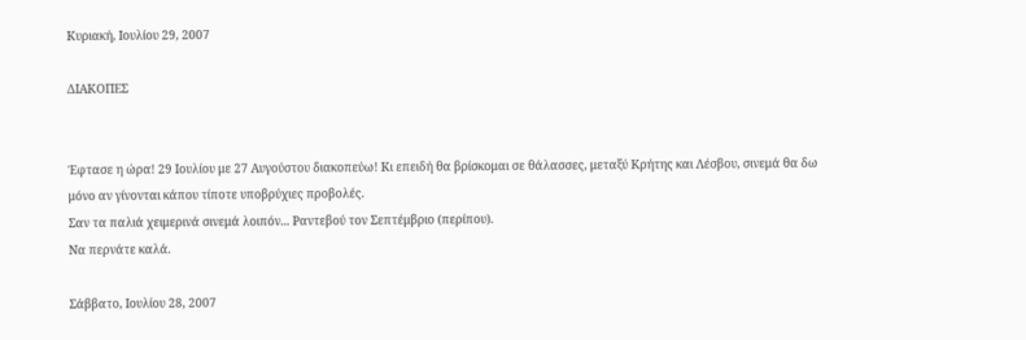Κυριακή, Ιουλίου 29, 2007

ΔΙΑΚΟΠΕΣ


Έφτασε η ώρα! 29 Ιουλίου με 27 Αυγούστου διακοπεύω! Κι επειδή θα βρίσκομαι σε θάλασσες, μεταξύ Κρήτης και Λέσβου, σινεμά θα δω μόνο αν γίνονται κάπου τίποτε υποβρύχιες προβολές.
Σαν τα παλιά χειμερινά σινεμά λοιπόν... Ραντεβού τον Σεπτέμβριο (περίπου).
Να περνάτε καλά.

Σάββατο, Ιουλίου 28, 2007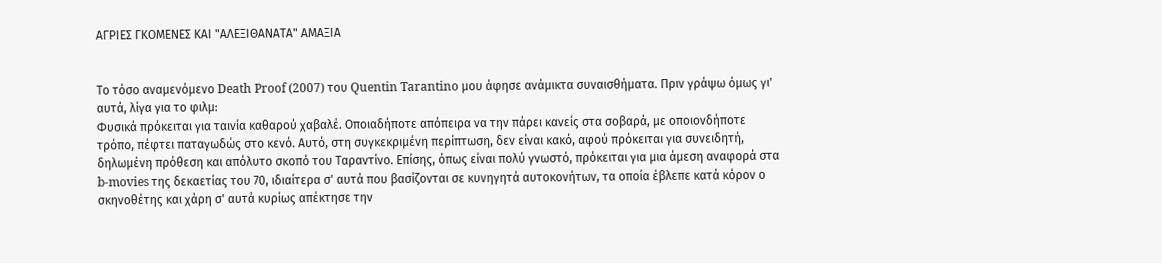ΑΓΡΙΕΣ ΓΚΟΜΕΝΕΣ ΚΑΙ "ΑΛΕΞΙΘΑΝΑΤΑ" ΑΜΑΞΙΑ


Το τόσο αναμενόμενο Death Proof (2007) του Quentin Tarantino μου άφησε ανάμικτα συναισθήματα. Πριν γράψω όμως γι' αυτά, λίγα για το φιλμ:
Φυσικά πρόκειται για ταινία καθαρού χαβαλέ. Οποιαδήποτε απόπειρα να την πάρει κανείς στα σοβαρά, με οποιονδήποτε τρόπο, πέφτει παταγωδώς στο κενό. Αυτό, στη συγκεκριμένη περίπτωση, δεν είναι κακό, αφού πρόκειται για συνειδητή, δηλωμένη πρόθεση και απόλυτο σκοπό του Ταραντίνο. Επίσης, όπως είναι πολύ γνωστό, πρόκειται για μια άμεση αναφορά στα b-movies της δεκαετίας του 70, ιδιαίτερα σ' αυτά που βασίζονται σε κυνηγητά αυτοκονήτων, τα οποία έβλεπε κατά κόρον ο σκηνοθέτης και χάρη σ' αυτά κυρίως απέκτησε την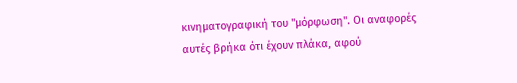κινηματογραφική του "μόρφωση". Οι αναφορές αυτές βρήκα ότι έχουν πλάκα, αφού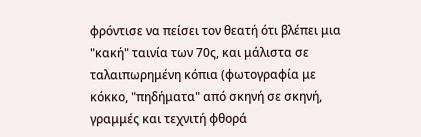φρόντισε να πείσει τον θεατή ότι βλέπει μια "κακή" ταινία των 70ς, και μάλιστα σε ταλαιπωρημένη κόπια (φωτογραφία με κόκκο, "πηδήματα" από σκηνή σε σκηνή, γραμμές και τεχνιτή φθορά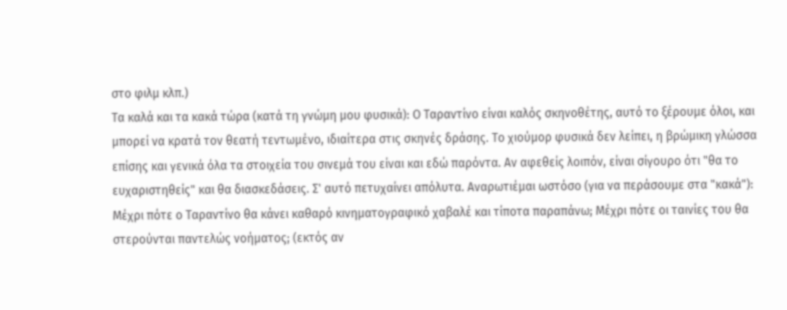στο φιλμ κλπ.)
Τα καλά και τα κακά τώρα (κατά τη γνώμη μου φυσικά): Ο Ταραντίνο είναι καλός σκηνοθέτης, αυτό το ξέρουμε όλοι, και μπορεί να κρατά τον θεατή τεντωμένο, ιδιαίτερα στις σκηνές δράσης. Το χιούμορ φυσικά δεν λείπει, η βρώμικη γλώσσα επίσης και γενικά όλα τα στοιχεία του σινεμά του είναι και εδώ παρόντα. Αν αφεθείς λοιπόν, είναι σίγουρο ότι "θα το ευχαριστηθείς" και θα διασκεδάσεις. Σ' αυτό πετυχαίνει απόλυτα. Αναρωτιέμαι ωστόσο (για να περάσουμε στα "κακά"): Μέχρι πότε ο Ταραντίνο θα κάνει καθαρό κινηματογραφικό χαβαλέ και τίποτα παραπάνω; Μέχρι πότε οι ταινίες του θα στερούνται παντελώς νοήματος; (εκτός αν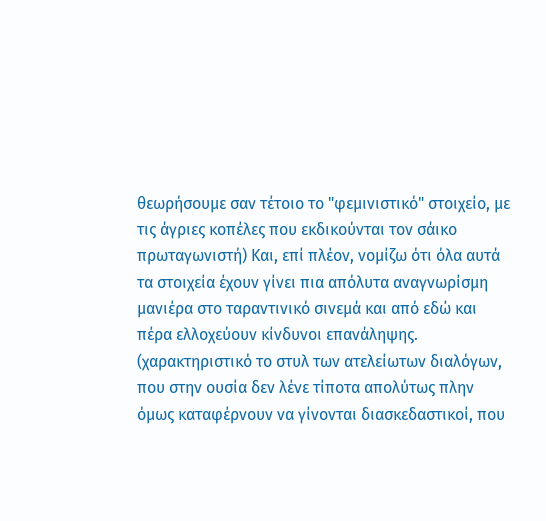θεωρήσουμε σαν τέτοιο το "φεμινιστικό" στοιχείο, με τις άγριες κοπέλες που εκδικούνται τον σάικο πρωταγωνιστή) Και, επί πλέον, νομίζω ότι όλα αυτά τα στοιχεία έχουν γίνει πια απόλυτα αναγνωρίσμη μανιέρα στο ταραντινικό σινεμά και από εδώ και πέρα ελλοχεύουν κίνδυνοι επανάληψης. (χαρακτηριστικό το στυλ των ατελείωτων διαλόγων, που στην ουσία δεν λένε τίποτα απολύτως πλην όμως καταφέρνουν να γίνονται διασκεδαστικοί, που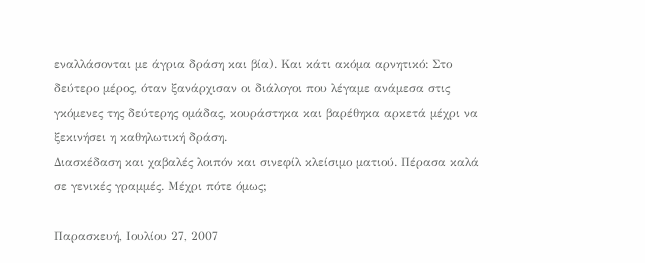εναλλάσονται με άγρια δράση και βία). Και κάτι ακόμα αρνητικό: Στο δεύτερο μέρος, όταν ξανάρχισαν οι διάλογοι που λέγαμε ανάμεσα στις γκόμενες της δεύτερης ομάδας, κουράστηκα και βαρέθηκα αρκετά μέχρι να ξεκινήσει η καθηλωτική δράση.
Διασκέδαση και χαβαλές λοιπόν και σινεφίλ κλείσιμο ματιού. Πέρασα καλά σε γενικές γραμμές. Μέχρι πότε όμως;

Παρασκευή, Ιουλίου 27, 2007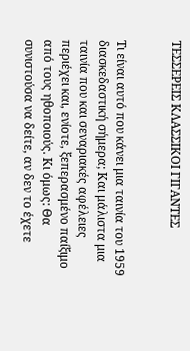ΤΕΣΣΕΡΕΙΣ ΚΛΑΣΣΙΚΟΙ ΓΙΓΑΝΤΕΣ


Τι είναι αυτό που κάνει μια ταινία του 1959 διασκεδαστική σήμερα; Και μάλιστα μια ταινία που και σεναριακές αφέλειες περιέχει και, ενίοτε, ξεπερασμένο παίξιμο από τους ηθοποιούς. Κι όμως: Θα συνιστούσα να δείτε, αν δεν το έχετε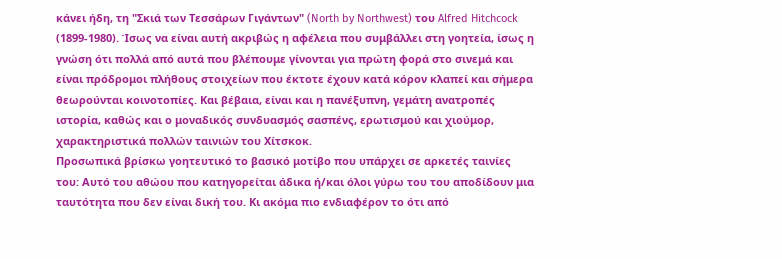κάνει ήδη, τη "Σκιά των Τεσσάρων Γιγάντων" (North by Northwest) του Alfred Hitchcock (1899-1980). Ίσως να είναι αυτή ακριβώς η αφέλεια που συμβάλλει στη γοητεία, ίσως η γνώση ότι πολλά από αυτά που βλέπουμε γίνονται για πρώτη φορά στο σινεμά και είναι πρόδρομοι πλήθους στοιχείων που έκτοτε έχουν κατά κόρον κλαπεί και σήμερα θεωρούνται κοινοτοπίες. Και βέβαια, είναι και η πανέξυπνη, γεμάτη ανατροπές ιστορία, καθώς και ο μοναδικός συνδυασμός σασπένς, ερωτισμού και χιούμορ, χαρακτηριστικά πολλών ταινιών του Χίτσκοκ.
Προσωπικά βρίσκω γοητευτικό το βασικό μοτίβο που υπάρχει σε αρκετές ταινίες του: Αυτό του αθώου που κατηγορείται άδικα ή/και όλοι γύρω του του αποδίδουν μια ταυτότητα που δεν είναι δική του. Κι ακόμα πιο ενδιαφέρον το ότι από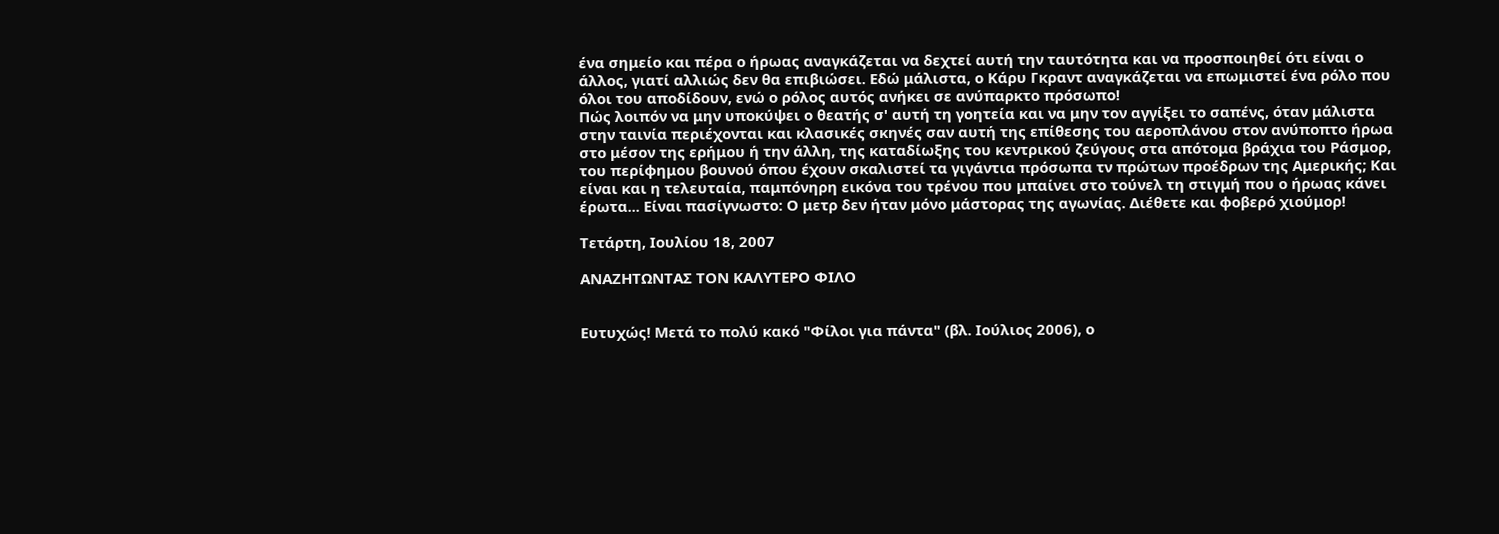ένα σημείο και πέρα ο ήρωας αναγκάζεται να δεχτεί αυτή την ταυτότητα και να προσποιηθεί ότι είναι ο άλλος, γιατί αλλιώς δεν θα επιβιώσει. Εδώ μάλιστα, ο Κάρυ Γκραντ αναγκάζεται να επωμιστεί ένα ρόλο που όλοι του αποδίδουν, ενώ ο ρόλος αυτός ανήκει σε ανύπαρκτο πρόσωπο!
Πώς λοιπόν να μην υποκύψει ο θεατής σ' αυτή τη γοητεία και να μην τον αγγίξει το σαπένς, όταν μάλιστα στην ταινία περιέχονται και κλασικές σκηνές σαν αυτή της επίθεσης του αεροπλάνου στον ανύποπτο ήρωα στο μέσον της ερήμου ή την άλλη, της καταδίωξης του κεντρικού ζεύγους στα απότομα βράχια του Ράσμορ, του περίφημου βουνού όπου έχουν σκαλιστεί τα γιγάντια πρόσωπα τν πρώτων προέδρων της Αμερικής; Και είναι και η τελευταία, παμπόνηρη εικόνα του τρένου που μπαίνει στο τούνελ τη στιγμή που ο ήρωας κάνει έρωτα... Είναι πασίγνωστο: Ο μετρ δεν ήταν μόνο μάστορας της αγωνίας. Διέθετε και φοβερό χιούμορ!

Τετάρτη, Ιουλίου 18, 2007

ΑΝΑΖΗΤΩΝΤΑΣ ΤΟΝ ΚΑΛΥΤΕΡΟ ΦΙΛΟ


Ευτυχώς! Μετά το πολύ κακό "Φίλοι για πάντα" (βλ. Ιούλιος 2006), ο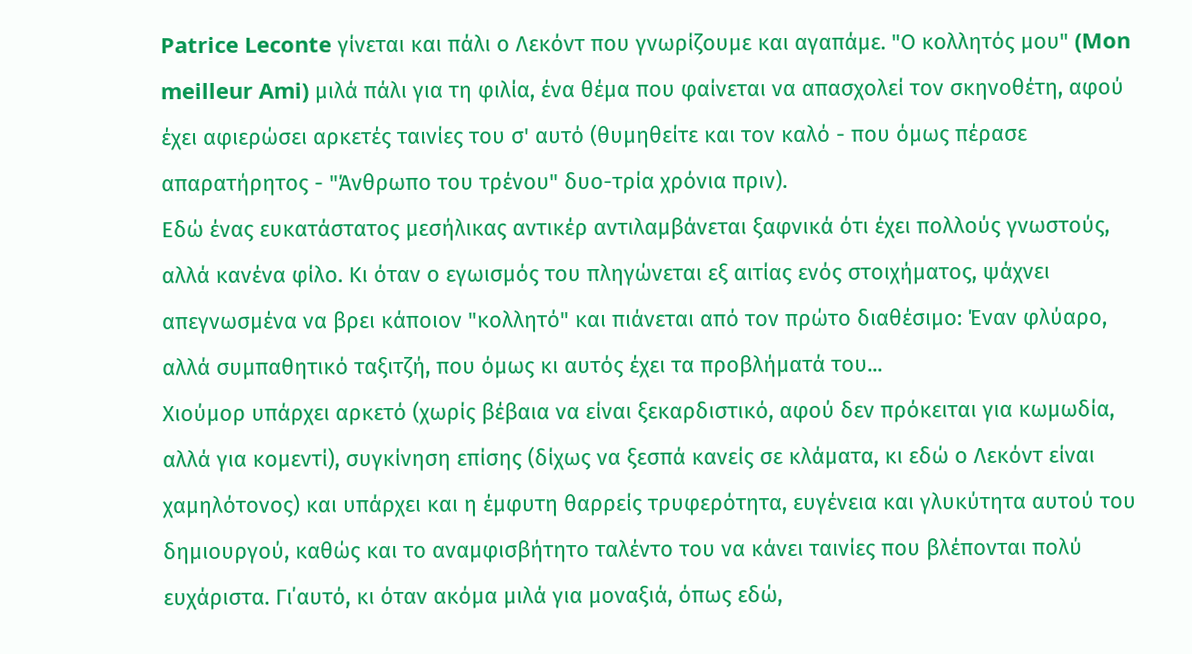Patrice Leconte γίνεται και πάλι ο Λεκόντ που γνωρίζουμε και αγαπάμε. "Ο κολλητός μου" (Mon meilleur Ami) μιλά πάλι για τη φιλία, ένα θέμα που φαίνεται να απασχολεί τον σκηνοθέτη, αφού έχει αφιερώσει αρκετές ταινίες του σ' αυτό (θυμηθείτε και τον καλό - που όμως πέρασε απαρατήρητος - "Άνθρωπο του τρένου" δυo-τρία χρόνια πριν).
Εδώ ένας ευκατάστατος μεσήλικας αντικέρ αντιλαμβάνεται ξαφνικά ότι έχει πολλούς γνωστούς, αλλά κανένα φίλο. Κι όταν ο εγωισμός του πληγώνεται εξ αιτίας ενός στοιχήματος, ψάχνει απεγνωσμένα να βρει κάποιον "κολλητό" και πιάνεται από τον πρώτο διαθέσιμο: Έναν φλύαρο, αλλά συμπαθητικό ταξιτζή, που όμως κι αυτός έχει τα προβλήματά του...
Χιούμορ υπάρχει αρκετό (χωρίς βέβαια να είναι ξεκαρδιστικό, αφού δεν πρόκειται για κωμωδία, αλλά για κομεντί), συγκίνηση επίσης (δίχως να ξεσπά κανείς σε κλάματα, κι εδώ ο Λεκόντ είναι χαμηλότονος) και υπάρχει και η έμφυτη θαρρείς τρυφερότητα, ευγένεια και γλυκύτητα αυτού του δημιουργού, καθώς και το αναμφισβήτητο ταλέντο του να κάνει ταινίες που βλέπονται πολύ ευχάριστα. Γι΄αυτό, κι όταν ακόμα μιλά για μοναξιά, όπως εδώ,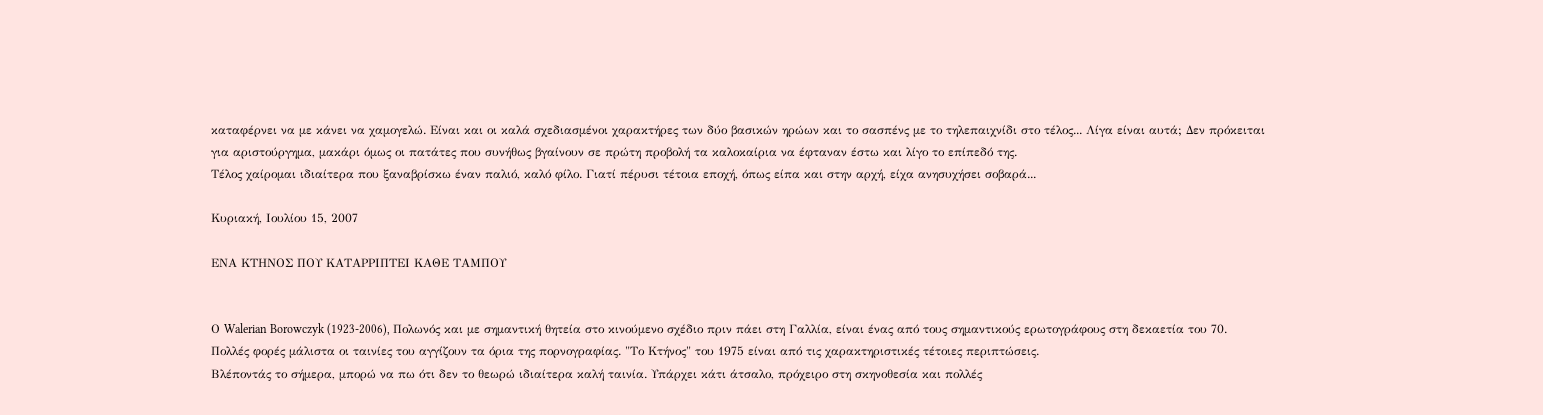καταφέρνει να με κάνει να χαμογελώ. Είναι και οι καλά σχεδιασμένοι χαρακτήρες των δύο βασικών ηρώων και το σασπένς με το τηλεπαιχνίδι στο τέλος... Λίγα είναι αυτά; Δεν πρόκειται για αριστούργημα, μακάρι όμως οι πατάτες που συνήθως βγαίνουν σε πρώτη προβολή τα καλοκαίρια να έφταναν έστω και λίγο το επίπεδό της.
Τέλος χαίρομαι ιδιαίτερα που ξαναβρίσκω έναν παλιό, καλό φίλο. Γιατί πέρυσι τέτοια εποχή, όπως είπα και στην αρχή, είχα ανησυχήσει σοβαρά...

Κυριακή, Ιουλίου 15, 2007

ΕΝΑ ΚΤΗΝΟΣ ΠΟΥ ΚΑΤΑΡΡΙΠΤΕΙ ΚΑΘΕ ΤΑΜΠΟΥ


Ο Walerian Borowczyk (1923-2006), Πολωνός και με σημαντική θητεία στο κινούμενο σχέδιο πριν πάει στη Γαλλία, είναι ένας από τους σημαντικούς ερωτογράφους στη δεκαετία του 70. Πολλές φορές μάλιστα οι ταινίες του αγγίζουν τα όρια της πορνογραφίας. "Το Κτήνος" του 1975 είναι από τις χαρακτηριστικές τέτοιες περιπτώσεις.
Βλέποντάς το σήμερα, μπορώ να πω ότι δεν το θεωρώ ιδιαίτερα καλή ταινία. Υπάρχει κάτι άτσαλο, πρόχειρο στη σκηνοθεσία και πολλές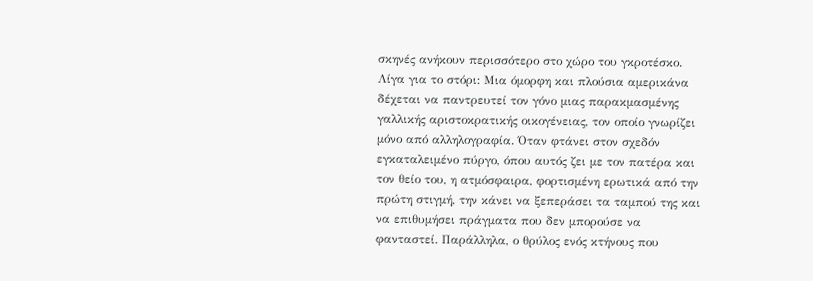σκηνές ανήκουν περισσότερο στο χώρο του γκροτέσκο. Λίγα για το στόρι: Μια όμορφη και πλούσια αμερικάνα δέχεται να παντρευτεί τον γόνο μιας παρακμασμένης γαλλικής αριστοκρατικής οικογένειας, τον οποίο γνωρίζει μόνο από αλληλογραφία. Όταν φτάνει στον σχεδόν εγκαταλειμένο πύργο, όπου αυτός ζει με τον πατέρα και τον θείο του, η ατμόσφαιρα, φορτισμένη ερωτικά από την πρώτη στιγμή, την κάνει να ξεπεράσει τα ταμπού της και να επιθυμήσει πράγματα που δεν μπορούσε να φανταστεί. Παράλληλα, ο θρύλος ενός κτήνους που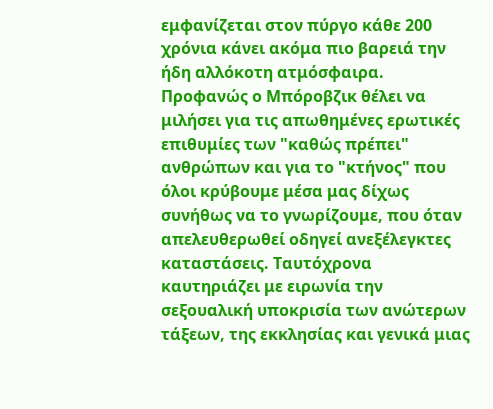εμφανίζεται στον πύργο κάθε 200 χρόνια κάνει ακόμα πιο βαρειά την ήδη αλλόκοτη ατμόσφαιρα.
Προφανώς ο Μπόροβζικ θέλει να μιλήσει για τις απωθημένες ερωτικές επιθυμίες των "καθώς πρέπει" ανθρώπων και για το "κτήνος" που όλοι κρύβουμε μέσα μας δίχως συνήθως να το γνωρίζουμε, που όταν απελευθερωθεί οδηγεί ανεξέλεγκτες καταστάσεις. Ταυτόχρονα καυτηριάζει με ειρωνία την σεξουαλική υποκρισία των ανώτερων τάξεων, της εκκλησίας και γενικά μιας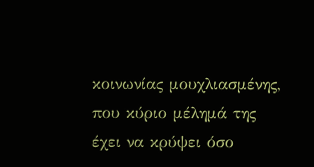κοινωνίας μουχλιασμένης, που κύριο μέλημά της έχει να κρύψει όσο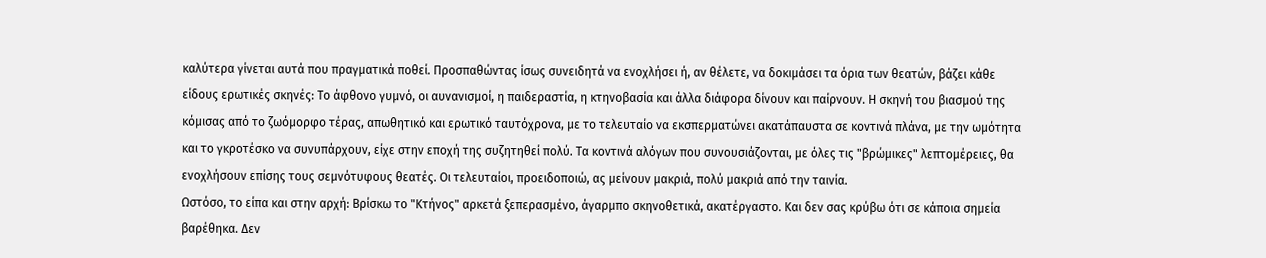καλύτερα γίνεται αυτά που πραγματικά ποθεί. Προσπαθώντας ίσως συνειδητά να ενοχλήσει ή, αν θέλετε, να δοκιμάσει τα όρια των θεατών, βάζει κάθε είδους ερωτικές σκηνές: Το άφθονο γυμνό, οι αυνανισμοί, η παιδεραστία, η κτηνοβασία και άλλα διάφορα δίνουν και παίρνουν. Η σκηνή του βιασμού της κόμισας από το ζωόμορφο τέρας, απωθητικό και ερωτικό ταυτόχρονα, με το τελευταίο να εκσπερματώνει ακατάπαυστα σε κοντινά πλάνα, με την ωμότητα και το γκροτέσκο να συνυπάρχουν, είχε στην εποχή της συζητηθεί πολύ. Τα κοντινά αλόγων που συνουσιάζονται, με όλες τις "βρώμικες" λεπτομέρειες, θα ενοχλήσουν επίσης τους σεμνότυφους θεατές. Οι τελευταίοι, προειδοποιώ, ας μείνουν μακριά, πολύ μακριά από την ταινία.
Ωστόσο, το είπα και στην αρχή: Βρίσκω το "Κτήνος" αρκετά ξεπερασμένο, άγαρμπο σκηνοθετικά, ακατέργαστο. Και δεν σας κρύβω ότι σε κάποια σημεία βαρέθηκα. Δεν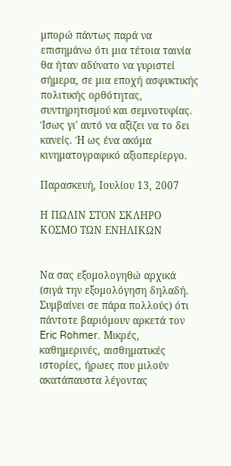μπορώ πάντως παρά να επισημάνω ότι μια τέτοια ταινία θα ήταν αδύνατο να γυριστεί σήμερα, σε μια εποχή ασφυκτικής πολιτικής ορθότητας, συντηρητισμού και σεμνοτυφίας. Ίσως γι' αυτό να αξίζει να το δει κανείς. Ή ως ένα ακόμα κινηματογραφικό αξιοπερίεργο.

Παρασκευή, Ιουλίου 13, 2007

Η ΠΩΛΙΝ ΣΤΟΝ ΣΚΛΗΡΟ ΚΟΣΜΟ ΤΩΝ ΕΝΗΛΙΚΩΝ


Να σας εξομολογηθώ αρχικά (σιγά την εξομολόγηση δηλαδή. Συμβαίνει σε πάρα πολλούς) ότι πάντοτε βαριόμουν αρκετά τον Eric Rohmer. Μικρές, καθημερινές, αισθηματικές ιστορίες, ήρωες που μιλούν ακατάπαυστα λέγοντας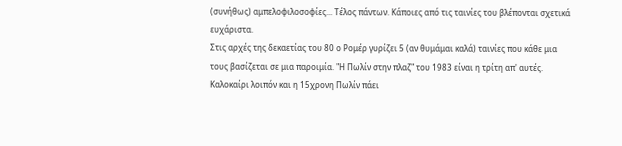(συνήθως) αμπελοφιλοσοφίες... Τέλος πάντων. Κάποιες από τις ταινίες του βλέπονται σχετικά ευχάριστα.
Στις αρχές της δεκαετίας του 80 ο Ρομέρ γυρίζει 5 (αν θυμάμαι καλά) ταινίες που κάθε μια τους βασίζεται σε μια παροιμία. "Η Πωλίν στην πλαζ" του 1983 είναι η τρίτη απ' αυτές. Καλοκαίρι λοιπόν και η 15χρονη Πωλίν πάει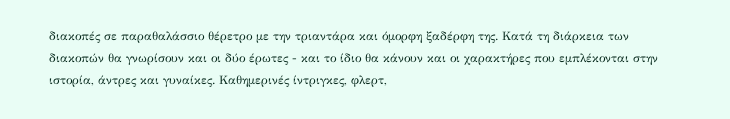διακοπές σε παραθαλάσσιο θέρετρο με την τριαντάρα και όμορφη ξαδέρφη της. Κατά τη διάρκεια των διακοπών θα γνωρίσουν και οι δύο έρωτες - και το ίδιο θα κάνουν και οι χαρακτήρες που εμπλέκονται στην ιστορία, άντρες και γυναίκες. Καθημερινές ίντριγκες, φλερτ,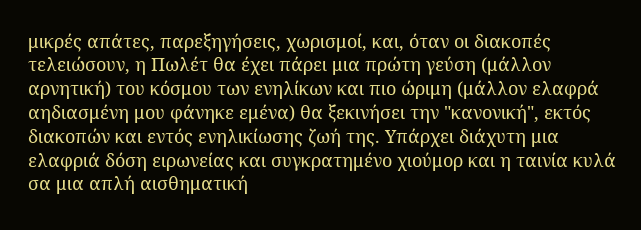μικρές απάτες, παρεξηγήσεις, χωρισμοί, και, όταν οι διακοπές τελειώσουν, η Πωλέτ θα έχει πάρει μια πρώτη γεύση (μάλλον αρνητική) του κόσμου των ενηλίκων και πιο ώριμη (μάλλον ελαφρά αηδιασμένη μου φάνηκε εμένα) θα ξεκινήσει την "κανονική", εκτός διακοπών και εντός ενηλικίωσης ζωή της. Υπάρχει διάχυτη μια ελαφριά δόση ειρωνείας και συγκρατημένο χιούμορ και η ταινία κυλά σα μια απλή αισθηματική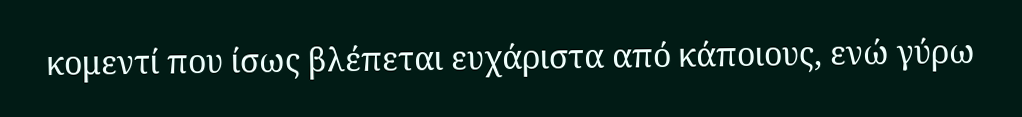κομεντί που ίσως βλέπεται ευχάριστα από κάποιους, ενώ γύρω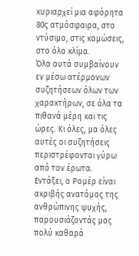κυριαρχεί μια αφόρητα 80ς ατμόσφαιρα, στο ντύσιμο, στις κομώσεις, στο όλο κλίμα.
Όλα αυτά συμβαίνουν εν μέσω ατέρμονων συζητήσεων όλων των χαρακτήρων, σε όλα τα πιθανά μέρη και τις ώρες. Κι όλες, μα όλες αυτές οι συζητήσεις περιστρέφονται γύρω από τον έρωτα. Εντάξει, ο Ρομέρ είναι ακριβής ανατόμος της ανθρώπινης ψυχής, παρουσιάζοντάς μας πολύ καθαρά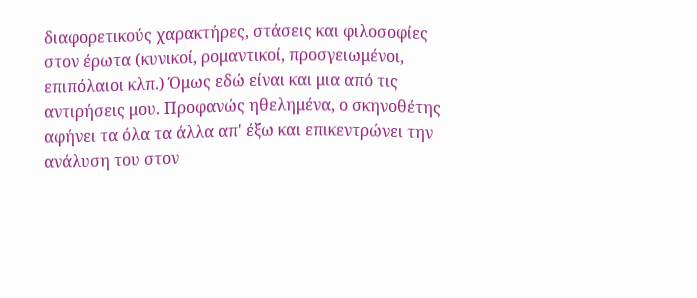διαφορετικούς χαρακτήρες, στάσεις και φιλοσοφίες στον έρωτα (κυνικοί, ρομαντικοί, προσγειωμένοι, επιπόλαιοι κλπ.) Όμως εδώ είναι και μια από τις αντιρήσεις μου. Προφανώς ηθελημένα, ο σκηνοθέτης αφήνει τα όλα τα άλλα απ' έξω και επικεντρώνει την ανάλυση του στον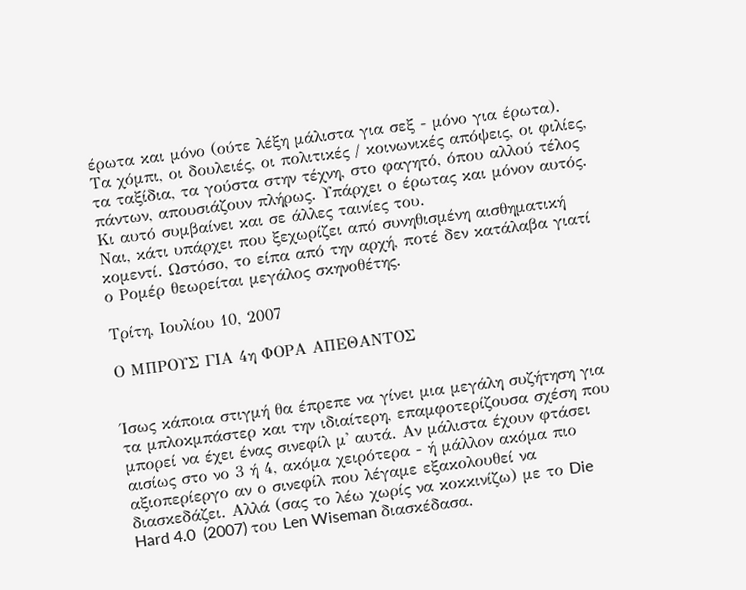έρωτα και μόνο (ούτε λέξη μάλιστα για σεξ - μόνο για έρωτα). Τα χόμπι, οι δουλειές, οι πολιτικές / κοινωνικές απόψεις, οι φιλίες, τα ταξίδια, τα γούστα στην τέχνη, στο φαγητό, όπου αλλού τέλος πάντων, απουσιάζουν πλήρως. Υπάρχει ο έρωτας και μόνον αυτός. Κι αυτό συμβαίνει και σε άλλες ταινίες του.
Ναι, κάτι υπάρχει που ξεχωρίζει από συνηθισμένη αισθηματική κομεντί. Ωστόσο, το είπα από την αρχή, ποτέ δεν κατάλαβα γιατί ο Ρομέρ θεωρείται μεγάλος σκηνοθέτης.

Τρίτη, Ιουλίου 10, 2007

Ο ΜΠΡΟΥΣ ΓΙΑ 4η ΦΟΡΑ ΑΠΕΘΑΝΤΟΣ


Ίσως κάποια στιγμή θα έπρεπε να γίνει μια μεγάλη συζήτηση για τα μπλοκμπάστερ και την ιδιαίτερη, επαμφοτερίζουσα σχέση που μπορεί να έχει ένας σινεφίλ μ' αυτά. Αν μάλιστα έχουν φτάσει αισίως στο νο 3 ή 4, ακόμα χειρότερα - ή μάλλον ακόμα πιο αξιοπερίεργο αν ο σινεφίλ που λέγαμε εξακολουθεί να διασκεδάζει. Αλλά (σας το λέω χωρίς να κοκκινίζω) με το Die Hard 4.0  (2007) του Len Wiseman διασκέδασα.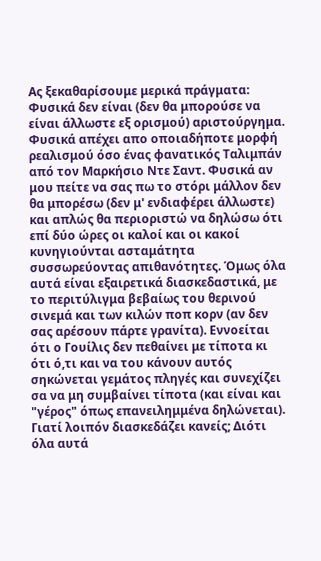Ας ξεκαθαρίσουμε μερικά πράγματα: Φυσικά δεν είναι (δεν θα μπορούσε να είναι άλλωστε εξ ορισμού) αριστούργημα. Φυσικά απέχει απο οποιαδήποτε μορφή ρεαλισμού όσο ένας φανατικός Ταλιμπάν από τον Μαρκήσιο Ντε Σαντ. Φυσικά αν μου πείτε να σας πω το στόρι μάλλον δεν θα μπορέσω (δεν μ' ενδιαφέρει άλλωστε) και απλώς θα περιοριστώ να δηλώσω ότι επί δύο ώρες οι καλοί και οι κακοί κυνηγιούνται ασταμάτητα συσσωρεύοντας απιθανότητες. Όμως όλα αυτά είναι εξαιρετικά διασκεδαστικά, με το περιτύλιγμα βεβαίως του θερινού σινεμά και των κιλών ποπ κορν (αν δεν σας αρέσουν πάρτε γρανίτα). Εννοείται ότι ο Γουίλις δεν πεθαίνει με τίποτα κι ότι ό,τι και να του κάνουν αυτός σηκώνεται γεμάτος πληγές και συνεχίζει σα να μη συμβαίνει τίποτα (και είναι και "γέρος" όπως επανειλημμένα δηλώνεται).
Γιατί λοιπόν διασκεδάζει κανείς; Διότι όλα αυτά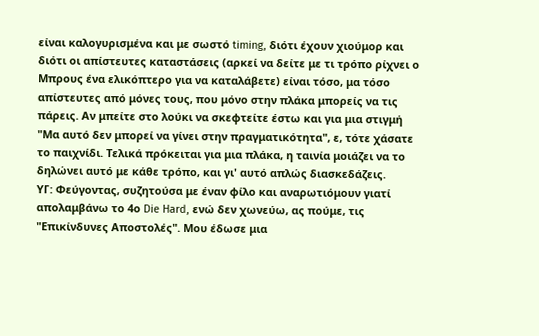είναι καλογυρισμένα και με σωστό timing, διότι έχουν χιούμορ και διότι οι απίστευτες καταστάσεις (αρκεί να δείτε με τι τρόπο ρίχνει ο Μπρους ένα ελικόπτερο για να καταλάβετε) είναι τόσο, μα τόσο απίστευτες από μόνες τους, που μόνο στην πλάκα μπορείς να τις πάρεις. Αν μπείτε στο λούκι να σκεφτείτε έστω και για μια στιγμή "Μα αυτό δεν μπορεί να γίνει στην πραγματικότητα", ε, τότε χάσατε το παιχνίδι. Τελικά πρόκειται για μια πλάκα, η ταινία μοιάζει να το δηλώνει αυτό με κάθε τρόπο, και γι' αυτό απλώς διασκεδάζεις.
ΥΓ: Φεύγοντας, συζητούσα με έναν φίλο και αναρωτιόμουν γιατί απολαμβάνω το 4ο Die Hard, ενώ δεν χωνεύω, ας πούμε, τις "Επικίνδυνες Αποστολές". Μου έδωσε μια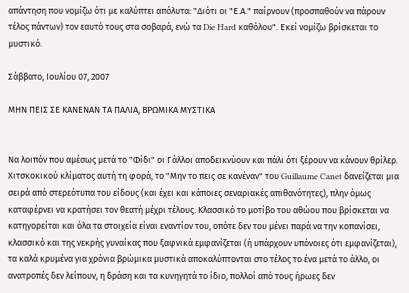απάντηση που νομίζω ότι με καλύπτει απόλυτα: "Διότι οι "Ε.Α." παίρνουν (προσπαθούν να πάρουν τέλος πάντων) τον εαυτό τους στα σοβαρά, ενώ τα Die Hard καθόλου". Εκεί νομίζω βρίσκεται το μυστικό.

Σάββατο, Ιουλίου 07, 2007

ΜΗΝ ΠΕΙΣ ΣΕ ΚΑΝΕΝΑΝ ΤΑ ΠΑΛΙΑ, ΒΡΩΜΙΚΑ ΜΥΣΤΙΚΑ


Να λοιπόν που αμέσως μετά το "Φίδι" οι Γάλλοι αποδεικνύουν και πάλι ότι ξέρουν να κάνουν θρίλερ. Χιτσκοκικού κλίματος αυτή τη φορά, το "Μην το πεις σε κανέναν" του Guillaume Canet δανείζεται μια σειρά από στερεότυπα του είδους (και έχει και κάποιες σεναριακές απιθανότητες), πλην όμως καταφέρνει να κρατήσει τον θεατή μέχρι τέλους. Κλασσικό το μοτίβο του αθώου που βρίσκεται να κατηγορείται και όλα τα στοιχεία είναι εναντίον του, οπότε δεν του μένει παρά να την κοπανίσει, κλασσικό και της νεκρής γυναίκας που ξαφνικά εμφανίζεται (ή υπάρχουν υπόνοιες ότι εμφανίζεται), τα καλά κρυμένα για χρόνια βρώμικα μυστικά αποκαλύπτονται στο τέλος το ένα μετά το άλλο, οι ανατροπές δεν λείπουν, η δράση και τα κυνηγητά το ίδιο, πολλοί από τους ήρωες δεν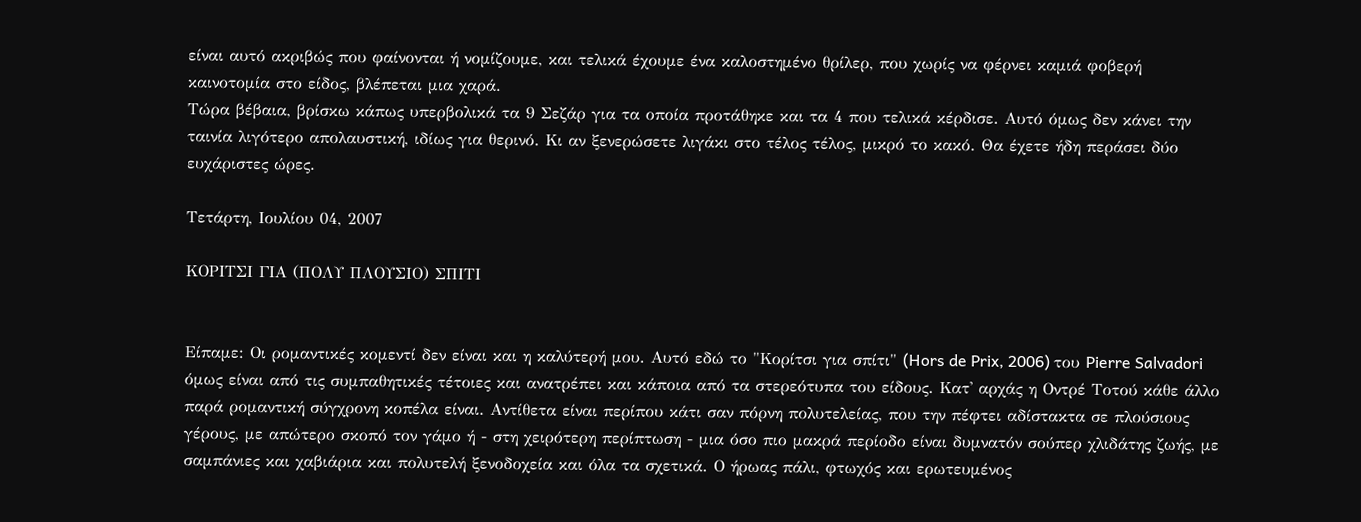είναι αυτό ακριβώς που φαίνονται ή νομίζουμε, και τελικά έχουμε ένα καλοστημένο θρίλερ, που χωρίς να φέρνει καμιά φοβερή καινοτομία στο είδος, βλέπεται μια χαρά.
Τώρα βέβαια, βρίσκω κάπως υπερβολικά τα 9 Σεζάρ για τα οποία προτάθηκε και τα 4 που τελικά κέρδισε. Αυτό όμως δεν κάνει την ταινία λιγότερο απολαυστική, ιδίως για θερινό. Κι αν ξενερώσετε λιγάκι στο τέλος τέλος, μικρό το κακό. Θα έχετε ήδη περάσει δύο ευχάριστες ώρες.

Τετάρτη, Ιουλίου 04, 2007

ΚΟΡΙΤΣΙ ΓΙΑ (ΠΟΛΥ ΠΛΟΥΣΙΟ) ΣΠΙΤΙ


Είπαμε: Οι ρομαντικές κομεντί δεν είναι και η καλύτερή μου. Αυτό εδώ το "Κορίτσι για σπίτι" (Hors de Prix, 2006) του Pierre Salvadori όμως είναι από τις συμπαθητικές τέτοιες και ανατρέπει και κάποια από τα στερεότυπα του είδους. Κατ' αρχάς η Οντρέ Τοτού κάθε άλλο παρά ρομαντική σύγχρονη κοπέλα είναι. Αντίθετα είναι περίπου κάτι σαν πόρνη πολυτελείας, που την πέφτει αδίστακτα σε πλούσιους γέρους, με απώτερο σκοπό τον γάμο ή - στη χειρότερη περίπτωση - μια όσο πιο μακρά περίοδο είναι δυμνατόν σούπερ χλιδάτης ζωής, με σαμπάνιες και χαβιάρια και πολυτελή ξενοδοχεία και όλα τα σχετικά. Ο ήρωας πάλι, φτωχός και ερωτευμένος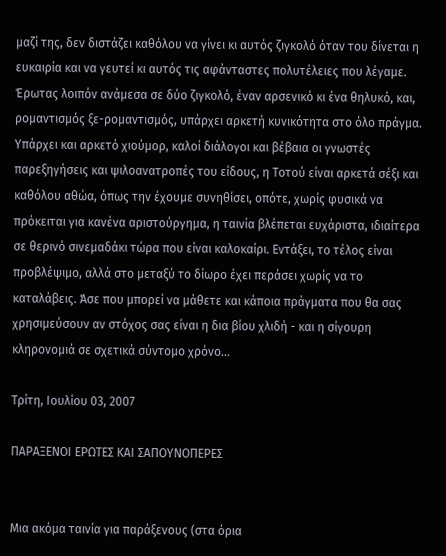μαζί της, δεν διστάζει καθόλου να γίνει κι αυτός ζιγκολό όταν του δίνεται η ευκαιρία και να γευτεί κι αυτός τις αφάνταστες πολυτέλειες που λέγαμε.
Έρωτας λοιπόν ανάμεσα σε δύο ζιγκολό, έναν αρσενικό κι ένα θηλυκό, και, ρομαντισμός ξε-ρομαντισμός, υπάρχει αρκετή κυνικότητα στο όλο πράγμα. Υπάρχει και αρκετό χιούμορ, καλοί διάλογοι και βέβαια οι γνωστές παρεξηγήσεις και ψιλοανατροπές του είδους, η Τοτού είναι αρκετά σέξι και καθόλου αθώα, όπως την έχουμε συνηθίσει, οπότε, χωρίς φυσικά να πρόκειται για κανένα αριστούργημα, η ταινία βλέπεται ευχάριστα, ιδιαίτερα σε θερινό σινεμαδάκι τώρα που είναι καλοκαίρι. Εντάξει, το τέλος είναι προβλέψιμο, αλλά στο μεταξύ το δίωρο έχει περάσει χωρίς να το καταλάβεις. Άσε που μπορεί να μάθετε και κάποια πράγματα που θα σας χρησιμεύσουν αν στόχος σας είναι η δια βίου χλιδή - και η σίγουρη κληρονομιά σε σχετικά σύντομο χρόνο...

Τρίτη, Ιουλίου 03, 2007

ΠΑΡΑΞΕΝΟΙ ΕΡΩΤΕΣ ΚΑΙ ΣΑΠΟΥΝΟΠΕΡΕΣ


Μια ακόμα ταινία για παράξενους (στα όρια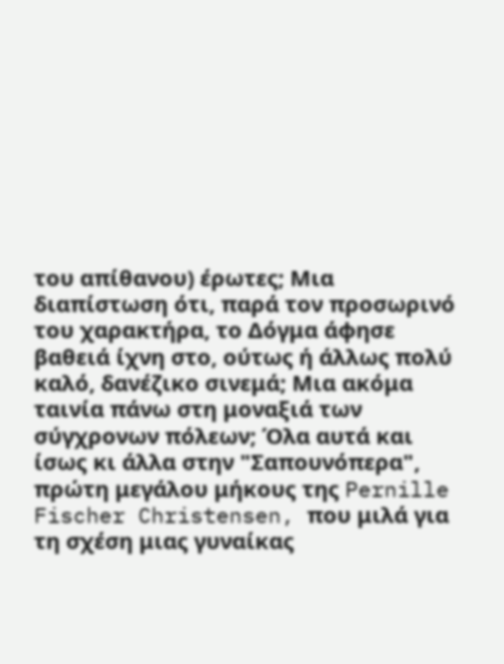του απίθανου) έρωτες; Μια διαπίστωση ότι, παρά τον προσωρινό του χαρακτήρα, το Δόγμα άφησε βαθειά ίχνη στο, ούτως ή άλλως πολύ καλό, δανέζικο σινεμά; Μια ακόμα ταινία πάνω στη μοναξιά των σύγχρονων πόλεων; Όλα αυτά και ίσως κι άλλα στην "Σαπουνόπερα", πρώτη μεγάλου μήκους της Pernille Fischer Christensen, που μιλά για τη σχέση μιας γυναίκας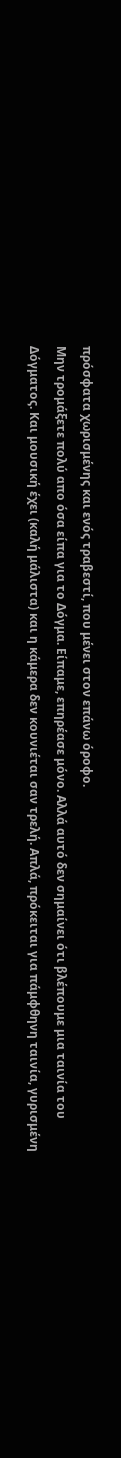πρόσφατα χωρισμένης και ενός τραβεστί, που μένει στον επάνω όροφο.
Μην τρομάξετε πολύ απο όσα είπα για το Δόγμα. Είπαμε, επηρέασε μόνο. Αλλά αυτό δεν σημαίνει ότι βλέπουμε μια ταινία του Δόγματος. Και μουσική έχει (καλή μάλιστα) και η κάμερα δεν κουνιέται σαν τρελή. Απλά, πρόκειται για πάμφθηνη ταινία, γυρισμένη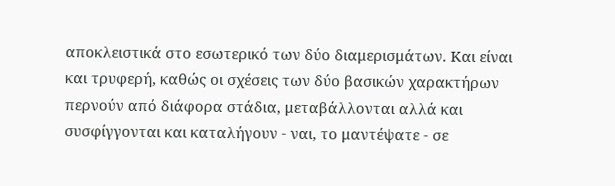αποκλειστικά στο εσωτερικό των δύο διαμερισμάτων. Και είναι και τρυφερή, καθώς οι σχέσεις των δύο βασικών χαρακτήρων περνούν από διάφορα στάδια, μεταβάλλονται αλλά και συσφίγγονται και καταλήγουν - ναι, το μαντέψατε - σε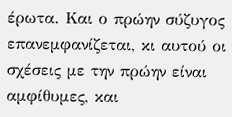έρωτα. Και ο πρώην σύζυγος επανεμφανίζεται, κι αυτού οι σχέσεις με την πρώην είναι αμφίθυμες, και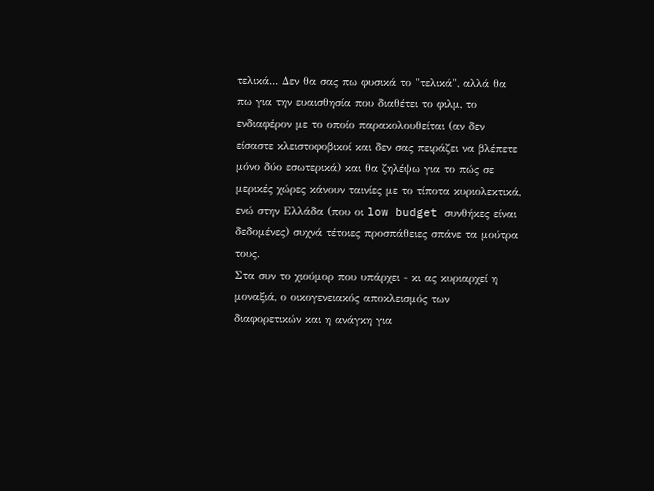τελικά... Δεν θα σας πω φυσικά το "τελικά", αλλά θα πω για την ευαισθησία που διαθέτει το φιλμ, το ενδιαφέρον με το οποίο παρακολουθείται (αν δεν είσαστε κλειστοφοβικοί και δεν σας πειράζει να βλέπετε μόνο δύο εσωτερικά) και θα ζηλέψω για το πώς σε μερικές χώρες κάνουν ταινίες με το τίποτα κυριολεκτικά, ενώ στην Ελλάδα (που οι low budget συνθήκες είναι δεδομένες) συχνά τέτοιες προσπάθειες σπάνε τα μούτρα τους.
Στα συν το χιούμορ που υπάρχει - κι ας κυριαρχεί η μοναξιά, ο οικογενειακός αποκλεισμός των διαφορετικών και η ανάγκη για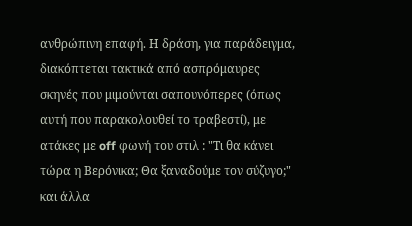ανθρώπινη επαφή. Η δράση, για παράδειγμα, διακόπτεται τακτικά από ασπρόμαυρες σκηνές που μιμούνται σαπουνόπερες (όπως αυτή που παρακολουθεί το τραβεστί), με ατάκες με off φωνή του στιλ : "Τι θα κάνει τώρα η Βερόνικα; Θα ξαναδούμε τον σύζυγο;" και άλλα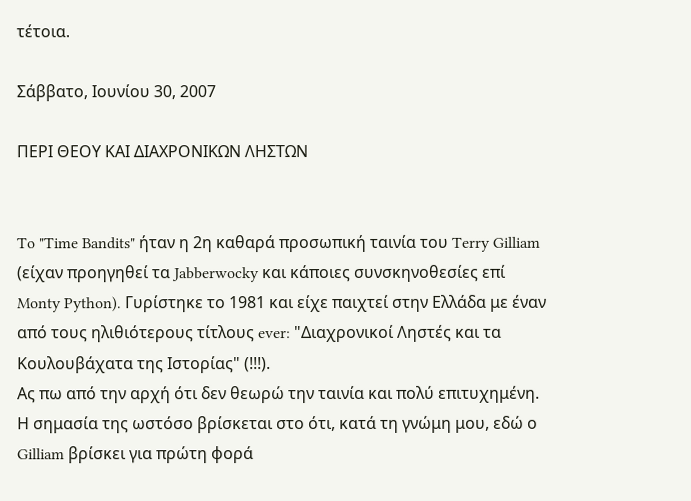τέτοια.

Σάββατο, Ιουνίου 30, 2007

ΠΕΡΙ ΘΕΟΥ ΚΑΙ ΔΙΑΧΡΟΝΙΚΩΝ ΛΗΣΤΩΝ


To "Time Bandits" ήταν η 2η καθαρά προσωπική ταινία του Terry Gilliam (είχαν προηγηθεί τα Jabberwocky και κάποιες συνσκηνοθεσίες επί Monty Python). Γυρίστηκε το 1981 και είχε παιχτεί στην Ελλάδα με έναν από τους ηλιθιότερους τίτλους ever: "Διαχρονικοί Ληστές και τα Κουλουβάχατα της Ιστορίας" (!!!).
Ας πω από την αρχή ότι δεν θεωρώ την ταινία και πολύ επιτυχημένη. Η σημασία της ωστόσο βρίσκεται στο ότι, κατά τη γνώμη μου, εδώ ο Gilliam βρίσκει για πρώτη φορά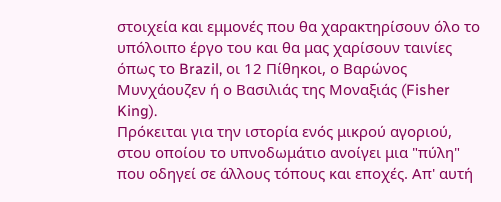στοιχεία και εμμονές που θα χαρακτηρίσουν όλο το υπόλοιπο έργο του και θα μας χαρίσουν ταινίες όπως το Brazil, οι 12 Πίθηκοι, ο Βαρώνος Μυνχάουζεν ή ο Βασιλιάς της Μοναξιάς (Fisher King).
Πρόκειται για την ιστορία ενός μικρού αγοριού, στου οποίου το υπνοδωμάτιο ανοίγει μια "πύλη" που οδηγεί σε άλλους τόπους και εποχές. Απ' αυτή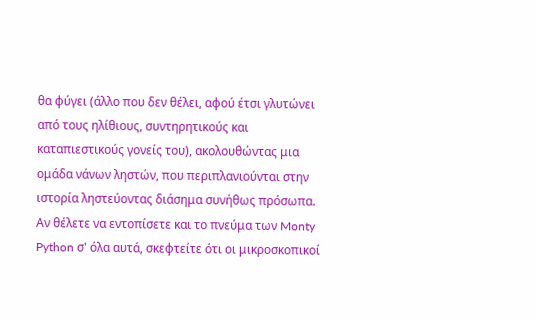θα φύγει (άλλο που δεν θέλει, αφού έτσι γλυτώνει από τους ηλίθιους, συντηρητικούς και καταπιεστικούς γονείς του), ακολουθώντας μια ομάδα νάνων ληστών, που περιπλανιούνται στην ιστορία ληστεύοντας διάσημα συνήθως πρόσωπα. Αν θέλετε να εντοπίσετε και το πνεύμα των Monty Python σ' όλα αυτά, σκεφτείτε ότι οι μικροσκοπικοί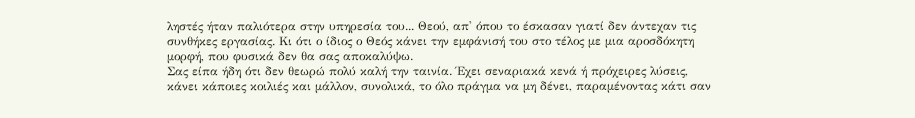ληστές ήταν παλιότερα στην υπηρεσία του... Θεού, απ' όπου το έσκασαν γιατί δεν άντεχαν τις συνθήκες εργασίας. Κι ότι ο ίδιος ο Θεός κάνει την εμφάνισή του στο τέλος με μια αροσδόκητη μορφή, που φυσικά δεν θα σας αποκαλύψω.
Σας είπα ήδη ότι δεν θεωρώ πολύ καλή την ταινία. Έχει σεναριακά κενά ή πρόχειρες λύσεις, κάνει κάποιες κοιλιές και μάλλον, συνολικά, το όλο πράγμα να μη δένει, παραμένοντας κάτι σαν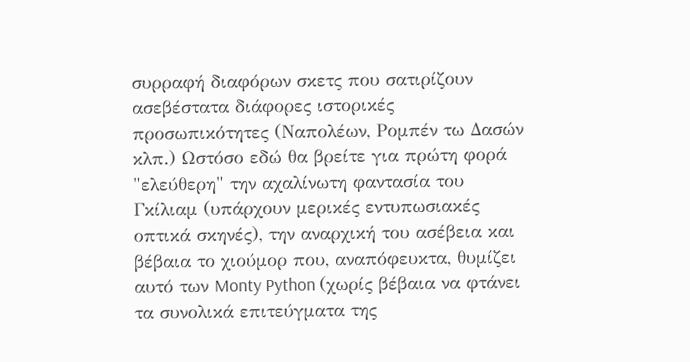συρραφή διαφόρων σκετς που σατιρίζουν ασεβέστατα διάφορες ιστορικές προσωπικότητες (Ναπολέων, Ρομπέν τω Δασών κλπ.) Ωστόσο εδώ θα βρείτε για πρώτη φορά "ελεύθερη" την αχαλίνωτη φαντασία του Γκίλιαμ (υπάρχουν μερικές εντυπωσιακές οπτικά σκηνές), την αναρχική του ασέβεια και βέβαια το χιούμορ που, αναπόφευκτα, θυμίζει αυτό των Monty Python (χωρίς βέβαια να φτάνει τα συνολικά επιτεύγματα της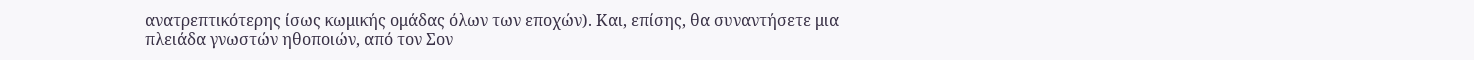ανατρεπτικότερης ίσως κωμικής ομάδας όλων των εποχών). Και, επίσης, θα συναντήσετε μια πλειάδα γνωστών ηθοποιών, από τον Σον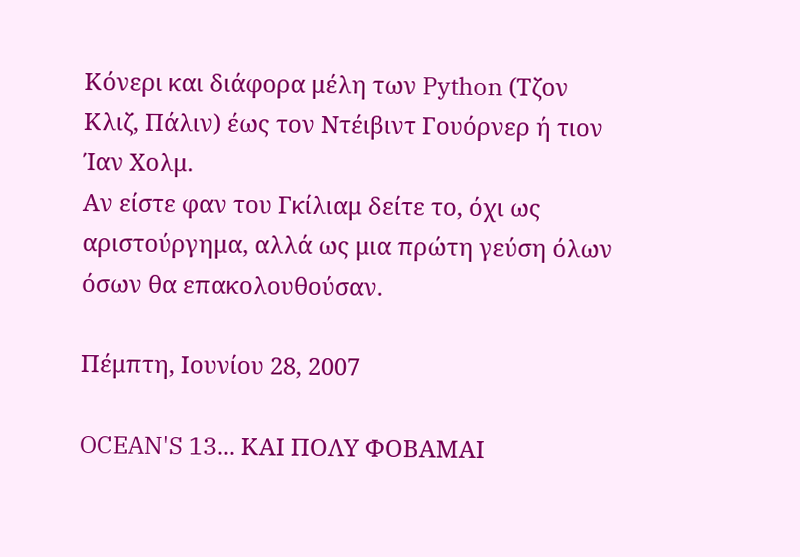Κόνερι και διάφορα μέλη των Python (Τζον Κλιζ, Πάλιν) έως τον Ντέιβιντ Γουόρνερ ή τιον Ίαν Χολμ.
Αν είστε φαν του Γκίλιαμ δείτε το, όχι ως αριστούργημα, αλλά ως μια πρώτη γεύση όλων όσων θα επακολουθούσαν.

Πέμπτη, Ιουνίου 28, 2007

OCEAN'S 13... ΚΑΙ ΠΟΛΥ ΦΟΒΑΜΑΙ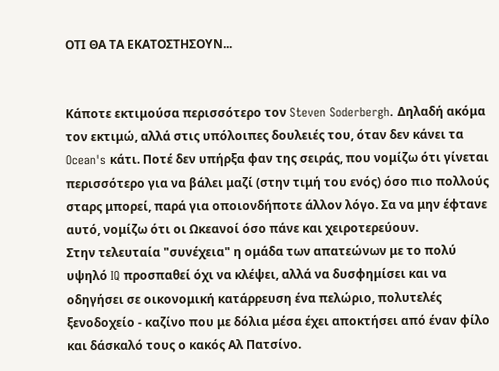ΟΤΙ ΘΑ ΤΑ ΕΚΑΤΟΣΤΗΣΟΥΝ...


Κάποτε εκτιμούσα περισσότερο τον Steven Soderbergh. Δηλαδή ακόμα τον εκτιμώ, αλλά στις υπόλοιπες δουλειές του, όταν δεν κάνει τα Ocean's κάτι. Ποτέ δεν υπήρξα φαν της σειράς, που νομίζω ότι γίνεται περισσότερο για να βάλει μαζί (στην τιμή του ενός) όσο πιο πολλούς σταρς μπορεί, παρά για οποιονδήποτε άλλον λόγο. Σα να μην έφτανε αυτό, νομίζω ότι οι Ωκεανοί όσο πάνε και χειροτερεύουν.
Στην τελευταία "συνέχεια" η ομάδα των απατεώνων με το πολύ υψηλό IQ προσπαθεί όχι να κλέψει, αλλά να δυσφημίσει και να οδηγήσει σε οικονομική κατάρρευση ένα πελώριο, πολυτελές ξενοδοχείο - καζίνο που με δόλια μέσα έχει αποκτήσει από έναν φίλο και δάσκαλό τους ο κακός Αλ Πατσίνο.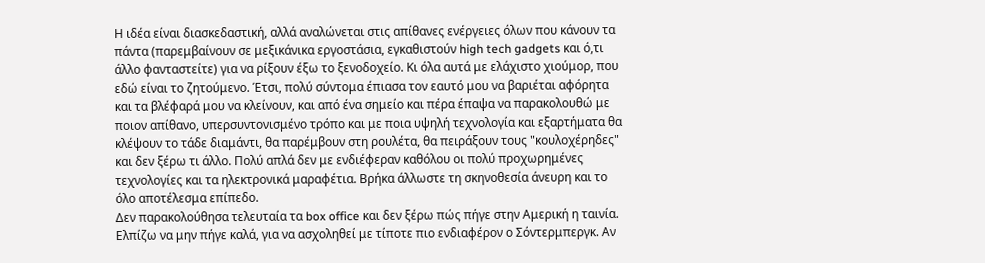Η ιδέα είναι διασκεδαστική, αλλά αναλώνεται στις απίθανες ενέργειες όλων που κάνουν τα πάντα (παρεμβαίνουν σε μεξικάνικα εργοστάσια, εγκαθιστούν high tech gadgets και ό,τι άλλο φανταστείτε) για να ρίξουν έξω το ξενοδοχείο. Κι όλα αυτά με ελάχιστο χιούμορ, που εδώ είναι το ζητούμενο. Έτσι, πολύ σύντομα έπιασα τον εαυτό μου να βαριέται αφόρητα και τα βλέφαρά μου να κλείνουν, και από ένα σημείο και πέρα έπαψα να παρακολουθώ με ποιον απίθανο, υπερσυντονισμένο τρόπο και με ποια υψηλή τεχνολογία και εξαρτήματα θα κλέψουν το τάδε διαμάντι, θα παρέμβουν στη ρουλέτα, θα πειράξουν τους "κουλοχέρηδες" και δεν ξέρω τι άλλο. Πολύ απλά δεν με ενδιέφεραν καθόλου οι πολύ προχωρημένες τεχνολογίες και τα ηλεκτρονικά μαραφέτια. Βρήκα άλλωστε τη σκηνοθεσία άνευρη και το όλο αποτέλεσμα επίπεδο.
Δεν παρακολούθησα τελευταία τα box office και δεν ξέρω πώς πήγε στην Αμερική η ταινία. Ελπίζω να μην πήγε καλά, για να ασχοληθεί με τίποτε πιο ενδιαφέρον ο Σόντερμπεργκ. Αν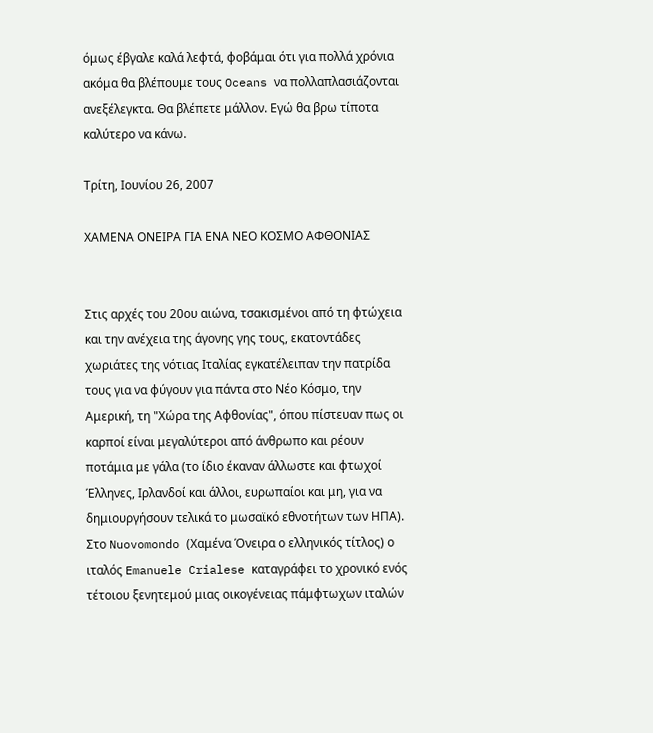όμως έβγαλε καλά λεφτά, φοβάμαι ότι για πολλά χρόνια ακόμα θα βλέπουμε τους Oceans να πολλαπλασιάζονται ανεξέλεγκτα. Θα βλέπετε μάλλον. Εγώ θα βρω τίποτα καλύτερο να κάνω.

Τρίτη, Ιουνίου 26, 2007

ΧΑΜΕΝΑ ΟΝΕΙΡΑ ΓΙΑ ΕΝΑ ΝΕΟ ΚΟΣΜΟ ΑΦΘΟΝΙΑΣ


Στις αρχές του 20ου αιώνα, τσακισμένοι από τη φτώχεια και την ανέχεια της άγονης γης τους, εκατοντάδες χωριάτες της νότιας Ιταλίας εγκατέλειπαν την πατρίδα τους για να φύγουν για πάντα στο Νέο Κόσμο, την Αμερική, τη "Χώρα της Αφθονίας", όπου πίστευαν πως οι καρποί είναι μεγαλύτεροι από άνθρωπο και ρέουν ποτάμια με γάλα (το ίδιο έκαναν άλλωστε και φτωχοί Έλληνες, Ιρλανδοί και άλλοι, ευρωπαίοι και μη, για να δημιουργήσουν τελικά το μωσαϊκό εθνοτήτων των ΗΠΑ).
Στο Nuovomondo (Χαμένα Όνειρα ο ελληνικός τίτλος) ο ιταλός Emanuele Crialese καταγράφει το χρονικό ενός τέτοιου ξενητεμού μιας οικογένειας πάμφτωχων ιταλών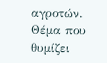αγροτών. Θέμα που θυμίζει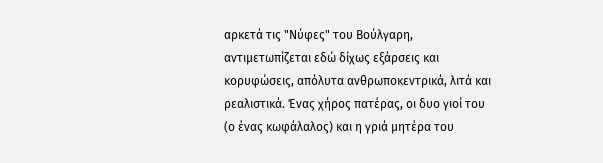αρκετά τις "Νύφες" του Βούλγαρη, αντιμετωπίζεται εδώ δίχως εξάρσεις και κορυφώσεις, απόλυτα ανθρωποκεντρικά, λιτά και ρεαλιστικά. Ένας χήρος πατέρας, οι δυο γιοί του (ο ένας κωφάλαλος) και η γριά μητέρα του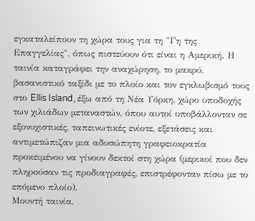εγκαταλείπουν τη χώρα τους για τη "Γη της Επαγγελίας", όπως πιστεύουν ότι είναι η Αμερική. Η ταινία καταγράφει την αναχώρηση, το μακρύ, βασανιστικό ταξίδι με το πλοίο και τον εγκλωβισμό τους στο Ellis Island, έξω από τη Νέα Υόρκη, χώρο υποδοχής των χιλιάδων μεταναστών, όπου αυτοί υποβάλλονταν σε εξονυχιστικές, ταπεινωτικές ενίοτε, εξετάσεις και αντιμετώπιζαν μια αδυσώπητη γραφειοκρατία προκειμένου να γίνουν δεκτοί στη χώρα (μερικοί που δεν πληρούσαν τις προδιαγραφές, επιστρέφονταν πίσω με το επόμενο πλοίο).
Μουντή ταινία,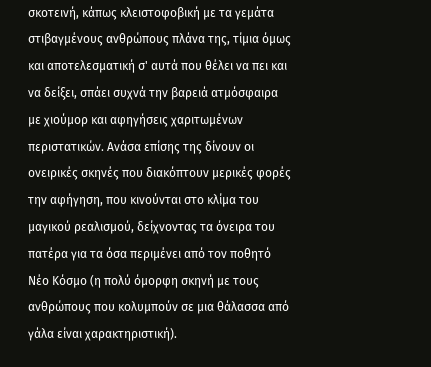σκοτεινή, κάπως κλειστοφοβική με τα γεμάτα στιβαγμένους ανθρώπους πλάνα της, τίμια όμως και αποτελεσματική σ' αυτά που θέλει να πει και να δείξει, σπάει συχνά την βαρειά ατμόσφαιρα με χιούμορ και αφηγήσεις χαριτωμένων περιστατικών. Ανάσα επίσης της δίνουν οι ονειρικές σκηνές που διακόπτουν μερικές φορές την αφήγηση, που κινούνται στο κλίμα του μαγικού ρεαλισμού, δείχνοντας τα όνειρα του πατέρα για τα όσα περιμένει από τον ποθητό Νέο Κόσμο (η πολύ όμορφη σκηνή με τους ανθρώπους που κολυμπούν σε μια θάλασσα από γάλα είναι χαρακτηριστική).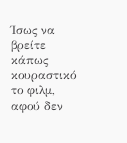Ίσως να βρείτε κάπως κουραστικό το φιλμ, αφού δεν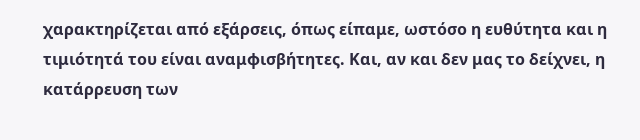χαρακτηρίζεται από εξάρσεις, όπως είπαμε, ωστόσο η ευθύτητα και η τιμιότητά του είναι αναμφισβήτητες. Και, αν και δεν μας το δείχνει, η κατάρρευση των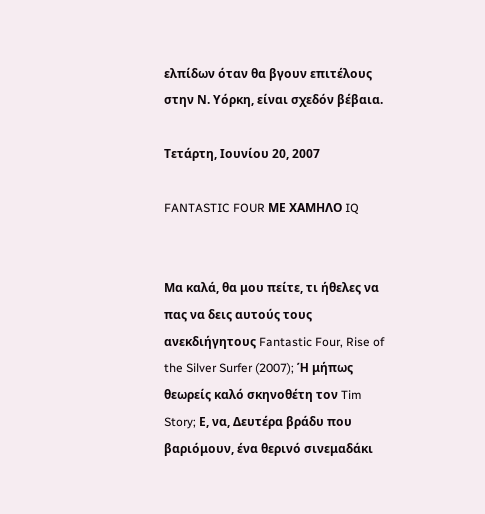ελπίδων όταν θα βγουν επιτέλους στην Ν. Υόρκη, είναι σχεδόν βέβαια.

Τετάρτη, Ιουνίου 20, 2007

FANTASTIC FOUR ΜΕ ΧΑΜΗΛΟ IQ


Μα καλά, θα μου πείτε, τι ήθελες να πας να δεις αυτούς τους ανεκδιήγητους Fantastic Four, Rise of the Silver Surfer (2007); Ή μήπως θεωρείς καλό σκηνοθέτη τον Tim Story; Ε, να, Δευτέρα βράδυ που βαριόμουν, ένα θερινό σινεμαδάκι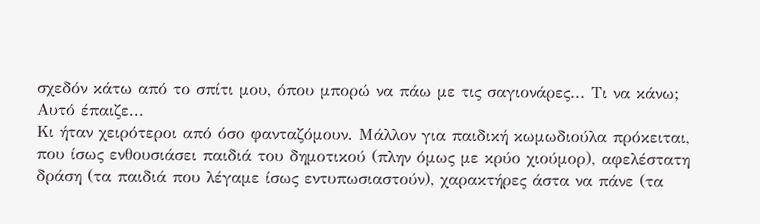σχεδόν κάτω από το σπίτι μου, όπου μπορώ να πάω με τις σαγιονάρες... Τι να κάνω; Αυτό έπαιζε...
Κι ήταν χειρότεροι από όσο φανταζόμουν. Μάλλον για παιδική κωμωδιούλα πρόκειται, που ίσως ενθουσιάσει παιδιά του δημοτικού (πλην όμως με κρύο χιούμορ), αφελέστατη δράση (τα παιδιά που λέγαμε ίσως εντυπωσιαστούν), χαρακτήρες άστα να πάνε (τα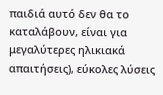παιδιά αυτό δεν θα το καταλάβουν, είναι για μεγαλύτερες ηλικιακά απαιτήσεις), εύκολες λύσεις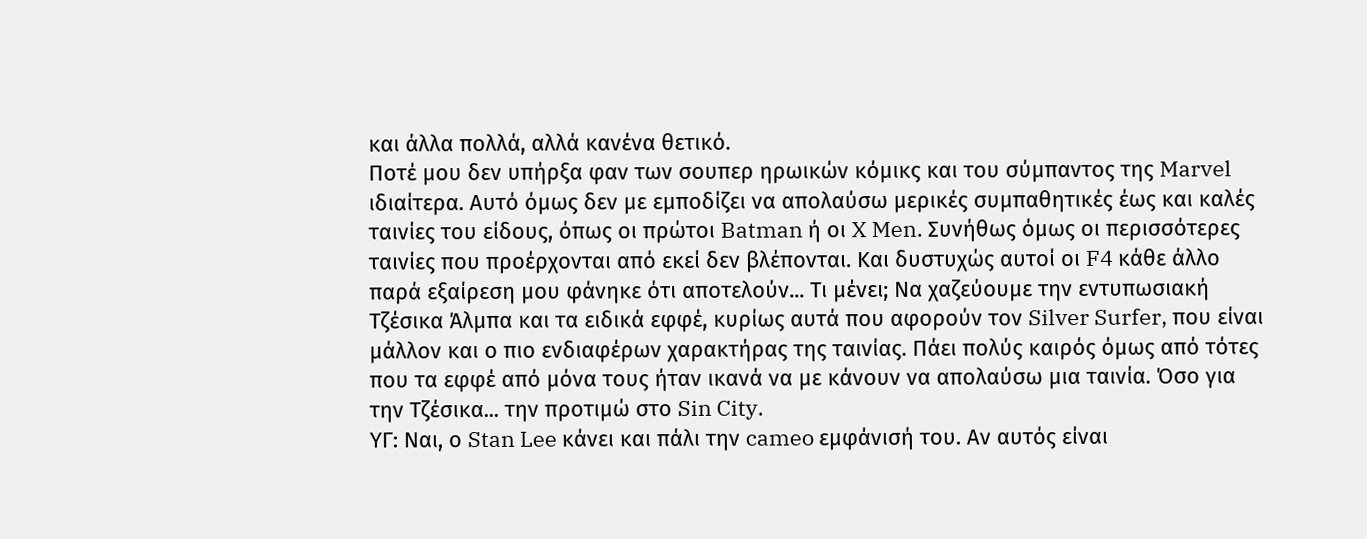και άλλα πολλά, αλλά κανένα θετικό.
Ποτέ μου δεν υπήρξα φαν των σουπερ ηρωικών κόμικς και του σύμπαντος της Marvel ιδιαίτερα. Αυτό όμως δεν με εμποδίζει να απολαύσω μερικές συμπαθητικές έως και καλές ταινίες του είδους, όπως οι πρώτοι Batman ή οι X Men. Συνήθως όμως οι περισσότερες ταινίες που προέρχονται από εκεί δεν βλέπονται. Και δυστυχώς αυτοί οι F4 κάθε άλλο παρά εξαίρεση μου φάνηκε ότι αποτελούν... Τι μένει; Να χαζεύουμε την εντυπωσιακή Τζέσικα Άλμπα και τα ειδικά εφφέ, κυρίως αυτά που αφορούν τον Silver Surfer, που είναι μάλλον και ο πιο ενδιαφέρων χαρακτήρας της ταινίας. Πάει πολύς καιρός όμως από τότες που τα εφφέ από μόνα τους ήταν ικανά να με κάνουν να απολαύσω μια ταινία. Όσο για την Τζέσικα... την προτιμώ στο Sin City.
ΥΓ: Ναι, ο Stan Lee κάνει και πάλι την cameo εμφάνισή του. Αν αυτός είναι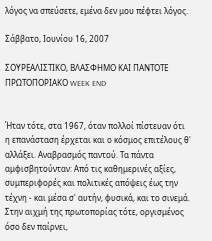λόγος να σπεύσετε, εμένα δεν μου πέφτει λόγος.

Σάββατο, Ιουνίου 16, 2007

ΣΟΥΡΕΑΛΙΣΤΙΚΟ, ΒΛΑΣΦΗΜΟ ΚΑΙ ΠΑΝΤΟΤΕ ΠΡΩΤΟΠΟΡΙΑΚΟ WEEK END


Ήταν τότε, στα 1967, όταν πολλοί πίστευαν ότι η επανάσταση έρχεται και ο κόσμος επιτέλους θ' αλλάξει. Αναβρασμός παντού. Τα πάντα αμφισβητούνταν: Από τις καθημερινές αξίες, συμπεριφορές και πολιτικές απόψεις έως την τέχνη - και μέσα σ' αυτήν, φυσικά, και το σινεμά. Στην αιχμή της πρωτοπορίας τότε, οργισμένος όσο δεν παίρνει,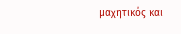μαχητικός και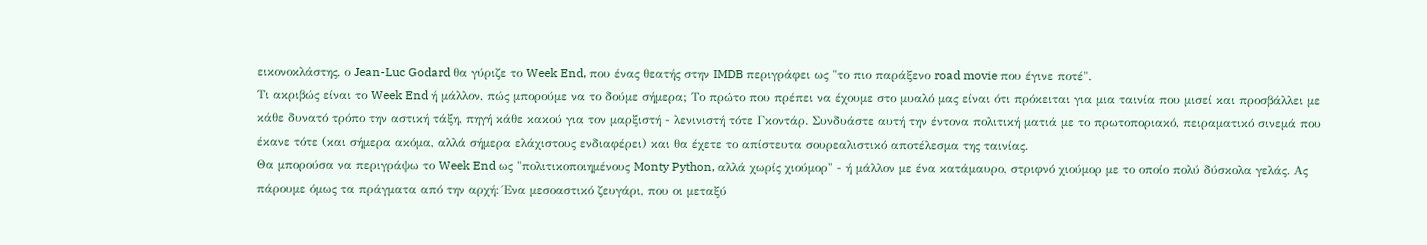εικονοκλάστης, ο Jean-Luc Godard θα γύριζε το Week End, που ένας θεατής στην IMDB περιγράφει ως "το πιο παράξενο road movie που έγινε ποτέ".
Τι ακριβώς είναι το Week End ή μάλλον, πώς μπορούμε να το δούμε σήμερα; Το πρώτο που πρέπει να έχουμε στο μυαλό μας είναι ότι πρόκειται για μια ταινία που μισεί και προσβάλλει με κάθε δυνατό τρόπο την αστική τάξη, πηγή κάθε κακού για τον μαρξιστή - λενινιστή τότε Γκοντάρ. Συνδυάστε αυτή την έντονα πολιτική ματιά με το πρωτοποριακό, πειραματικό σινεμά που έκανε τότε (και σήμερα ακόμα, αλλά σήμερα ελάχιστους ενδιαφέρει) και θα έχετε το απίστευτα σουρεαλιστικό αποτέλεσμα της ταινίας.
Θα μπορούσα να περιγράψω το Week End ως "πολιτικοποιημένους Monty Python, αλλά χωρίς χιούμορ" - ή μάλλον με ένα κατάμαυρο, στριφνό χιούμορ με το οποίο πολύ δύσκολα γελάς. Ας πάρουμε όμως τα πράγματα από την αρχή: Ένα μεσοαστικό ζευγάρι, που οι μεταξύ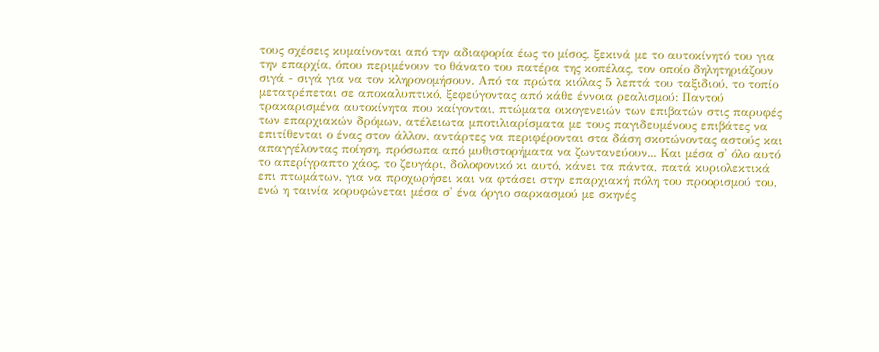τους σχέσεις κυμαίνονται από την αδιαφορία έως το μίσος, ξεκινά με το αυτοκίνητό του για την επαρχία, όπου περιμένουν το θάνατο του πατέρα της κοπέλας, τον οποίο δηλητηριάζουν σιγά - σιγά για να τον κληρονομήσουν. Από τα πρώτα κιόλας 5 λεπτά του ταξιδιού, το τοπίο μετατρέπεται σε αποκαλυπτικό, ξεφεύγοντας από κάθε έννοια ρεαλισμού: Παντού τρακαρισμένα αυτοκίνητα που καίγονται, πτώματα οικογενειών των επιβατών στις παρυφές των επαρχιακών δρόμων, ατέλειωτα μποτιλιαρίσματα με τους παγιδευμένους επιβάτες να επιτίθενται ο ένας στον άλλον, αντάρτες να περιφέρονται στα δάση σκοτώνοντας αστούς και απαγγέλοντας ποίηση, πρόσωπα από μυθιστορήματα να ζωντανεύουν... Και μέσα σ' όλο αυτό το απερίγραπτο χάος, το ζευγάρι, δολοφονικό κι αυτό, κάνει τα πάντα, πατά κυριολεκτικά επι πτωμάτων, για να προχωρήσει και να φτάσει στην επαρχιακή πόλη του προορισμού του, ενώ η ταινία κορυφώνεται μέσα σ' ένα όργιο σαρκασμού με σκηνές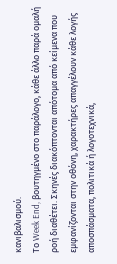κανιβαλισμού.
Το Week End, βουτηγμένο στο παράλογο, κάθε άλλο παρά ομαλή ροή διαθέτει. Σκηνές διακόπτονται απότομα από κείμενα που εμφανίζονται στην οθόνη, χαρακτήρες απαγγέλουν κάθε λογής αποσπάσματα, πολιτικά ή λογοτεχνικά,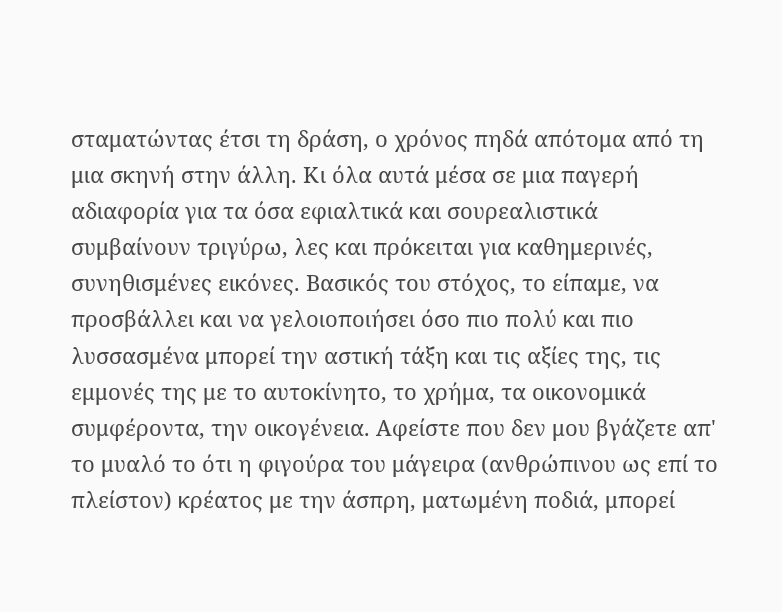σταματώντας έτσι τη δράση, ο χρόνος πηδά απότομα από τη μια σκηνή στην άλλη. Κι όλα αυτά μέσα σε μια παγερή αδιαφορία για τα όσα εφιαλτικά και σουρεαλιστικά συμβαίνουν τριγύρω, λες και πρόκειται για καθημερινές, συνηθισμένες εικόνες. Βασικός του στόχος, το είπαμε, να προσβάλλει και να γελοιοποιήσει όσο πιο πολύ και πιο λυσσασμένα μπορεί την αστική τάξη και τις αξίες της, τις εμμονές της με το αυτοκίνητο, το χρήμα, τα οικονομικά συμφέροντα, την οικογένεια. Αφείστε που δεν μου βγάζετε απ' το μυαλό το ότι η φιγούρα του μάγειρα (ανθρώπινου ως επί το πλείστον) κρέατος με την άσπρη, ματωμένη ποδιά, μπορεί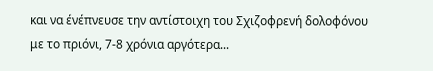και να ένέπνευσε την αντίστοιχη του Σχιζοφρενή δολοφόνου με το πριόνι, 7-8 χρόνια αργότερα...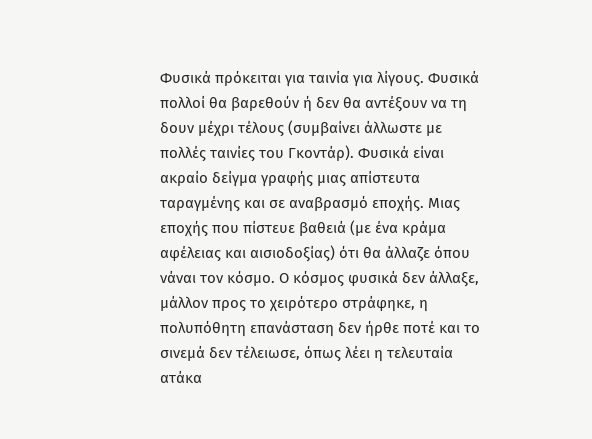Φυσικά πρόκειται για ταινία για λίγους. Φυσικά πολλοί θα βαρεθούν ή δεν θα αντέξουν να τη δουν μέχρι τέλους (συμβαίνει άλλωστε με πολλές ταινίες του Γκοντάρ). Φυσικά είναι ακραίο δείγμα γραφής μιας απίστευτα ταραγμένης και σε αναβρασμό εποχής. Μιας εποχής που πίστευε βαθειά (με ένα κράμα αφέλειας και αισιοδοξίας) ότι θα άλλαζε όπου νάναι τον κόσμο. Ο κόσμος φυσικά δεν άλλαξε, μάλλον προς το χειρότερο στράφηκε, η πολυπόθητη επανάσταση δεν ήρθε ποτέ και το σινεμά δεν τέλειωσε, όπως λέει η τελευταία ατάκα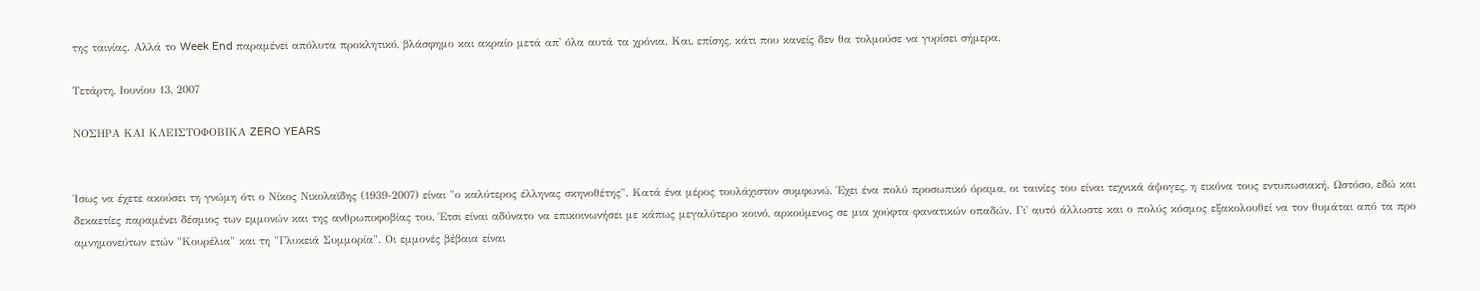της ταινίας. Αλλά το Week End παραμένει απόλυτα προκλητικό, βλάσφημο και ακραίο μετά απ' όλα αυτά τα χρόνια. Και, επίσης, κάτι που κανείς δεν θα τολμούσε να γυρίσει σήμερα.

Τετάρτη, Ιουνίου 13, 2007

ΝΟΣΗΡΑ ΚΑΙ ΚΛΕΙΣΤΟΦΟΒΙΚΑ ZERO YEARS


Ίσως να έχετε ακούσει τη γνώμη ότι ο Νίκος Νικολαϊδης (1939-2007) είναι "ο καλύτερος έλληνας σκηνοθέτης". Κατά ένα μέρος τουλάχιστον συμφωνώ. Έχει ένα πολύ προσωπικό όραμα, οι ταινίες του είναι τεχνικά άψογες, η εικόνα τους εντυπωσιακή. Ωστόσο, εδώ και δεκαετίες παραμένει δέσμιος των εμμονών και της ανθρωποφοβίας του. Έτσι είναι αδύνατο να επικοινωνήσει με κάπως μεγαλύτερο κοινό, αρκούμενος σε μια χούφτα φανατικών οπαδών. Γι' αυτό άλλωστε και ο πολύς κόσμος εξακολουθεί να τον θυμάται από τα προ αμνημονεύτων ετών "Κουρέλια" και τη "Γλυκειά Συμμορία". Οι εμμονές βέβαια είναι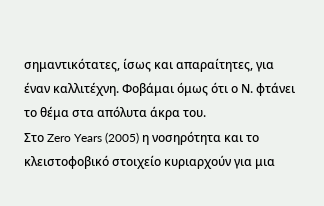σημαντικότατες, ίσως και απαραίτητες, για έναν καλλιτέχνη. Φοβάμαι όμως ότι ο Ν. φτάνει το θέμα στα απόλυτα άκρα του.
Στο Zero Years (2005) η νοσηρότητα και το κλειστοφοβικό στοιχείο κυριαρχούν για μια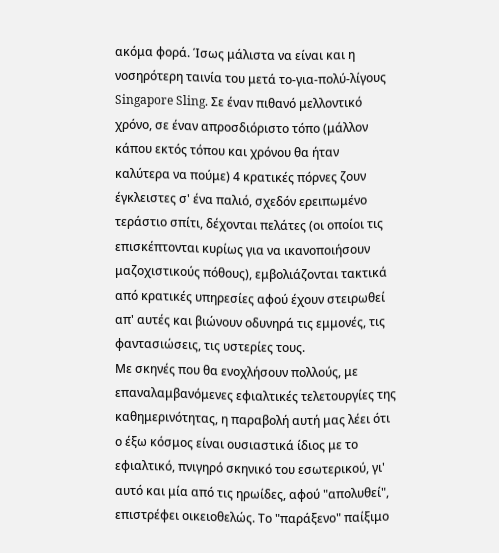ακόμα φορά. Ίσως μάλιστα να είναι και η νοσηρότερη ταινία του μετά το-για-πολύ-λίγους Singapore Sling. Σε έναν πιθανό μελλοντικό χρόνο, σε έναν απροσδιόριστο τόπο (μάλλον κάπου εκτός τόπου και χρόνου θα ήταν καλύτερα να πούμε) 4 κρατικές πόρνες ζουν έγκλειστες σ' ένα παλιό, σχεδόν ερειπωμένο τεράστιο σπίτι, δέχονται πελάτες (οι οποίοι τις επισκέπτονται κυρίως για να ικανοποιήσουν μαζοχιστικούς πόθους), εμβολιάζονται τακτικά από κρατικές υπηρεσίες αφού έχουν στειρωθεί απ' αυτές και βιώνουν οδυνηρά τις εμμονές, τις φαντασιώσεις, τις υστερίες τους.
Με σκηνές που θα ενοχλήσουν πολλούς, με επαναλαμβανόμενες εφιαλτικές τελετουργίες της καθημερινότητας, η παραβολή αυτή μας λέει ότι ο έξω κόσμος είναι ουσιαστικά ίδιος με το εφιαλτικό, πνιγηρό σκηνικό του εσωτερικού, γι' αυτό και μία από τις ηρωίδες, αφού "απολυθεί", επιστρέφει οικειοθελώς. Το "παράξενο" παίξιμο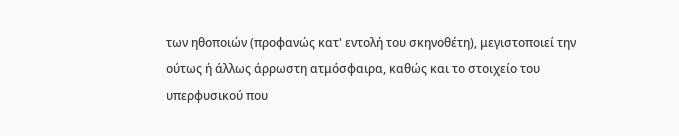των ηθοποιών (προφανώς κατ' εντολή του σκηνοθέτη), μεγιστοποιεί την ούτως ή άλλως άρρωστη ατμόσφαιρα, καθώς και το στοιχείο του υπερφυσικού που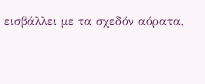εισβάλλει με τα σχεδόν αόρατα,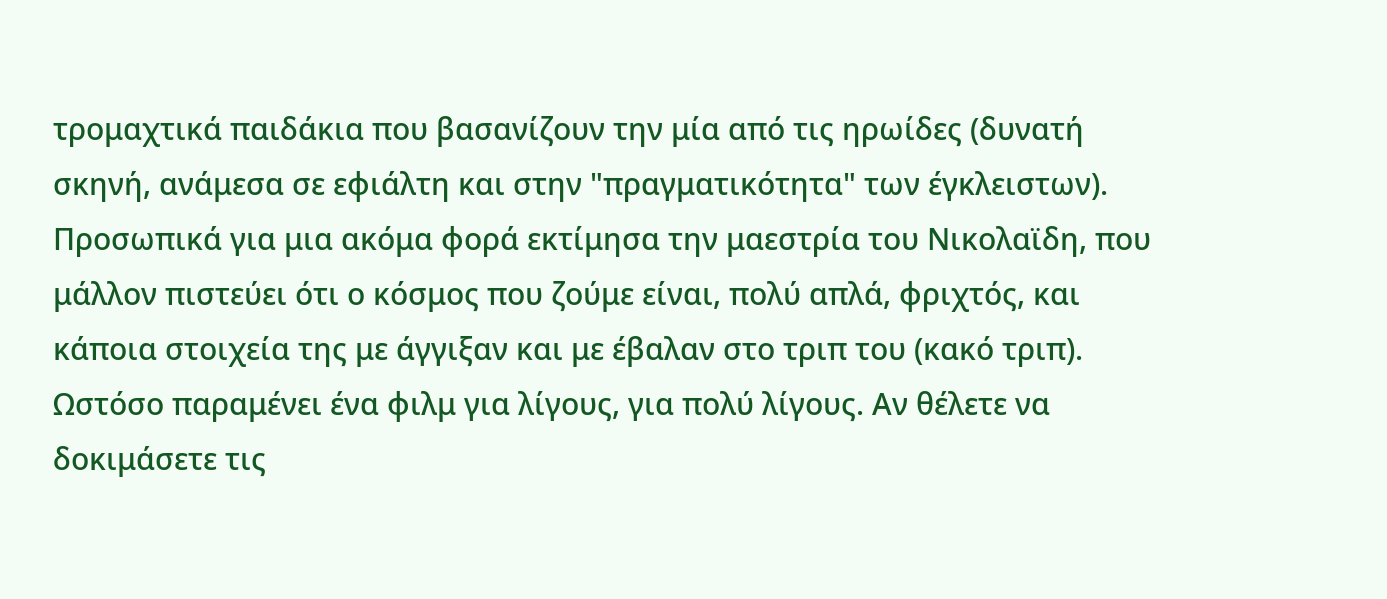τρομαχτικά παιδάκια που βασανίζουν την μία από τις ηρωίδες (δυνατή σκηνή, ανάμεσα σε εφιάλτη και στην "πραγματικότητα" των έγκλειστων).
Προσωπικά για μια ακόμα φορά εκτίμησα την μαεστρία του Νικολαϊδη, που μάλλον πιστεύει ότι ο κόσμος που ζούμε είναι, πολύ απλά, φριχτός, και κάποια στοιχεία της με άγγιξαν και με έβαλαν στο τριπ του (κακό τριπ). Ωστόσο παραμένει ένα φιλμ για λίγους, για πολύ λίγους. Αν θέλετε να δοκιμάσετε τις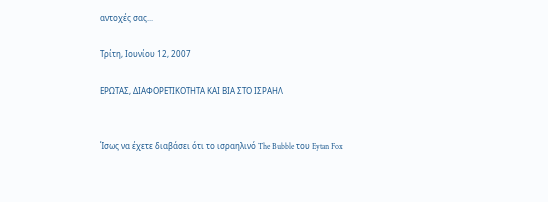αντοχές σας...

Τρίτη, Ιουνίου 12, 2007

ΕΡΩΤΑΣ, ΔΙΑΦΟΡΕΤΙΚΟΤΗΤΑ ΚΑΙ ΒΙΑ ΣΤΟ ΙΣΡΑΗΛ


Ίσως να έχετε διαβάσει ότι το ισραηλινό The Bubble του Eytan Fox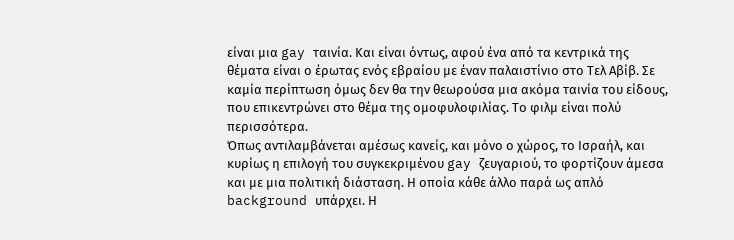είναι μια gay ταινία. Και είναι όντως, αφού ένα από τα κεντρικά της θέματα είναι ο έρωτας ενός εβραίου με έναν παλαιστίνιο στο Τελ Αβίβ. Σε καμία περίπτωση όμως δεν θα την θεωρούσα μια ακόμα ταινία του είδους, που επικεντρώνει στο θέμα της ομοφυλοφιλίας. Το φιλμ είναι πολύ περισσότερα.
Όπως αντιλαμβάνεται αμέσως κανείς, και μόνο ο χώρος, το Ισραήλ, και κυρίως η επιλογή του συγκεκριμένου gay ζευγαριού, το φορτίζουν άμεσα και με μια πολιτική διάσταση. Η οποία κάθε άλλο παρά ως απλό background υπάρχει. Η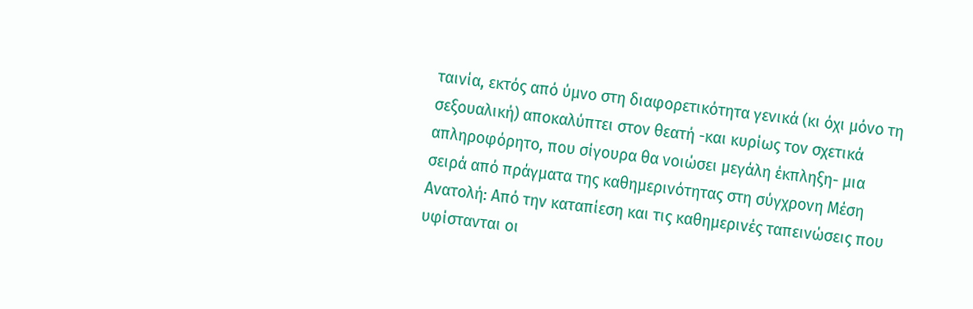ταινία, εκτός από ύμνο στη διαφορετικότητα γενικά (κι όχι μόνο τη σεξουαλική) αποκαλύπτει στον θεατή -και κυρίως τον σχετικά απληροφόρητο, που σίγουρα θα νοιώσει μεγάλη έκπληξη- μια σειρά από πράγματα της καθημερινότητας στη σύγχρονη Μέση Ανατολή: Από την καταπίεση και τις καθημερινές ταπεινώσεις που υφίστανται οι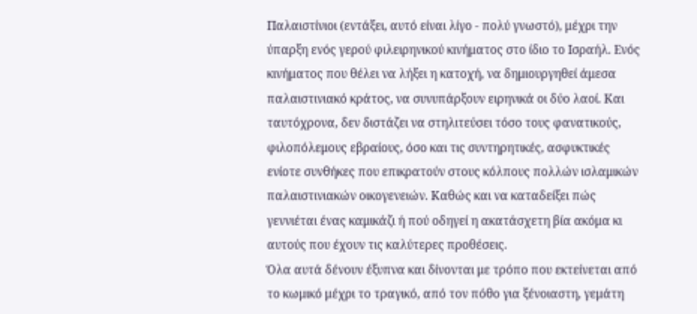Παλαιστίνιοι (εντάξει, αυτό είναι λίγο - πολύ γνωστό), μέχρι την ύπαρξη ενός γερού φιλειρηνικού κινήματος στο ίδιο το Ισραήλ. Ενός κινήματος που θέλει να λήξει η κατοχή, να δημιουργηθεί άμεσα παλαιστινιακό κράτος, να συνυπάρξουν ειρηνικά οι δύο λαοί. Και ταυτόχρονα, δεν διστάζει να στηλιτεύσει τόσο τους φανατικούς, φιλοπόλεμους εβραίους, όσο και τις συντηρητικές, ασφυκτικές ενίοτε συνθήκες που επικρατούν στους κόλπους πολλών ισλαμικών παλαιστινιακών οικογενειών. Καθώς και να καταδείξει πώς γεννιέται ένας καμικάζι ή πού οδηγεί η ακατάσχετη βία ακόμα κι αυτούς που έχουν τις καλύτερες προθέσεις.
Όλα αυτά δένουν έξυπνα και δίνονται με τρόπο που εκτείνεται από το κωμικό μέχρι το τραγικό, από τον πόθο για ξένοιαστη, γεμάτη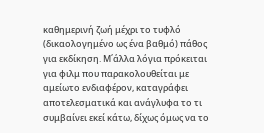καθημερινή ζωή μέχρι το τυφλό (δικαολογημένο ως ένα βαθμό) πάθος για εκδίκηση. Μ΄άλλα λόγια πρόκειται για φιλμ που παρακολουθείται με αμείωτο ενδιαφέρον, καταγράφει αποτελεσματικά και ανάγλυφα το τι συμβαίνει εκεί κάτω, δίχως όμως να το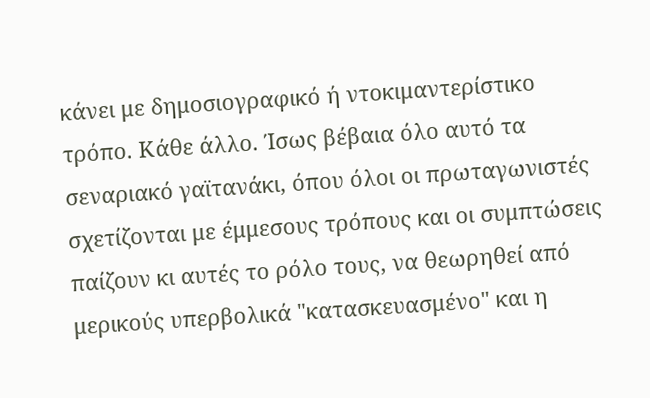κάνει με δημοσιογραφικό ή ντοκιμαντερίστικο τρόπο. Κάθε άλλο. Ίσως βέβαια όλο αυτό τα σεναριακό γαϊτανάκι, όπου όλοι οι πρωταγωνιστές σχετίζονται με έμμεσους τρόπους και οι συμπτώσεις παίζουν κι αυτές το ρόλο τους, να θεωρηθεί από μερικούς υπερβολικά "κατασκευασμένο" και η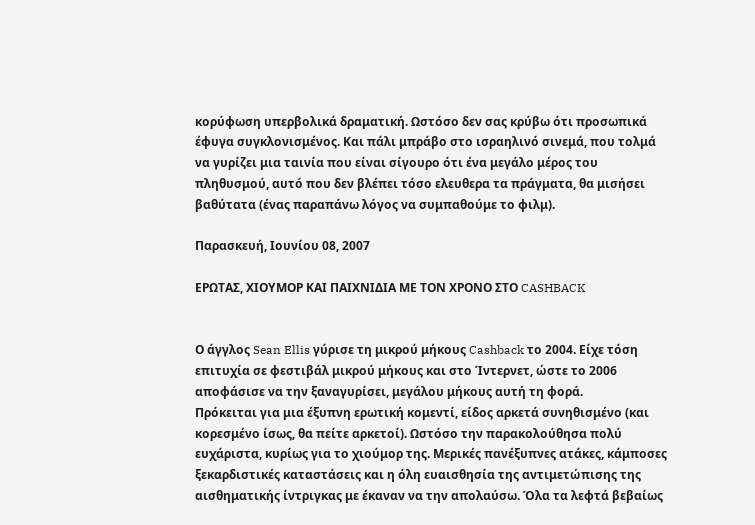κορύφωση υπερβολικά δραματική. Ωστόσο δεν σας κρύβω ότι προσωπικά έφυγα συγκλονισμένος. Και πάλι μπράβο στο ισραηλινό σινεμά, που τολμά να γυρίζει μια ταινία που είναι σίγουρο ότι ένα μεγάλο μέρος του πληθυσμού, αυτό που δεν βλέπει τόσο ελευθερα τα πράγματα, θα μισήσει βαθύτατα (ένας παραπάνω λόγος να συμπαθούμε το φιλμ).

Παρασκευή, Ιουνίου 08, 2007

ΕΡΩΤΑΣ, ΧΙΟΥΜΟΡ ΚΑΙ ΠΑΙΧΝΙΔΙΑ ΜΕ ΤΟΝ ΧΡΟΝΟ ΣΤΟ CASHBACK


Ο άγγλος Sean Ellis γύρισε τη μικρού μήκους Cashback το 2004. Είχε τόση επιτυχία σε φεστιβάλ μικρού μήκους και στο Ίντερνετ, ώστε το 2006 αποφάσισε να την ξαναγυρίσει, μεγάλου μήκους αυτή τη φορά.
Πρόκειται για μια έξυπνη ερωτική κομεντί, είδος αρκετά συνηθισμένο (και κορεσμένο ίσως, θα πείτε αρκετοί). Ωστόσο την παρακολούθησα πολύ ευχάριστα, κυρίως για το χιούμορ της. Μερικές πανέξυπνες ατάκες, κάμποσες ξεκαρδιστικές καταστάσεις και η όλη ευαισθησία της αντιμετώπισης της αισθηματικής ίντριγκας με έκαναν να την απολαύσω. Όλα τα λεφτά βεβαίως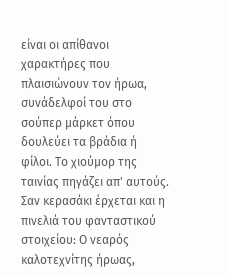είναι οι απίθανοι χαρακτήρες που πλαισιώνουν τον ήρωα, συνάδελφοί του στο σούπερ μάρκετ όπου δουλεύει τα βράδια ή φίλοι. Το χιούμορ της ταινίας πηγάζει απ' αυτούς. Σαν κερασάκι έρχεται και η πινελιά του φανταστικού στοιχείου: Ο νεαρός καλοτεχνίτης ήρωας,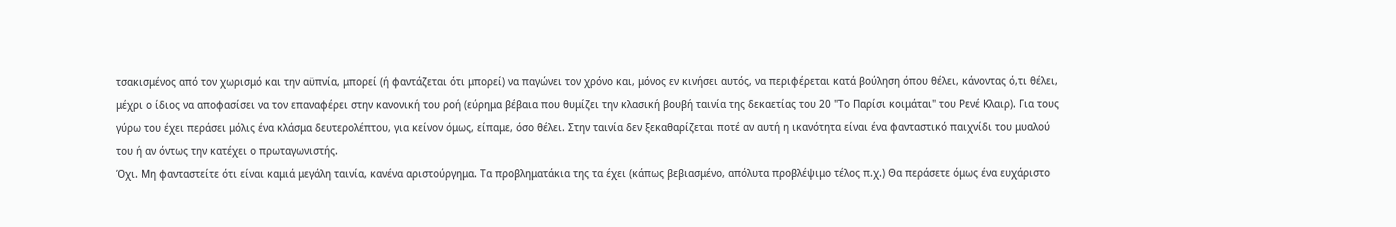τσακισμένος από τον χωρισμό και την αϋπνία, μπορεί (ή φαντάζεται ότι μπορεί) να παγώνει τον χρόνο και, μόνος εν κινήσει αυτός, να περιφέρεται κατά βούληση όπου θέλει, κάνοντας ό,τι θέλει, μέχρι ο ίδιος να αποφασίσει να τον επαναφέρει στην κανονική του ροή (εύρημα βέβαια που θυμίζει την κλασική βουβή ταινία της δεκαετίας του 20 "Το Παρίσι κοιμάται" του Ρενέ Κλαιρ). Για τους γύρω του έχει περάσει μόλις ένα κλάσμα δευτερολέπτου, για κείνον όμως, είπαμε, όσο θέλει. Στην ταινία δεν ξεκαθαρίζεται ποτέ αν αυτή η ικανότητα είναι ένα φανταστικό παιχνίδι του μυαλού του ή αν όντως την κατέχει ο πρωταγωνιστής.
Όχι. Μη φανταστείτε ότι είναι καμιά μεγάλη ταινία, κανένα αριστούργημα. Τα προβληματάκια της τα έχει (κάπως βεβιασμένο, απόλυτα προβλέψιμο τέλος π.χ.) Θα περάσετε όμως ένα ευχάριστο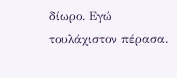δίωρο. Εγώ τουλάχιστον πέρασα.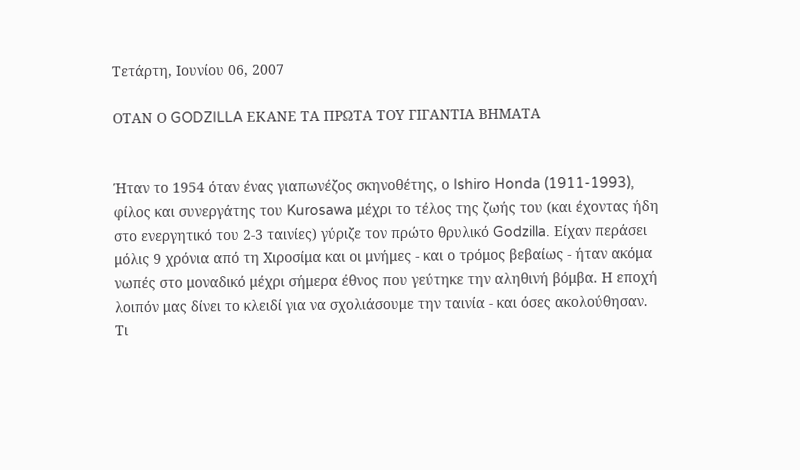Τετάρτη, Ιουνίου 06, 2007

ΟΤΑΝ Ο GODZILLA ΕΚΑΝΕ ΤΑ ΠΡΩΤΑ ΤΟΥ ΓΙΓΑΝΤΙΑ ΒΗΜΑΤΑ


Ήταν το 1954 όταν ένας γιαπωνέζος σκηνοθέτης, ο Ishiro Honda (1911-1993), φίλος και συνεργάτης του Kurosawa μέχρι το τέλος της ζωής του (και έχοντας ήδη στο ενεργητικό του 2-3 ταινίες) γύριζε τον πρώτο θρυλικό Godzilla. Είχαν περάσει μόλις 9 χρόνια από τη Χιροσίμα και οι μνήμες - και ο τρόμος βεβαίως - ήταν ακόμα νωπές στο μοναδικό μέχρι σήμερα έθνος που γεύτηκε την αληθινή βόμβα. Η εποχή λοιπόν μας δίνει το κλειδί για να σχολιάσουμε την ταινία - και όσες ακολούθησαν.
Τι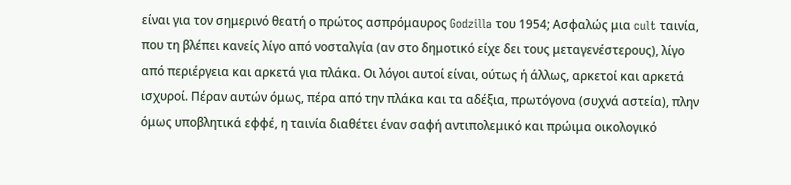είναι για τον σημερινό θεατή ο πρώτος ασπρόμαυρος Godzilla του 1954; Ασφαλώς μια cult ταινία, που τη βλέπει κανείς λίγο από νοσταλγία (αν στο δημοτικό είχε δει τους μεταγενέστερους), λίγο από περιέργεια και αρκετά για πλάκα. Οι λόγοι αυτοί είναι, ούτως ή άλλως, αρκετοί και αρκετά ισχυροί. Πέραν αυτών όμως, πέρα από την πλάκα και τα αδέξια, πρωτόγονα (συχνά αστεία), πλην όμως υποβλητικά εφφέ, η ταινία διαθέτει έναν σαφή αντιπολεμικό και πρώιμα οικολογικό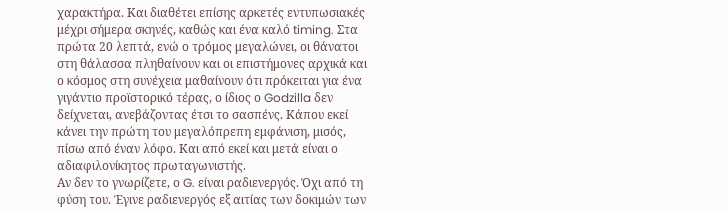χαρακτήρα. Και διαθέτει επίσης αρκετές εντυπωσιακές μέχρι σήμερα σκηνές, καθώς και ένα καλό timing. Στα πρώτα 20 λεπτά, ενώ ο τρόμος μεγαλώνει, οι θάνατοι στη θάλασσα πληθαίνουν και οι επιστήμονες αρχικά και ο κόσμος στη συνέχεια μαθαίνουν ότι πρόκειται για ένα γιγάντιο προϊστορικό τέρας, ο ίδιος ο Godzilla δεν δείχνεται, ανεβάζοντας έτσι το σασπένς. Κάπου εκεί κάνει την πρώτη του μεγαλόπρεπη εμφάνιση, μισός, πίσω από έναν λόφο. Και από εκεί και μετά είναι ο αδιαφιλονίκητος πρωταγωνιστής.
Αν δεν το γνωρίζετε, ο G. είναι ραδιενεργός. Όχι από τη φύση του. Έγινε ραδιενεργός εξ αιτίας των δοκιμών των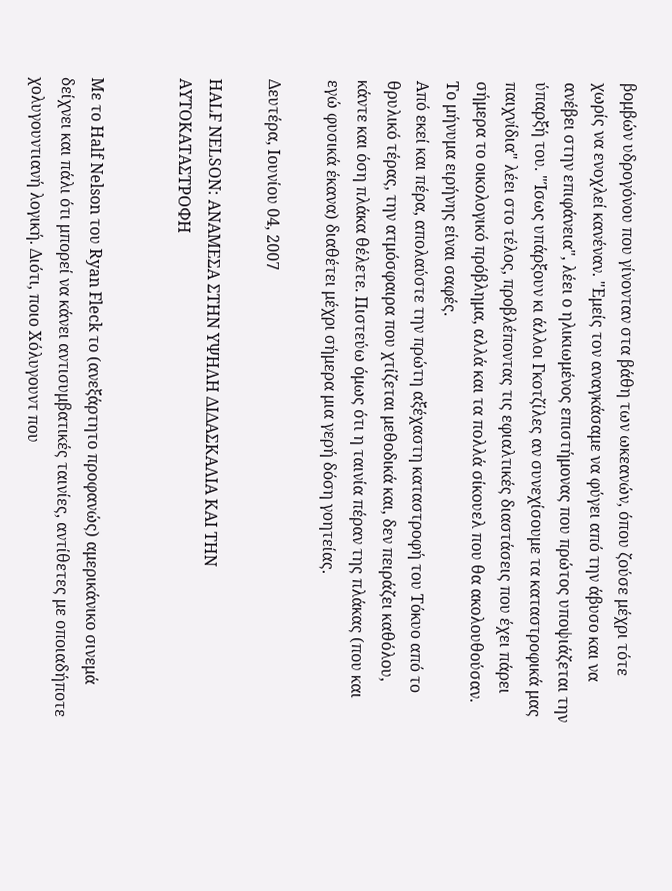βομβών υδρογόνου που γίνονταν στα βάθη των ωκεανών, όπου ζούσε μέχρι τότε χωρίς να ενοχλεί κανέναν. "Εμείς τον αναγκάσαμε να φύγει από την άβυσο και να ανέβει στην επιφάνεια", λέει ο ηλικιωμένος επιστήμονας που πρώτος υποψιάζεται την ύπαρξή του. "Ίσως υπάρξουν κι άλλοι Γκοτζίλες αν συνεχίσουμε τα καταστροφικά μας παιχνίδια" λέει στο τέλος, προβλέποντας τις εφιαλτικές διαστάσεις που έχει πάρει σήμερα το οικολογικό πρόβλημα, αλλά και τα πολλά σίκουελ που θα ακολουθούσαν. Το μήνυμα ειρήνης είναι σαφές.
Από εκεί και πέρα, απολαύστε την πρώτη αξέχαστη καταστροφή του Τόκυο από το θρυλικό τέρας, την ατμόσφαιρα που χτίζεται μεθοδικά και, δεν πειράζει καθόλου, κάντε και όση πλάκα θέλετε. Πιστεύω όμως ότι η ταινία πέραν της πλάκας (που και εγώ φυσικά έκανα) διαθέτει μέχρι σήμερα μια γερή δόση γοητείας.

Δευτέρα, Ιουνίου 04, 2007

HALF NELSON: ΑΝΑΜΕΣΑ ΣΤΗΝ ΥΨΗΛΗ ΔΙΔΑΣΚΑΛΙΑ ΚΑΙ ΤΗΝ ΑΥΤΟΚΑΤΑΣΤΡΟΦΗ


Με το Half Nelson του Ryan Fleck το (ανεξάρτητο προφανώς) αμερικάνικο σινεμά δείχνει και πάλι ότι μπορεί να κάνει αντισυμβατικές ταινίες, αντίθετες με οποιαδήποτε χολυγουντιανή λογική. Διότι, ποιο Χόλυγουντ που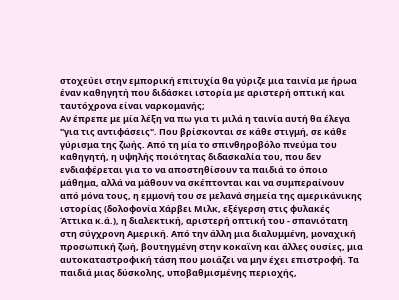στοχεύει στην εμπορική επιτυχία θα γύριζε μια ταινία με ήρωα έναν καθηγητή που διδάσκει ιστορία με αριστερή οπτική και ταυτόχρονα είναι ναρκομανής;
Αν έπρεπε με μία λέξη να πω για τι μιλά η ταινία αυτή θα έλεγα "για τις αντιφάσεις". Που βρίσκονται σε κάθε στιγμή, σε κάθε γύρισμα της ζωής. Από τη μία το σπινθηροβόλο πνεύμα του καθηγητή, η υψηλής ποιότητας διδασκαλία του, που δεν ενδιαφέρεται για το να αποστηθίσουν τα παιδιά το όποιο μάθημα, αλλά να μάθουν να σκέπτονται και να συμπεραίνουν από μόνα τους, η εμμονή του σε μελανά σημεία της αμερικάνικης ιστορίας (δολοφονία Χάρβει Μιλκ, εξέγερση στις φυλακές Άττικα κ.ά.), η διαλεκτική, αριστερή οπτική του - σπανιότατη στη σύγχρονη Αμερική. Από την άλλη μια διαλυμμένη, μοναχική προσωπική ζωή, βουτηγμένη στην κοκαϊνη και άλλες ουσίες, μια αυτοκαταστροφική τάση που μοιάζει να μην έχει επιστροφή. Τα παιδιά μιας δύσκολης, υποβαθμισμένης περιοχής,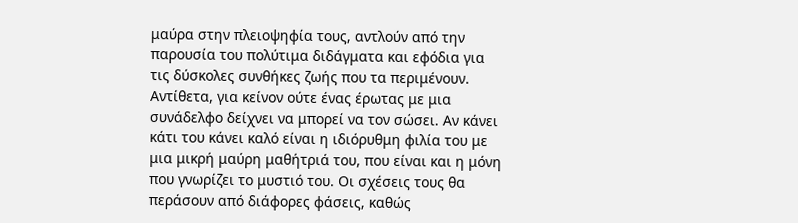μαύρα στην πλειοψηφία τους, αντλούν από την παρουσία του πολύτιμα διδάγματα και εφόδια για τις δύσκολες συνθήκες ζωής που τα περιμένουν. Αντίθετα, για κείνον ούτε ένας έρωτας με μια συνάδελφο δείχνει να μπορεί να τον σώσει. Αν κάνει κάτι του κάνει καλό είναι η ιδιόρυθμη φιλία του με μια μικρή μαύρη μαθήτριά του, που είναι και η μόνη που γνωρίζει το μυστιό του. Οι σχέσεις τους θα περάσουν από διάφορες φάσεις, καθώς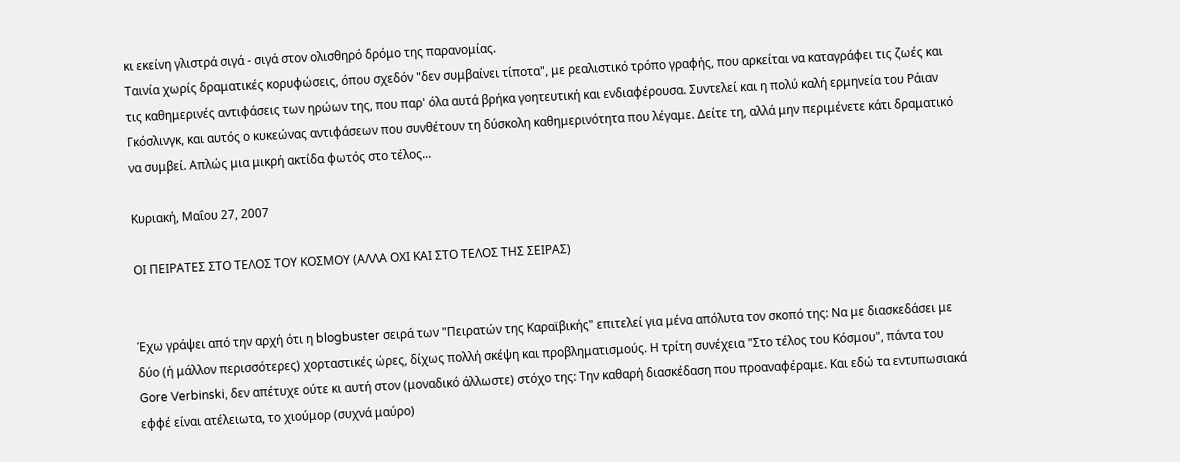κι εκείνη γλιστρά σιγά - σιγά στον ολισθηρό δρόμο της παρανομίας.
Ταινία χωρίς δραματικές κορυφώσεις, όπου σχεδόν "δεν συμβαίνει τίποτα", με ρεαλιστικό τρόπο γραφής, που αρκείται να καταγράφει τις ζωές και τις καθημερινές αντιφάσεις των ηρώων της, που παρ' όλα αυτά βρήκα γοητευτική και ενδιαφέρουσα. Συντελεί και η πολύ καλή ερμηνεία του Ράιαν Γκόσλινγκ, και αυτός ο κυκεώνας αντιφάσεων που συνθέτουν τη δύσκολη καθημερινότητα που λέγαμε. Δείτε τη, αλλά μην περιμένετε κάτι δραματικό να συμβεί. Απλώς μια μικρή ακτίδα φωτός στο τέλος...

Κυριακή, Μαΐου 27, 2007

ΟΙ ΠΕΙΡΑΤΕΣ ΣΤΟ ΤΕΛΟΣ ΤΟΥ ΚΟΣΜΟΥ (ΑΛΛΑ ΟΧΙ ΚΑΙ ΣΤΟ ΤΕΛΟΣ ΤΗΣ ΣΕΙΡΑΣ)


Έχω γράψει από την αρχή ότι η blogbuster σειρά των "Πειρατών της Καραϊβικής" επιτελεί για μένα απόλυτα τον σκοπό της: Να με διασκεδάσει με δύο (ή μάλλον περισσότερες) χορταστικές ώρες, δίχως πολλή σκέψη και προβληματισμούς. Η τρίτη συνέχεια "Στο τέλος του Κόσμου", πάντα του Gore Verbinski, δεν απέτυχε ούτε κι αυτή στον (μοναδικό άλλωστε) στόχο της: Την καθαρή διασκέδαση που προαναφέραμε. Και εδώ τα εντυπωσιακά εφφέ είναι ατέλειωτα, το χιούμορ (συχνά μαύρο)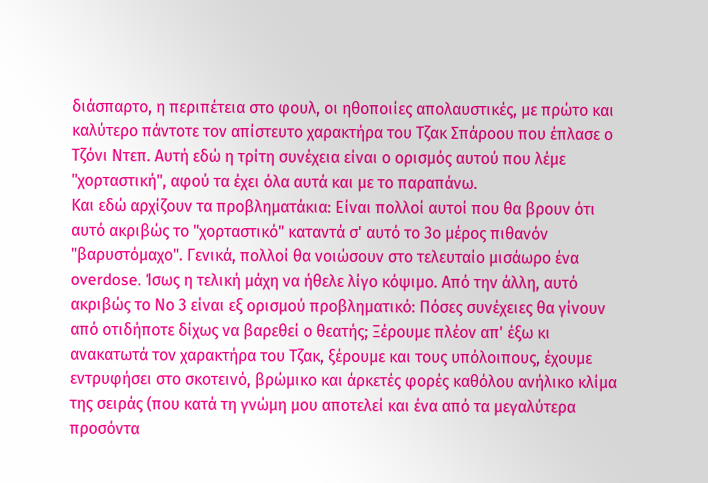διάσπαρτο, η περιπέτεια στο φουλ, οι ηθοποιίες απολαυστικές, με πρώτο και καλύτερο πάντοτε τον απίστευτο χαρακτήρα του Τζακ Σπάροου που έπλασε ο Τζόνι Ντεπ. Αυτή εδώ η τρίτη συνέχεια είναι ο ορισμός αυτού που λέμε "χορταστική", αφού τα έχει όλα αυτά και με το παραπάνω.
Και εδώ αρχίζουν τα προβληματάκια: Είναι πολλοί αυτοί που θα βρουν ότι αυτό ακριβώς το "χορταστικό" καταντά σ' αυτό το 3ο μέρος πιθανόν "βαρυστόμαχο". Γενικά, πολλοί θα νοιώσουν στο τελευταίο μισάωρο ένα overdose. Ίσως η τελική μάχη να ήθελε λίγο κόψιμο. Από την άλλη, αυτό ακριβώς το Νο 3 είναι εξ ορισμού προβληματικό: Πόσες συνέχειες θα γίνουν από οτιδήποτε δίχως να βαρεθεί ο θεατής; Ξέρουμε πλέον απ' έξω κι ανακατωτά τον χαρακτήρα του Τζακ, ξέρουμε και τους υπόλοιπους, έχουμε εντρυφήσει στο σκοτεινό, βρώμικο και άρκετές φορές καθόλου ανήλικο κλίμα της σειράς (που κατά τη γνώμη μου αποτελεί και ένα από τα μεγαλύτερα προσόντα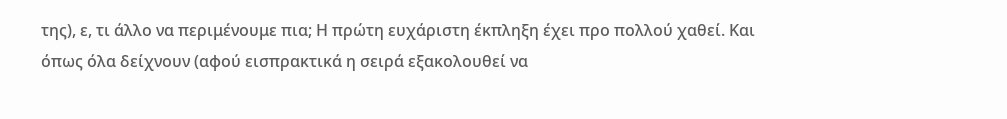της), ε, τι άλλο να περιμένουμε πια; Η πρώτη ευχάριστη έκπληξη έχει προ πολλού χαθεί. Και όπως όλα δείχνουν (αφού εισπρακτικά η σειρά εξακολουθεί να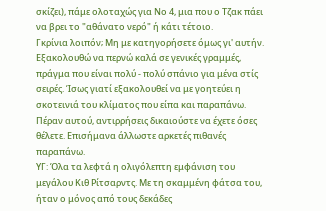σκίζει), πάμε ολοταχώς για Νο 4, μια που ο Τζακ πάει να βρει το "αθάνατο νερό" ή κάτι τέτοιο.
Γκρίνια λοιπόν; Μη με κατηγορήσετε όμως γι' αυτήν. Εξακολουθώ να περνώ καλά σε γενικές γραμμές, πράγμα που είναι πολύ - πολύ σπάνιο για μένα στίς σειρές. Ίσως γιατί εξακολουθεί να με γοητεύει η σκοτεινιά του κλίματος που είπα και παραπάνω. Πέραν αυτού, αντιρρήσεις δικαιούστε να έχετε όσες θέλετε. Επισήμανα άλλωστε αρκετές πιθανές παραπάνω.
ΥΓ: Όλα τα λεφτά η ολιγόλεπτη εμφάνιση του μεγάλου Κιθ Ρίτσαρντς. Με τη σκαμμένη φάτσα του, ήταν ο μόνος από τους δεκάδες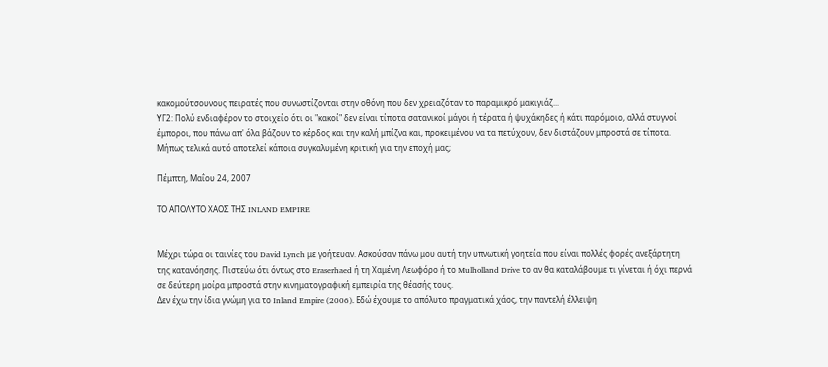κακομούτσουνους πειρατές που συνωστίζονται στην οθόνη που δεν χρειαζόταν το παραμικρό μακιγιάζ...
ΥΓ2: Πολύ ενδιαφέρον το στοιχείο ότι οι "κακοί" δεν είναι τίποτα σατανικοί μάγοι ή τέρατα ή ψυχάκηδες ή κάτι παρόμοιο, αλλά στυγνοί έμποροι, που πάνω απ' όλα βάζουν το κέρδος και την καλή μπίζνα και, προκειμένου να τα πετύχουν, δεν διστάζουν μπροστά σε τίποτα. Μήπως τελικά αυτό αποτελεί κάποια συγκαλυμένη κριτική για την εποχή μας;

Πέμπτη, Μαΐου 24, 2007

ΤΟ ΑΠΟΛΥΤΟ ΧΑΟΣ ΤΗΣ INLAND EMPIRE


Μέχρι τώρα οι ταινίες του David Lynch με γοήτευαν. Ασκούσαν πάνω μου αυτή την υπνωτική γοητεία που είναι πολλές φορές ανεξάρτητη της κατανόησης. Πιστεύω ότι όντως στο Eraserhaed ή τη Χαμένη Λεωφόρο ή το Mulholland Drive το αν θα καταλάβουμε τι γίνεται ή όχι περνά σε δεύτερη μοίρα μπροστά στην κινηματογραφική εμπειρία της θέασής τους.
Δεν έχω την ίδια γνώμη για το Inland Empire (2006). Εδώ έχουμε το απόλυτο πραγματικά χάος, την παντελή έλλειψη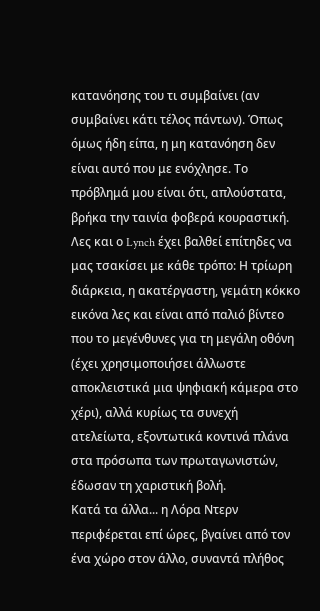κατανόησης του τι συμβαίνει (αν συμβαίνει κάτι τέλος πάντων). Όπως όμως ήδη είπα, η μη κατανόηση δεν είναι αυτό που με ενόχλησε. Το πρόβλημά μου είναι ότι, απλούστατα, βρήκα την ταινία φοβερά κουραστική. Λες και ο Lynch έχει βαλθεί επίτηδες να μας τσακίσει με κάθε τρόπο: Η τρίωρη διάρκεια, η ακατέργαστη, γεμάτη κόκκο εικόνα λες και είναι από παλιό βίντεο που το μεγένθυνες για τη μεγάλη οθόνη (έχει χρησιμοποιήσει άλλωστε αποκλειστικά μια ψηφιακή κάμερα στο χέρι), αλλά κυρίως τα συνεχή ατελείωτα, εξοντωτικά κοντινά πλάνα στα πρόσωπα των πρωταγωνιστών, έδωσαν τη χαριστική βολή.
Κατά τα άλλα... η Λόρα Ντερν περιφέρεται επί ώρες, βγαίνει από τον ένα χώρο στον άλλο, συναντά πλήθος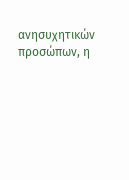ανησυχητικών προσώπων, η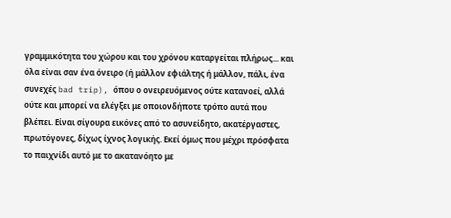γραμμικότητα του χώρου και του χρόνου καταργείται πλήρως... και όλα είναι σαν ένα όνειρο (ή μάλλον εφιάλτης ή μάλλον, πάλι, ένα συνεχές bad trip), όπου ο ονειρευόμενος ούτε κατανοεί, αλλά ούτε και μπορεί να ελέγξει με οποιονδήποτε τρόπο αυτά που βλέπει. Είναι σίγουρα εικόνες από το ασυνείδητο, ακατέργαστες, πρωτόγονες, δίχως ίχνος λογικής. Εκεί όμως που μέχρι πρόσφατα το παιχνίδι αυτό με το ακατανόητο με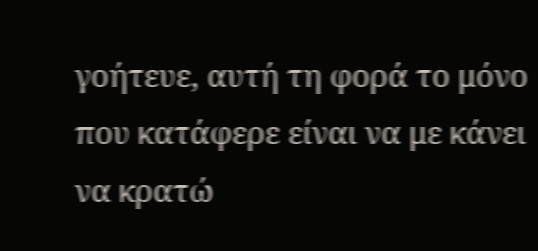γοήτευε, αυτή τη φορά το μόνο που κατάφερε είναι να με κάνει να κρατώ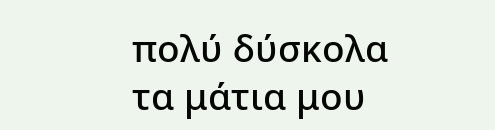πολύ δύσκολα τα μάτια μου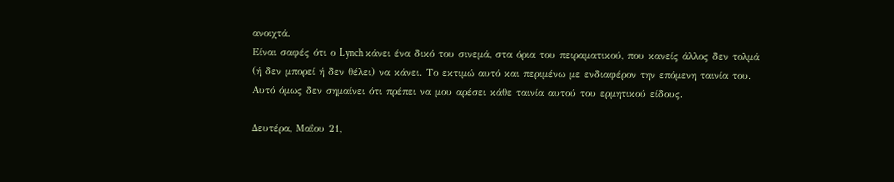ανοιχτά.
Είναι σαφές ότι ο Lynch κάνει ένα δικό του σινεμά, στα όρια του πειραματικού, που κανείς άλλος δεν τολμά (ή δεν μπορεί ή δεν θέλει) να κάνει. Το εκτιμώ αυτό και περιμένω με ενδιαφέρον την επόμενη ταινία του. Αυτό όμως δεν σημαίνει ότι πρέπει να μου αρέσει κάθε ταινία αυτού του ερμητικού είδους.

Δευτέρα, Μαΐου 21,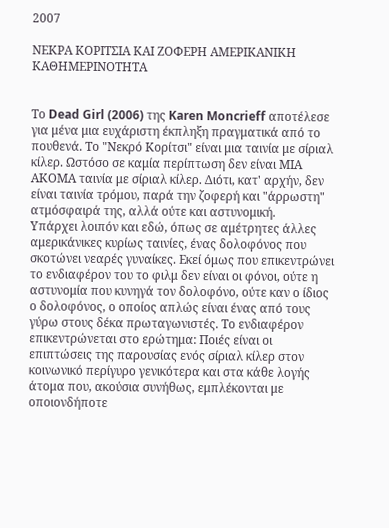2007

ΝΕΚΡΑ ΚΟΡΙΤΣΙΑ ΚΑΙ ΖΟΦΕΡΗ ΑΜΕΡΙΚΑΝΙΚΗ ΚΑΘΗΜΕΡΙΝΟΤΗΤΑ


Το Dead Girl (2006) της Karen Moncrieff αποτέλεσε για μένα μια ευχάριστη έκπληξη πραγματικά από το πουθενά. Το "Νεκρό Κορίτσι" είναι μια ταινία με σίριαλ κίλερ. Ωστόσο σε καμία περίπτωση δεν είναι ΜΙΑ ΑΚΟΜΑ ταινία με σίριαλ κίλερ. Διότι, κατ' αρχήν, δεν είναι ταινία τρόμου, παρά την ζοφερή και "άρρωστη" ατμόσφαιρά της, αλλά ούτε και αστυνομική.
Υπάρχει λοιπόν και εδώ, όπως σε αμέτρητες άλλες αμερικάνικες κυρίως ταινίες, ένας δολοφόνος που σκοτώνει νεαρές γυναίκες. Εκεί όμως που επικεντρώνει το ενδιαφέρον του το φιλμ δεν είναι οι φόνοι, ούτε η αστυνομία που κυνηγά τον δολοφόνο, ούτε καν ο ίδιος ο δολοφόνος, ο οποίος απλώς είναι ένας από τους γύρω στους δέκα πρωταγωνιστές. Το ενδιαφέρον επικεντρώνεται στο ερώτημα: Ποιές είναι οι επιπτώσεις της παρουσίας ενός σίριαλ κίλερ στον κοινωνικό περίγυρο γενικότερα και στα κάθε λογής άτομα που, ακούσια συνήθως, εμπλέκονται με οποιονδήποτε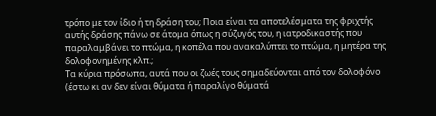τρόπο με τον ίδιο ή τη δράση του; Ποια είναι τα αποτελέσματα της φριχτής αυτής δράσης πάνω σε άτομα όπως η σύζυγός του, η ιατροδικαστής που παραλαμβάνει το πτώμα, η κοπέλα που ανακαλύπτει το πτώμα, η μητέρα της δολοφονημένης κλπ.;
Τα κύρια πρόσωπα, αυτά που οι ζωές τους σημαδεύονται από τον δολοφόνο (έστω κι αν δεν είναι θύματα ή παραλίγο θύματά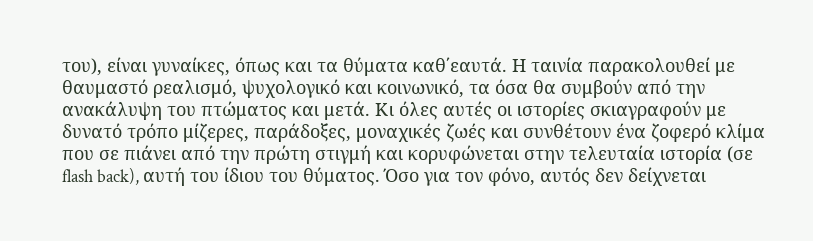του), είναι γυναίκες, όπως και τα θύματα καθ΄εαυτά. Η ταινία παρακολουθεί με θαυμαστό ρεαλισμό, ψυχολογικό και κοινωνικό, τα όσα θα συμβούν από την ανακάλυψη του πτώματος και μετά. Κι όλες αυτές οι ιστορίες σκιαγραφούν με δυνατό τρόπο μίζερες, παράδοξες, μοναχικές ζωές και συνθέτουν ένα ζοφερό κλίμα που σε πιάνει από την πρώτη στιγμή και κορυφώνεται στην τελευταία ιστορία (σε flash back), αυτή του ίδιου του θύματος. Όσο για τον φόνο, αυτός δεν δείχνεται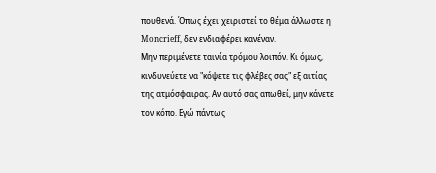πουθενά. Όπως έχει χειριστεί το θέμα άλλωστε η Moncrieff, δεν ενδιαφέρει κανέναν.
Μην περιμένετε ταινία τρόμου λοιπόν. Κι όμως, κινδυνεύετε να "κόψετε τις φλέβες σας" εξ αιτίας της ατμόσφαιρας. Αν αυτό σας απωθεί, μην κάνετε τον κόπο. Εγώ πάντως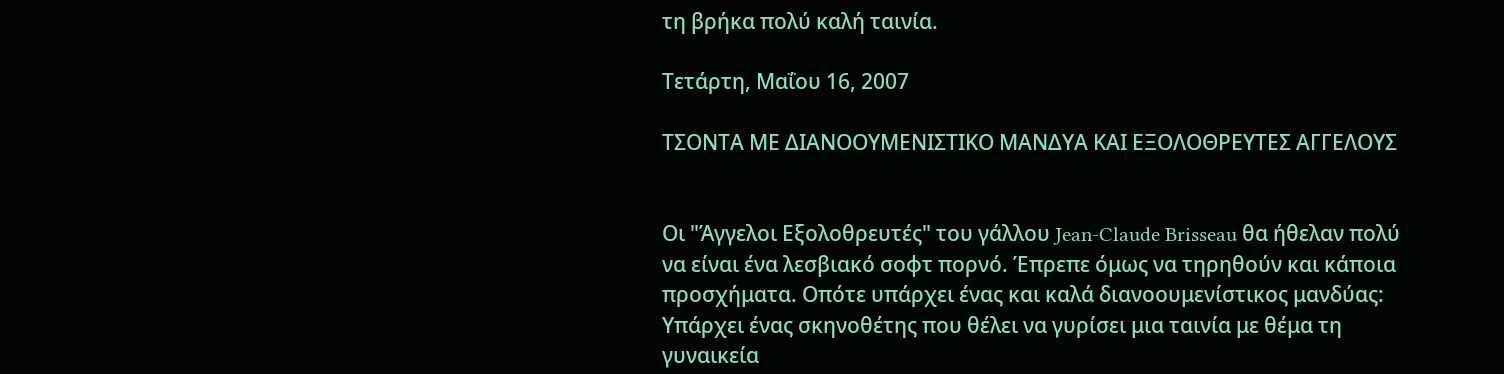τη βρήκα πολύ καλή ταινία.

Τετάρτη, Μαΐου 16, 2007

ΤΣΟΝΤΑ ΜΕ ΔΙΑΝΟΟΥΜΕΝΙΣΤΙΚΟ ΜΑNΔΥΑ ΚΑΙ ΕΞΟΛΟΘΡΕΥΤΕΣ ΑΓΓΕΛΟΥΣ


Οι "Άγγελοι Εξολοθρευτές" του γάλλου Jean-Claude Brisseau θα ήθελαν πολύ να είναι ένα λεσβιακό σοφτ πορνό. Έπρεπε όμως να τηρηθούν και κάποια προσχήματα. Οπότε υπάρχει ένας και καλά διανοουμενίστικος μανδύας: Υπάρχει ένας σκηνοθέτης που θέλει να γυρίσει μια ταινία με θέμα τη γυναικεία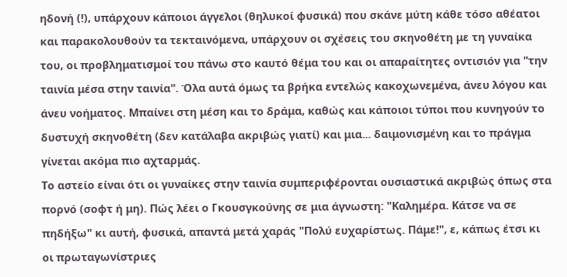ηδονή (!), υπάρχουν κάποιοι άγγελοι (θηλυκοί φυσικά) που σκάνε μύτη κάθε τόσο αθέατοι και παρακολουθούν τα τεκταινόμενα, υπάρχουν οι σχέσεις του σκηνοθέτη με τη γυναίκα του, οι προβληματισμοί του πάνω στο καυτό θέμα του και οι απαραίτητες οντισιόν για "την ταινία μέσα στην ταινία". Όλα αυτά όμως τα βρήκα εντελώς κακοχωνεμένα, άνευ λόγου και άνευ νοήματος. Μπαίνει στη μέση και το δράμα, καθώς και κάποιοι τύποι που κυνηγούν το δυστυχή σκηνοθέτη (δεν κατάλαβα ακριβώς γιατί) και μια... δαιμονισμένη και το πράγμα γίνεται ακόμα πιο αχταρμάς.
Το αστείο είναι ότι οι γυναίκες στην ταινία συμπεριφέρονται ουσιαστικά ακριβώς όπως στα πορνό (σοφτ ή μη). Πώς λέει ο Γκουσγκούνης σε μια άγνωστη: "Καλημέρα. Κάτσε να σε πηδήξω" κι αυτή, φυσικά, απαντά μετά χαράς "Πολύ ευχαρίστως. Πάμε!", ε, κάπως έτσι κι οι πρωταγωνίστριες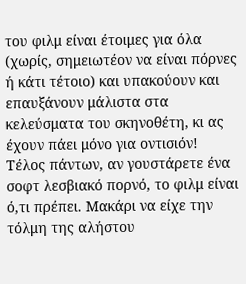του φιλμ είναι έτοιμες για όλα (χωρίς, σημειωτέον να είναι πόρνες ή κάτι τέτοιο) και υπακούουν και επαυξάνουν μάλιστα στα κελεύσματα του σκηνοθέτη, κι ας έχουν πάει μόνο για οντισιόν!
Τέλος πάντων, αν γουστάρετε ένα σοφτ λεσβιακό πορνό, το φιλμ είναι ό,τι πρέπει. Μακάρι να είχε την τόλμη της αλήστου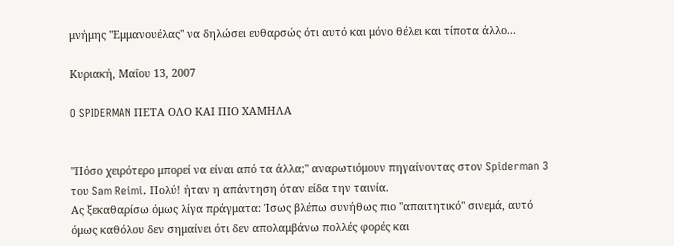μνήμης "Εμμανουέλας" να δηλώσει ευθαρσώς ότι αυτό και μόνο θέλει και τίποτα άλλο...

Κυριακή, Μαΐου 13, 2007

O SPIDERMAN ΠΕΤΑ ΟΛΟ ΚΑΙ ΠΙΟ ΧΑΜΗΛΑ


"Πόσο χειρότερο μπορεί να είναι από τα άλλα;" αναρωτιόμουν πηγαίνοντας στον Spiderman 3 του Sam Reimi. Πολύ! ήταν η απάντηση όταν είδα την ταινία.
Ας ξεκαθαρίσω όμως λίγα πράγματα: Ίσως βλέπω συνήθως πιο "απαιτητικό" σινεμά, αυτό όμως καθόλου δεν σημαίνει ότι δεν απολαμβάνω πολλές φορές και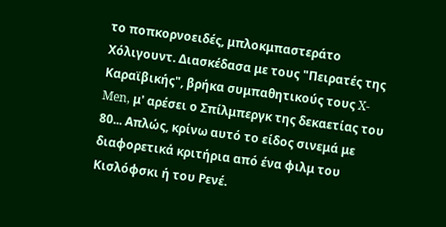το ποπκορνοειδές, μπλοκμπαστεράτο Χόλιγουντ. Διασκέδασα με τους "Πειρατές της Καραϊβικής", βρήκα συμπαθητικούς τους X-Men, μ' αρέσει ο Σπίλμπεργκ της δεκαετίας του 80... Απλώς, κρίνω αυτό το είδος σινεμά με διαφορετικά κριτήρια από ένα φιλμ του Κισλόφσκι ή του Ρενέ.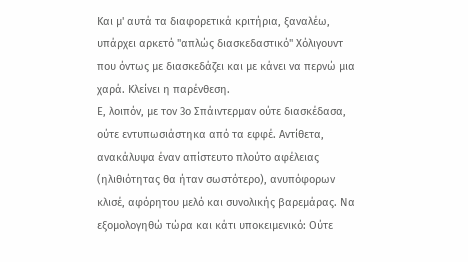Και μ' αυτά τα διαφορετικά κριτήρια, ξαναλέω, υπάρχει αρκετό "απλώς διασκεδαστικό" Χόλιγουντ που όντως με διασκεδάζει και με κάνει να περνώ μια χαρά. Κλείνει η παρένθεση.
Ε, λοιπόν, με τον 3ο Σπάιντερμαν ούτε διασκέδασα, ούτε εντυπωσιάστηκα από τα εφφέ. Αντίθετα, ανακάλυψα έναν απίστευτο πλούτο αφέλειας (ηλιθιότητας θα ήταν σωστότερο), ανυπόφορων κλισέ, αφόρητου μελό και συνολικής βαρεμάρας. Να εξομολογηθώ τώρα και κάτι υποκειμενικό: Ούτε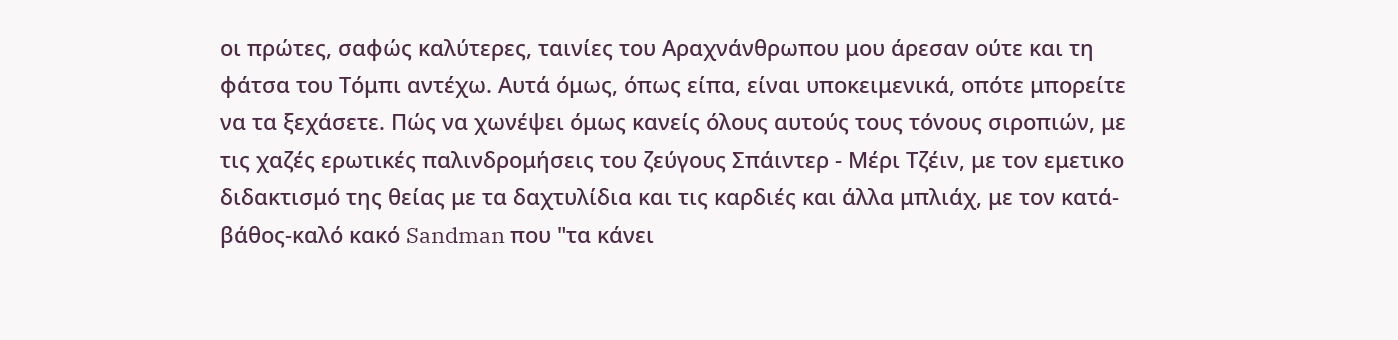οι πρώτες, σαφώς καλύτερες, ταινίες του Αραχνάνθρωπου μου άρεσαν ούτε και τη φάτσα του Τόμπι αντέχω. Αυτά όμως, όπως είπα, είναι υποκειμενικά, οπότε μπορείτε να τα ξεχάσετε. Πώς να χωνέψει όμως κανείς όλους αυτούς τους τόνους σιροπιών, με τις χαζές ερωτικές παλινδρομήσεις του ζεύγους Σπάιντερ - Μέρι Τζέιν, με τον εμετικο διδακτισμό της θείας με τα δαχτυλίδια και τις καρδιές και άλλα μπλιάχ, με τον κατά-βάθος-καλό κακό Sandman που "τα κάνει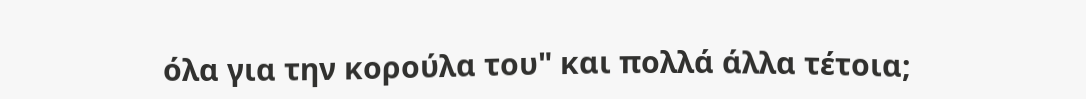όλα για την κορούλα του" και πολλά άλλα τέτοια;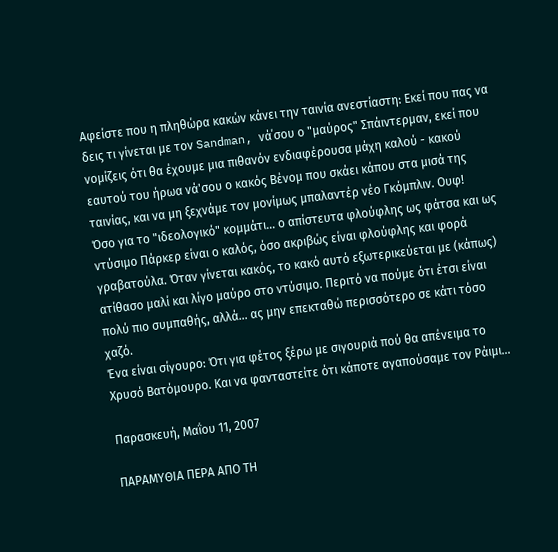Αφείστε που η πληθώρα κακών κάνει την ταινία ανεστίαστη: Εκεί που πας να δεις τι γίνεται με τον Sandman, νά΄σου ο "μαύρος" Σπάιντερμαν, εκεί που νομίζεις ότι θα έχουμε μια πιθανόν ενδιαφέρουσα μάχη καλού - κακού εαυτού του ήρωα νά'σου ο κακός Βένομ που σκάει κάπου στα μισά της ταινίας, και να μη ξεχνάμε τον μονίμως μπαλαντέρ νέο Γκόμπλιν. Ουφ!
Όσο για το "ιδεολογικό" κομμάτι... ο απίστευτα φλούφλης ως φάτσα και ως ντύσιμο Πάρκερ είναι ο καλός, όσο ακριβώς είναι φλούφλης και φορά γραβατούλα. Όταν γίνεται κακός, το κακό αυτό εξωτερικεύεται με (κάπως) ατίθασο μαλί και λίγο μαύρο στο ντύσιμο. Περιτό να πούμε ότι έτσι είναι πολύ πιο συμπαθής, αλλά... ας μην επεκταθώ περισσότερο σε κάτι τόσο χαζό.
Ένα είναι σίγουρο: Ότι για φέτος ξέρω με σιγουριά πού θα απένειμα το Χρυσό Βατόμουρο. Και να φανταστείτε ότι κάποτε αγαπούσαμε τον Ράιμι...

Παρασκευή, Μαΐου 11, 2007

ΠΑΡΑΜΥΘΙΑ ΠΕΡΑ ΑΠΟ ΤΗ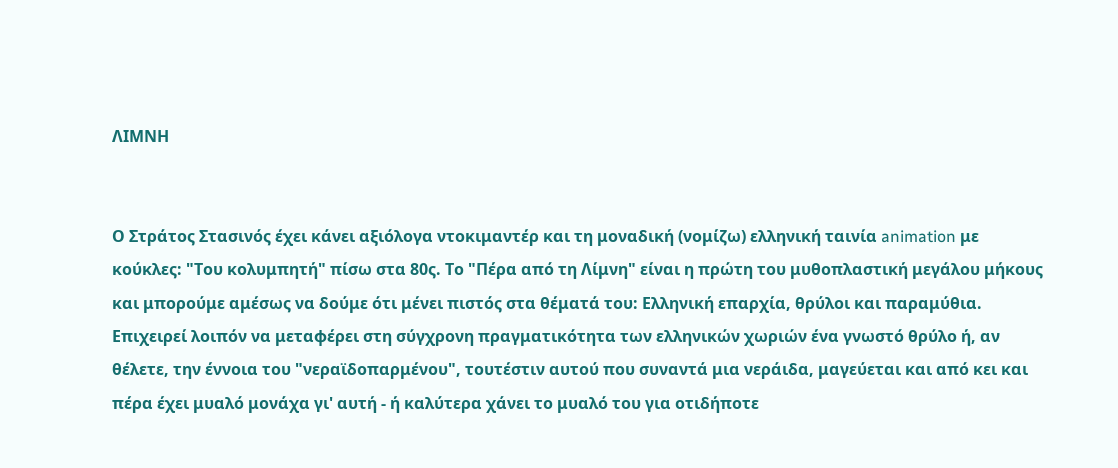ΛΙΜΝΗ


Ο Στράτος Στασινός έχει κάνει αξιόλογα ντοκιμαντέρ και τη μοναδική (νομίζω) ελληνική ταινία animation με κούκλες: "Του κολυμπητή" πίσω στα 80ς. Το "Πέρα από τη Λίμνη" είναι η πρώτη του μυθοπλαστική μεγάλου μήκους και μπορούμε αμέσως να δούμε ότι μένει πιστός στα θέματά του: Ελληνική επαρχία, θρύλοι και παραμύθια.
Επιχειρεί λοιπόν να μεταφέρει στη σύγχρονη πραγματικότητα των ελληνικών χωριών ένα γνωστό θρύλο ή, αν θέλετε, την έννοια του "νεραϊδοπαρμένου", τουτέστιν αυτού που συναντά μια νεράιδα, μαγεύεται και από κει και πέρα έχει μυαλό μονάχα γι' αυτή - ή καλύτερα χάνει το μυαλό του για οτιδήποτε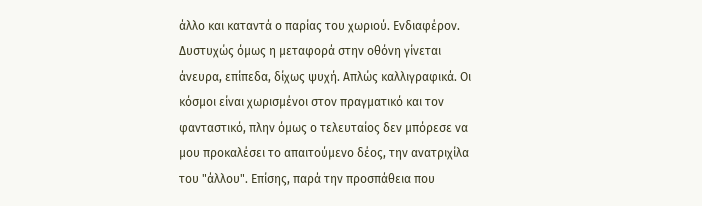άλλο και καταντά ο παρίας του χωριού. Ενδιαφέρον. Δυστυχώς όμως η μεταφορά στην οθόνη γίνεται άνευρα, επίπεδα, δίχως ψυχή. Απλώς καλλιγραφικά. Οι κόσμοι είναι χωρισμένοι στον πραγματικό και τον φανταστικό, πλην όμως ο τελευταίος δεν μπόρεσε να μου προκαλέσει το απαιτούμενο δέος, την ανατριχίλα του "άλλου". Επίσης, παρά την προσπάθεια που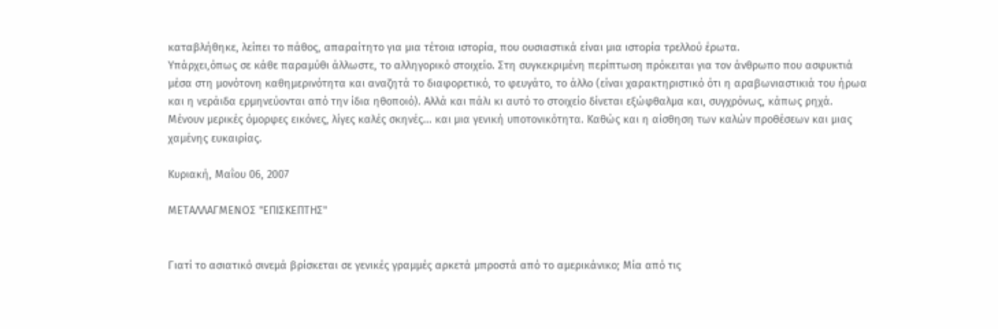καταβλήθηκε, λείπει το πάθος, απαραίτητο για μια τέτοια ιστορία, που ουσιαστικά είναι μια ιστορία τρελλού έρωτα.
Υπάρχει,όπως σε κάθε παραμύθι άλλωστε, το αλληγορικό στοιχείο. Στη συγκεκριμένη περίπτωση πρόκειται για τον άνθρωπο που ασφυκτιά μέσα στη μονότονη καθημερινότητα και αναζητά το διαφορετικό, το φευγάτο, το άλλο (είναι χαρακτηριστικό ότι η αραβωνιαστικιά του ήρωα και η νεράιδα ερμηνεύονται από την ίδια ηθοποιό). Αλλά και πάλι κι αυτό το στοιχείο δίνεται εξώφθαλμα και, συγχρόνως, κάπως ρηχά.
Μένουν μερικές όμορφες εικόνες, λίγες καλές σκηνές... και μια γενική υποτονικότητα. Καθώς και η αίσθηση των καλών προθέσεων και μιας χαμένης ευκαιρίας.

Κυριακή, Μαΐου 06, 2007

ΜΕΤΑΛΛΑΓΜΕΝΟΣ "ΕΠΙΣΚΕΠΤΗΣ"


Γιατί το ασιατικό σινεμά βρίσκεται σε γενικές γραμμές αρκετά μπροστά από το αμερικάνικο; Μία από τις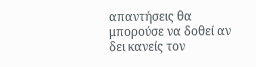απαντήσεις θα μπορούσε να δοθεί αν δει κανείς τον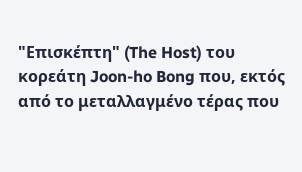"Επισκέπτη" (The Host) του κορεάτη Joon-ho Bong που, εκτός από το μεταλλαγμένο τέρας που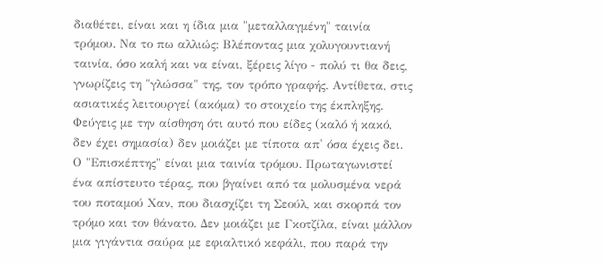διαθέτει, είναι και η ίδια μια "μεταλλαγμένη" ταινία τρόμου. Να το πω αλλιώς: Βλέποντας μια χολυγουντιανή ταινία, όσο καλή και να είναι, ξέρεις λίγο - πολύ τι θα δεις, γνωρίζεις τη "γλώσσα" της, τον τρόπο γραφής. Αντίθετα, στις ασιατικές λειτουργεί (ακόμα) το στοιχείο της έκπληξης. Φεύγεις με την αίσθηση ότι αυτό που είδες (καλό ή κακό, δεν έχει σημασία) δεν μοιάζει με τίποτα απ' όσα έχεις δει.
Ο "Επισκέπτης" είναι μια ταινία τρόμου. Πρωταγωνιστεί ένα απίστευτο τέρας, που βγαίνει από τα μολυσμένα νερά του ποταμού Χαν, που διασχίζει τη Σεούλ, και σκορπά τον τρόμο και τον θάνατο. Δεν μοιάζει με Γκοτζίλα, είναι μάλλον μια γιγάντια σαύρα με εφιαλτικό κεφάλι, που παρά την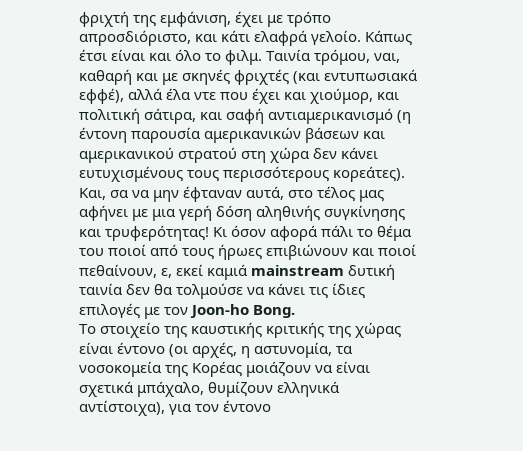φριχτή της εμφάνιση, έχει με τρόπο απροσδιόριστο, και κάτι ελαφρά γελοίο. Κάπως έτσι είναι και όλο το φιλμ. Ταινία τρόμου, ναι, καθαρή και με σκηνές φριχτές (και εντυπωσιακά εφφέ), αλλά έλα ντε που έχει και χιούμορ, και πολιτική σάτιρα, και σαφή αντιαμερικανισμό (η έντονη παρουσία αμερικανικών βάσεων και αμερικανικού στρατού στη χώρα δεν κάνει ευτυχισμένους τους περισσότερους κορεάτες). Και, σα να μην έφταναν αυτά, στο τέλος μας αφήνει με μια γερή δόση αληθινής συγκίνησης και τρυφερότητας! Κι όσον αφορά πάλι το θέμα του ποιοί από τους ήρωες επιβιώνουν και ποιοί πεθαίνουν, ε, εκεί καμιά mainstream δυτική ταινία δεν θα τολμούσε να κάνει τις ίδιες επιλογές με τον Joon-ho Bong.
Το στοιχείο της καυστικής κριτικής της χώρας είναι έντονο (οι αρχές, η αστυνομία, τα νοσοκομεία της Κορέας μοιάζουν να είναι σχετικά μπάχαλο, θυμίζουν ελληνικά αντίστοιχα), για τον έντονο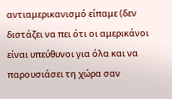αντιαμερικανισμό είπαμε (δεν διστάζει να πει ότι οι αμερικάνοι είναι υπεύθυνοι για όλα και να παρουσιάσει τη χώρα σαν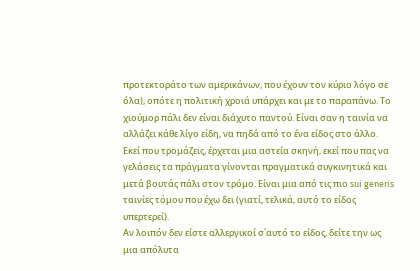προτεκτοράτο των αμερικάνων, που έχουν τον κύριο λόγο σε όλα), οπότε η πολιτική χροιά υπάρχει και με το παραπάνω. Το χιούμορ πάλι δεν είναι διάχυτο παντού. Είναι σαν η ταινία να αλλάζει κάθε λίγο είδη, να πηδά από το ένα είδος στο άλλο. Εκεί που τρομάζεις, έρχεται μια αστεία σκηνή, εκεί που πας να γελάσεις τα πράγματα γίνονται πραγματικά συγκινητικά και μετά βουτάς πάλι στον τρόμο. Είναι μια από τις πιο sui generis ταινίες τόμου που έχω δει (γιατί, τελικά, αυτό το είδος υπερτερεί).
Αν λοιπόν δεν είστε αλλεργικοί σ΄αυτό το είδος, δείτε την ως μια απόλυτα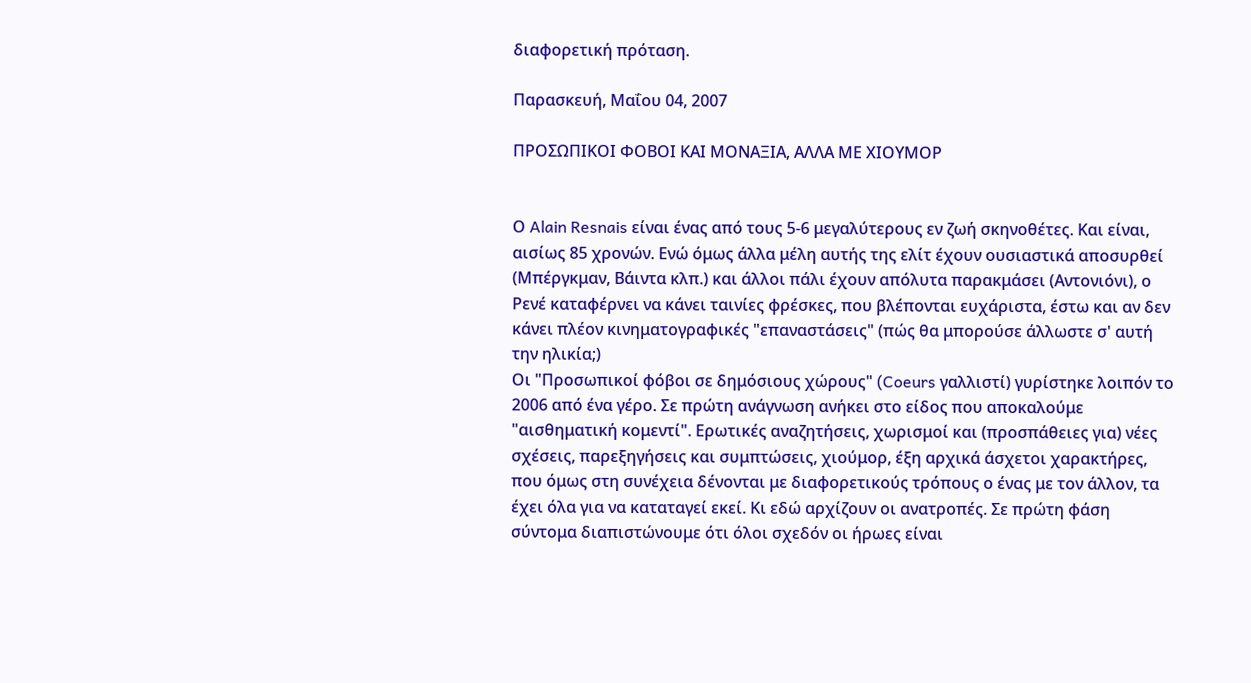διαφορετική πρόταση.

Παρασκευή, Μαΐου 04, 2007

ΠΡΟΣΩΠΙΚOI ΦΟΒΟΙ ΚΑΙ ΜΟΝΑΞΙΑ, ΑΛΛΑ ΜΕ ΧΙΟΥΜΟΡ


Ο Alain Resnais είναι ένας από τους 5-6 μεγαλύτερους εν ζωή σκηνοθέτες. Και είναι, αισίως 85 χρονών. Ενώ όμως άλλα μέλη αυτής της ελίτ έχουν ουσιαστικά αποσυρθεί (Μπέργκμαν, Βάιντα κλπ.) και άλλοι πάλι έχουν απόλυτα παρακμάσει (Αντονιόνι), ο Ρενέ καταφέρνει να κάνει ταινίες φρέσκες, που βλέπονται ευχάριστα, έστω και αν δεν κάνει πλέον κινηματογραφικές "επαναστάσεις" (πώς θα μπορούσε άλλωστε σ' αυτή την ηλικία;)
Οι "Προσωπικοί φόβοι σε δημόσιους χώρους" (Coeurs γαλλιστί) γυρίστηκε λοιπόν το 2006 από ένα γέρο. Σε πρώτη ανάγνωση ανήκει στο είδος που αποκαλούμε "αισθηματική κομεντί". Ερωτικές αναζητήσεις, χωρισμοί και (προσπάθειες για) νέες σχέσεις, παρεξηγήσεις και συμπτώσεις, χιούμορ, έξη αρχικά άσχετοι χαρακτήρες, που όμως στη συνέχεια δένονται με διαφορετικούς τρόπους ο ένας με τον άλλον, τα έχει όλα για να καταταγεί εκεί. Κι εδώ αρχίζουν οι ανατροπές. Σε πρώτη φάση σύντομα διαπιστώνουμε ότι όλοι σχεδόν οι ήρωες είναι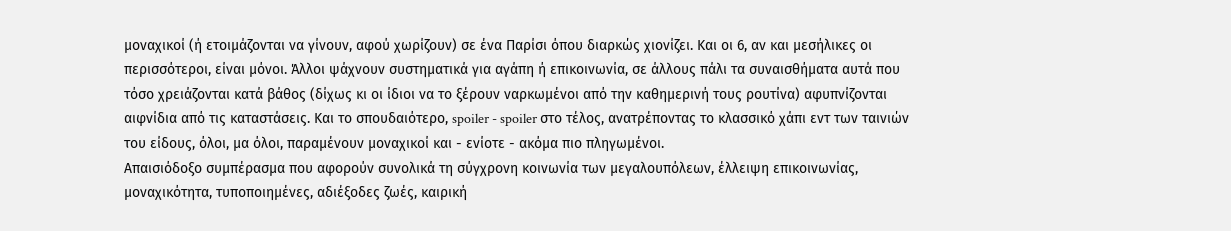μοναχικοί (ή ετοιμάζονται να γίνουν, αφού χωρίζουν) σε ένα Παρίσι όπου διαρκώς χιονίζει. Και οι 6, αν και μεσήλικες οι περισσότεροι, είναι μόνοι. Άλλοι ψάχνουν συστηματικά για αγάπη ή επικοινωνία, σε άλλους πάλι τα συναισθήματα αυτά που τόσο χρειάζονται κατά βάθος (δίχως κι οι ίδιοι να το ξέρουν ναρκωμένοι από την καθημερινή τους ρουτίνα) αφυπνίζονται αιφνίδια από τις καταστάσεις. Και το σπουδαιότερο, spoiler - spoiler στο τέλος, ανατρέποντας το κλασσικό χάπι εντ των ταινιών του είδους, όλοι, μα όλοι, παραμένουν μοναχικοί και - ενίοτε - ακόμα πιο πληγωμένοι.
Απαισιόδοξο συμπέρασμα που αφορούν συνολικά τη σύγχρονη κοινωνία των μεγαλουπόλεων, έλλειψη επικοινωνίας, μοναχικότητα, τυποποιημένες, αδιέξοδες ζωές, καιρική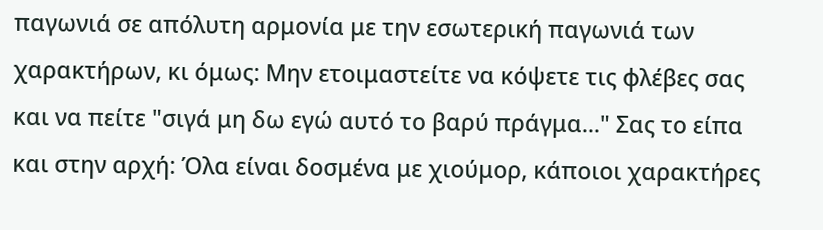παγωνιά σε απόλυτη αρμονία με την εσωτερική παγωνιά των χαρακτήρων, κι όμως: Μην ετοιμαστείτε να κόψετε τις φλέβες σας και να πείτε "σιγά μη δω εγώ αυτό το βαρύ πράγμα..." Σας το είπα και στην αρχή: Όλα είναι δοσμένα με χιούμορ, κάποιοι χαρακτήρες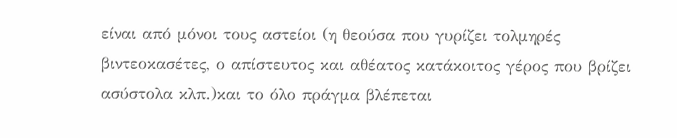είναι από μόνοι τους αστείοι (η θεούσα που γυρίζει τολμηρές βιντεοκασέτες, ο απίστευτος και αθέατος κατάκοιτος γέρος που βρίζει ασύστολα κλπ.)και το όλο πράγμα βλέπεται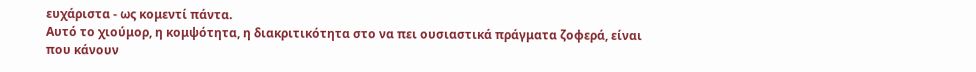ευχάριστα - ως κομεντί πάντα.
Αυτό το χιούμορ, η κομψότητα, η διακριτικότητα στο να πει ουσιαστικά πράγματα ζοφερά, είναι που κάνουν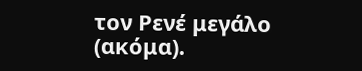τον Ρενέ μεγάλο (ακόμα).